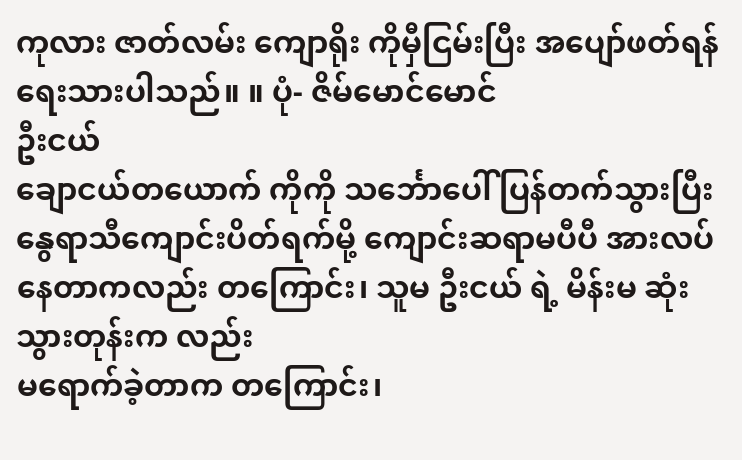ကုလား ဇာတ်လမ်း ကျောရိုး ကိုမှီငြမ်းပြီး အပျော်ဖတ်ရန် ရေးသားပါသည်။ ။ ပုံ- ဇိမ်မောင်မောင်
ဦးငယ်
ချောငယ်တယောက် ကိုကို သင်္ဘောပေါ် ပြန်တက်သွားပြီး နွေရာသီကျောင်းပိတ်ရက်မို့ ကျောင်းဆရာမပီပီ အားလပ်နေတာကလည်း တကြောင်း၊ သူမ ဦးငယ် ရဲ့ မိန်းမ ဆုံးသွားတုန်းက လည်း
မရောက်ခဲ့တာက တကြောင်း၊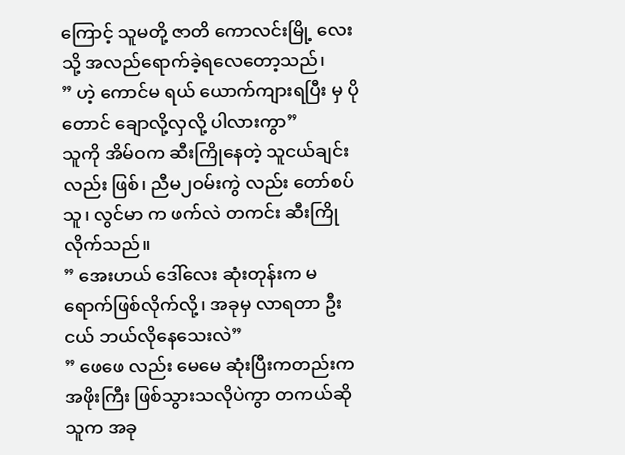ကြောင့် သူမတို့ ဇာတိ ကောလင်းမြို့ လေးသို့ အလည်ရောက်ခဲ့ရလေတော့သည်၊
” ဟဲ့ ကောင်မ ရယ် ယောက်ကျားရပြီး မှ ပိုတောင် ချောလို့လှလို့ ပါလားကွာ”
သူကို အိမ်ဝက ဆီးကြိုနေတဲ့ သူငယ်ချင်းလည်း ဖြစ်၊ ညီမ၂ဝမ်းကွဲ လည်း တော်စပ်သူ၊ လွင်မာ က ဖက်လဲ တကင်း ဆီးကြိုလိုက်သည်။
” အေးဟယ် ဒေါ်လေး ဆုံးတုန်းက မရောက်ဖြစ်လိုက်လို့၊ အခုမှ လာရတာ ဦးငယ် ဘယ်လိုနေသေးလဲ”
” ဖေဖေ လည်း မေမေ ဆုံးပြီးကတည်းက အဖိုးကြီး ဖြစ်သွားသလိုပဲကွာ တကယ်ဆို သူက အခု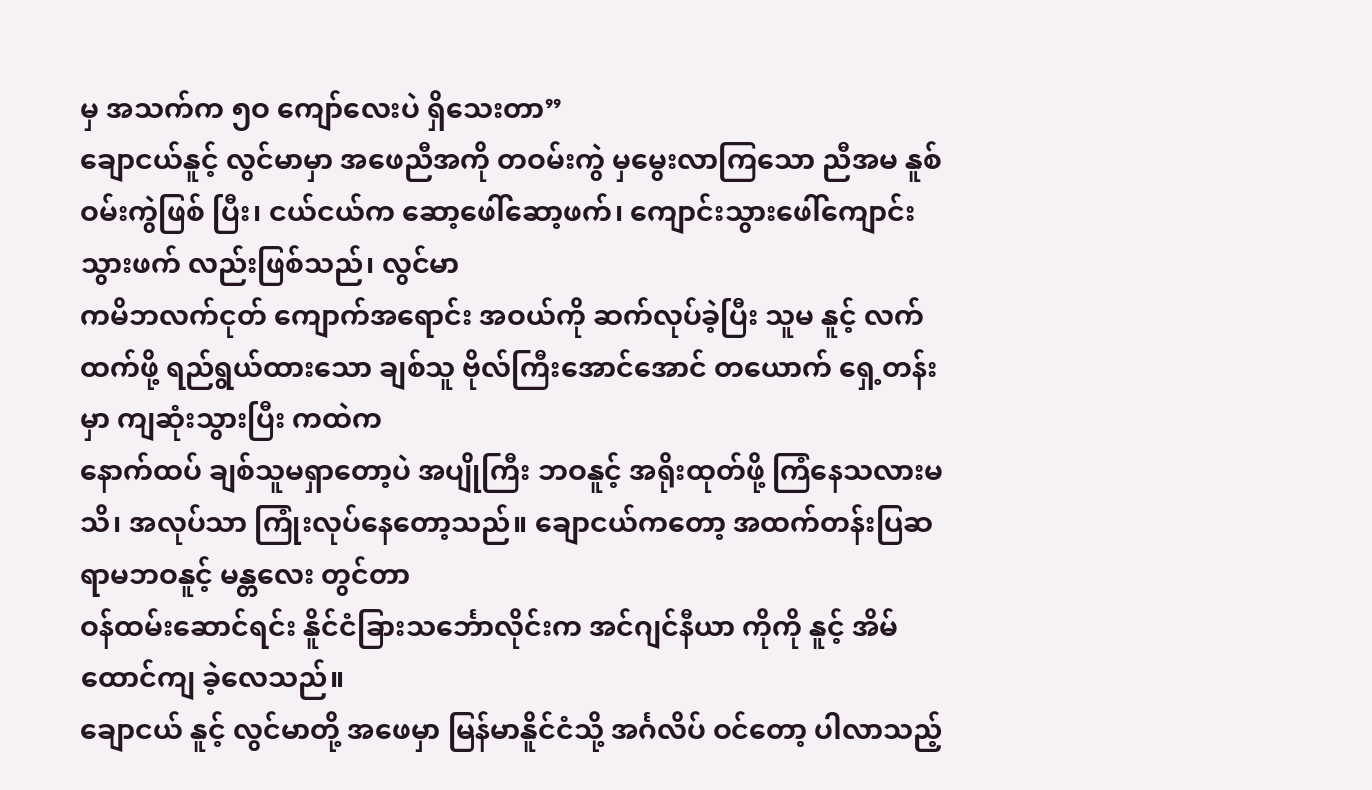မှ အသက်က ၅ဝ ကျော်လေးပဲ ရှိသေးတာ”
ချောငယ်နူင့် လွင်မာမှာ အဖေညီအကို တဝမ်းကွဲ မှမွေးလာကြသော ညီအမ နူစ်ဝမ်းကွဲဖြစ် ပြီး၊ ငယ်ငယ်က ဆော့ဖေါ်ဆော့ဖက်၊ ကျောင်းသွားဖေါ်ကျောင်းသွားဖက် လည်းဖြစ်သည်၊ လွင်မာ
ကမိဘလက်ငုတ် ကျောက်အရောင်း အဝယ်ကို ဆက်လုပ်ခဲ့ပြီး သူမ နူင့် လက်ထက်ဖို့ ရည်ရွယ်ထားသော ချစ်သူ ဗိုလ်ကြီးအောင်အောင် တယောက် ရှေ့တန်းမှာ ကျဆုံးသွားပြီး ကထဲက
နောက်ထပ် ချစ်သူမရှာတော့ပဲ အပျိုကြီး ဘဝနူင့် အရိုးထုတ်ဖို့ ကြံနေသလားမသိ၊ အလုပ်သာ ကြုံးလုပ်နေတော့သည်။ ချောငယ်ကတော့ အထက်တန်းပြဆရာမဘဝနူင့် မန္တလေး တွင်တာ
ဝန်ထမ်းဆောင်ရင်း နိူင်ငံခြားသင်္ဘောလိုင်းက အင်ဂျင်နီယာ ကိုကို နူင့် အိမ်ထောင်ကျ ခဲ့လေသည်။
ချောငယ် နူင့် လွင်မာတို့ အဖေမှာ မြန်မာနိူင်ငံသို့ အင်္ဂလိပ် ဝင်တော့ ပါလာသည့်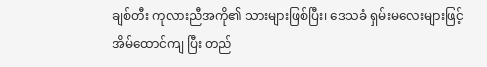ချစ်တီး ကုလားညီအကို၏ သားများဖြစ်ပြီး၊ ဒေသခံ ရှမ်းမလေးများဖြင့် အိမ်ထောင်ကျ ပြီး တည်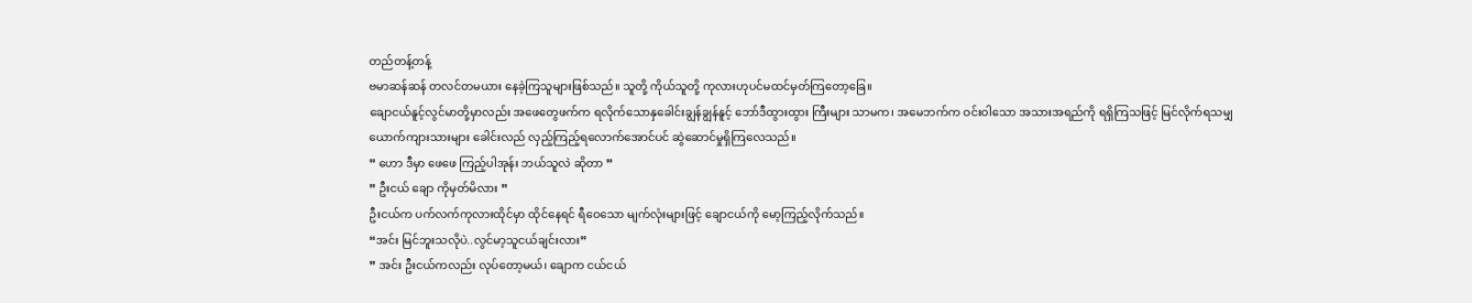တည်တန့်တန့်
ဗမာဆန်ဆန် တလင်တမယား နေခဲ့ကြသူများဖြစ်သည်။ သူတို့ ကိုယ်သူတို့ ကုလားဟုပင်မထင်မှတ်ကြတော့ခြေ။
ချောငယ်နူင့်လွင်မာတို့မှာလည်း အဖေတွေဖက်က ရလိုက်သောနှခေါင်းချွန်ချွန်နူင့် ဘော်ဒီထွားထွား ကြီးများ သာမက၊ အမေဘက်က ဝင်းဝါသော အသားအရည်ကို ရရှိကြသဖြင့် မြင်လိုက်ရသမျှ
ယောက်ကျားသားများ ခေါင်းလည် လှည့်ကြည့်ရလောက်အောင်ပင် ဆွဲဆောင်မှုရှိကြလေသည်။
” ဟော ဒီမှာ ဖေဖေ ကြည့်ပါအုန်း ဘယ်သူလဲ ဆိုတာ ”
” ဦးငယ် ချော ကိုမှတ်မိလား ”
ဦးငယ်က ပက်လက်ကုလားထိုင်မှာ ထိုင်နေရင် ရီဝေသော မျက်လုံးများဖြင့် ချောငယ်ကို မော့ကြည့်လိုက်သည်။
“အင်း မြင်ဘူးသလိုပဲ..လွင်မာ့သူငယ်ချင်းလား”
” အင်း ဦးငယ်ကလည်း လုပ်တော့မယ်၊ ချောက ငယ်ငယ်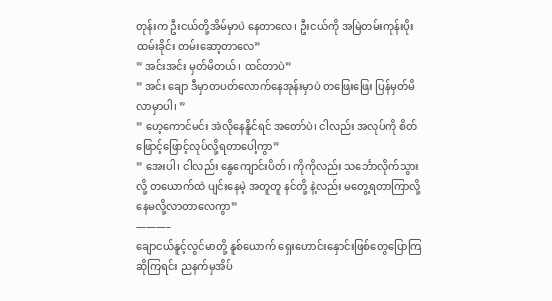တုန်းက ဦးငယ်တို့အိမ်မှာပဲ နေတာလေ၊ ဦးငယ်ကို အမြဲတမ်းကုန်းပိုးထမ်းခိုင်း တမ်းဆော့တာလေ”
” အင်းအင်း မှတ်မိတယ်၊ ထင်တာပဲ”
” အင်း ချော ဒီမှာတပတ်လောက်နေအုန်းမှာပဲ တဖြေးဖြေး ပြန်မှတ်မိလာမှာပါ၊ ”
” ဟေ့ကောင်မင်း အဲလိုနေနိူင်ရင် အတော်ပဲ၊ ငါလည်း အလုပ်ကို စိတ်ဖြောင့်ဖြောင့်လုပ်လို့ရတာပေါ့ကွာ”
” အေးပါ၊ ငါလည်း နွေကျောင်းပိတ်၊ ကိုကိုလည်း သင်္ဘောလိုက်သွားလို့ တယောက်ထဲ ပျင်းနေမဲ့ အတူတူ နင်တို့ နဲ့လည်း မတွေ့ရတာကြာလို့နေမလို့လာတာလေကွာ”
———–
ချောငယ်နူင့်လွင်မာတို့ နူစ်ယောက် ရှေးဟောင်းနှောင်းဖြစ်တွေပြောကြဆိုကြရင်း ညနက်မှအိပ်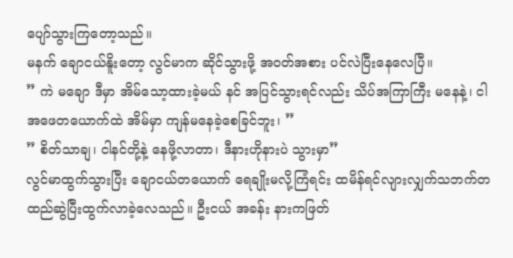ပျော်သွားကြတော့သည်။
မနက် ချောငယ်နိူးတော့ လွင်မာက ဆိုင်သွားဖို့ အဝတ်အစား ပင်လဲပြီးနေလေပြီ။
” ကဲ မချော ဒီမှာ အိမ်သော့ထားခဲ့မယ် နင် အပြင်သွားရင်လည်း သိပ်အကြာကြီး မနေနဲ့၊ ငါ အဖေတယောက်ထဲ အိမ်မှာ ကျန်မနေခဲ့စေခြင်ဘူး၊ ”
” စိတ်သာချ၊ ငါနင်တို့နဲ့ နေဖို့လာတာ၊ ဒီနားဟိုနားပဲ သွားမှာ”
လွင်မာထွက်သွားပြီး ချောငယ်တယောက် ရေချိုးမလို့ကြံရင်း ထမိန်ရင်လျားလျှက်သဘက်တထည်ဆွဲပြီးထွက်လာခဲ့လေသည်။ ဦးငယ် အခန်း နားကဖြတ်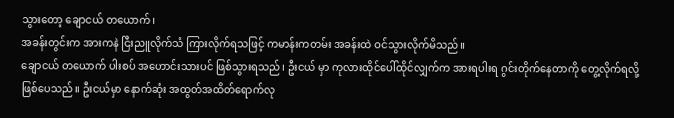သွားတော့ ချောငယ် တယောက်၊
အခန်းတွင်းက အားကနဲ ငြီးညူလိုက်သံ ကြားလိုက်ရသဖြင့် ကမာန်းကတမ်း အခန်းထဲ ဝင်သွားလိုက်မိသည်။
ချောငယ် တယောက် ပါးစပ် အဟောင်းသားပင် ဖြစ်သွားရသည်၊ ဦးငယ် မှာ ကုလားထိုင်ပေါ်ထိုင်လျှက်က အားရပါးရ ဂွင်းတိုက်နေတာကို တွေ့လိုက်ရလို့ ဖြစ်ပေသည်။ ဦးငယ်မှာ နောက်ဆုံး အထွတ်အထိတ်ရောက်လု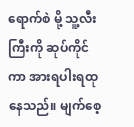ရောက်စဲ မို့ သူ့လီးကြီးကို ဆုပ်ကိုင်ကာ အားရပါးရထုနေသည်။ မျက်စေ့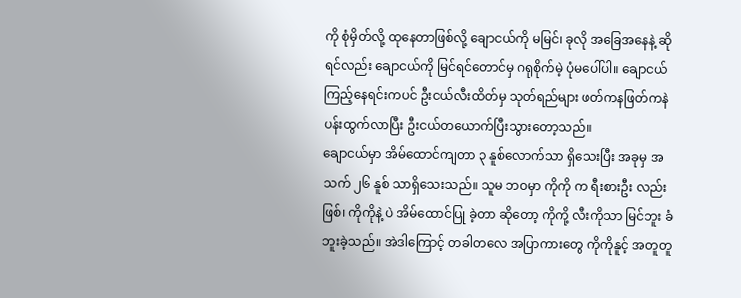ကို စုံမှိတ်လို့ ထုနေတာဖြစ်လို့ ချောငယ်ကို မမြင်၊ ခုလို အခြေအနေနဲ့ ဆိုရင်လည်း ချောငယ်ကို မြင်ရင်တောင်မှ ဂရုစိုက်မဲ့ ပုံမပေါ်ပါ။ ချောငယ်ကြည့်နေရင်းကပင် ဦးငယ်လီးထိတ်မှ သုတ်ရည်များ ဖတ်ကနဖြတ်ကနဲ ပန်းထွက်လာပြီး ဦးငယ်တယောက်ပြီးသွားတော့သည်။
ချောငယ်မှာ အိမ်ထောင်ကျတာ ၃ နူစ်လောက်သာ ရှိသေးပြီး အခုမှ အသက် ၂၆ နူစ် သာရှိသေးသည်။ သူမ ဘဝမှာ ကိုကို က ရီးစားဦး လည်း ဖြစ်၊ ကိုကိုနဲ့ ပဲ အိမ်ထောင်ပြု ခဲ့တာ ဆိုတော့ ကိုကို့ လီးကိုသာ မြင်ဘူး ခံဘူးခဲ့သည်။ အဲဒါကြောင့် တခါတလေ အပြာကားတွေ ကိုကိုနူင့် အတူတူ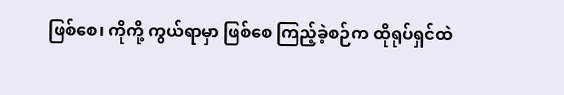ဖြစ်စေ၊ ကိုကို့ ကွယ်ရာမှာ ဖြစ်စေ ကြည့်ခဲ့စဉ်က ထိုရုပ်ရှင်ထဲ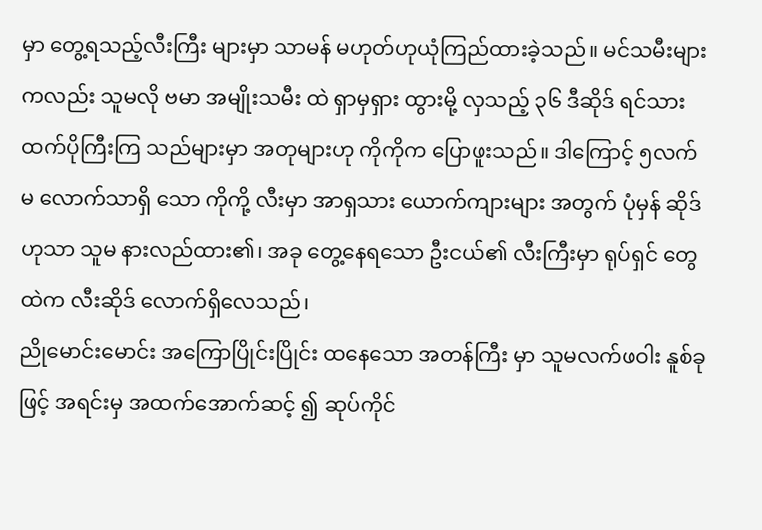မှာ တွေ့ရသည့်လီးကြီး များမှာ သာမန် မဟုတ်ဟုယုံကြည်ထားခဲ့သည်။ မင်သမီးများကလည်း သူမလို ဗမာ အမျိုးသမီး ထဲ ရှာမှရှား ထွားမို့ လှသည့် ၃၆ ဒီဆိုဒ် ရင်သား ထက်ပိုကြီးကြ သည်များမှာ အတုများဟု ကိုကိုက ပြောဖူးသည်။ ဒါကြောင့် ၅လက်မ လောက်သာရှိ သော ကိုကို့ လီးမှာ အာရှသား ယောက်ကျားများ အတွက် ပုံမှန် ဆိုဒ် ဟုသာ သူမ နားလည်ထား၏၊ အခု တွေ့နေရသော ဦးငယ်၏ လီးကြီးမှာ ရုပ်ရှင် တွေထဲက လီးဆိုဒ် လောက်ရှိလေသည်၊
ညိုမောင်းမောင်း အကြောပြိုင်းပြိုင်း ထနေသော အတန်ကြီး မှာ သူမလက်ဖဝါး နူစ်ခု ဖြင့် အရင်းမှ အထက်အောက်ဆင့် ၍ ဆုပ်ကိုင်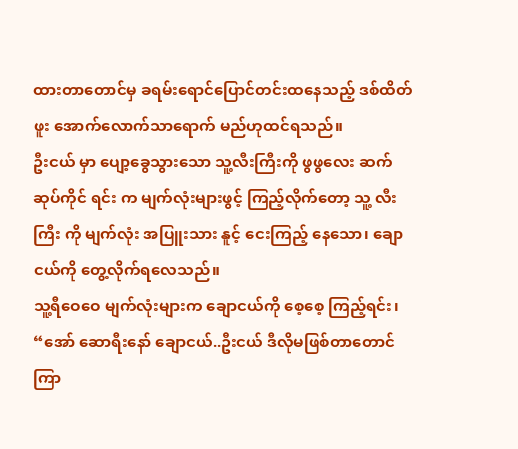ထားတာတောင်မှ ခရမ်းရောင်ပြောင်တင်းထနေသည့် ဒစ်ထိတ်ဖူး အောက်လောက်သာရောက် မည်ဟုထင်ရသည်။
ဦးငယ် မှာ ပျော့ခွေသွားသော သူ့လီးကြီးကို ဖွဖွလေး ဆက် ဆုပ်ကိုင် ရင်း က မျက်လုံးများဖွင့် ကြည့်လိုက်တော့ သူ့ လီးကြီး ကို မျက်လုံး အပြူးသား နူင့် ငေးကြည့် နေသော၊ ချောငယ်ကို တွေ့လိုက်ရလေသည်။
သူ့ရီဝေဝေ မျက်လုံးများက ချောငယ်ကို စေ့စေ့ ကြည့်ရင်း၊
“အော် ဆောရီးနော် ချောငယ်..ဦးငယ် ဒီလိုမဖြစ်တာတောင်ကြာ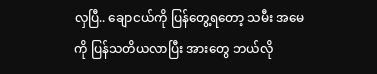လှပြီ.. ချောငယ်ကို ပြန်တွေ့ရတော့ သမီး အမေကို ပြန်သတိယလာပြီး အားတွေ ဘယ်လို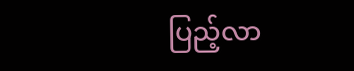ပြည့်လာ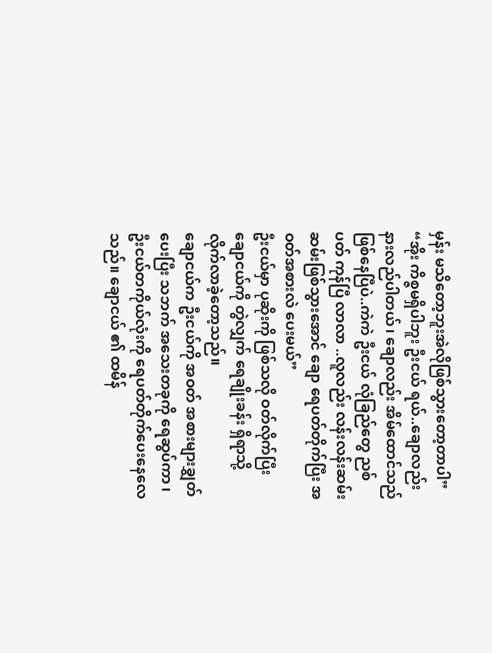မှန်း မသိတော့ဘူးအဲလိုဖြစ်သွားတော့တာပါ”
“အိုး ကိစ္ဇမရှိပါဘူး ဦးငယ် ရယ်..ချောလည်း နားလည်ပါတယ်၊ ချောလည်း အိမ်ထောင်သည်ဖြစ်နေပြီပဲ..ကဲကဲ ဦးငယ် လုံခြည်တွေ ညစ်ပတ် ကုန်ပြီ လာလာ ..လူလည်း လန်းလန်းဆမ်းဆမ်းဖြစ်သွားအောင် ချော ရေပတ်တိုက်ပြီး အဝတ်အစားလဲ ပေးမယ်”
ဦးငယ်မှာ ပုဆိုးကို ဖြစ်သလို ဝတ်လိုက်ပြီး ချောငယ်ကို တွဲလျှက် ရေချိုးခန်း ရှိရာသို့ လိုက်လာခဲ့တော့သည်။
ချောငယ်က ဦးငယ်ကို အဝတ် အစားများချွှတ်ပေးပြီး သဘက် အသေးတခုကို ရေဆွပ်ကာ ၊ ဦးငယ်တကိုယ်လုံးကို ရေပတ်တိုက်ပေးနေလေသည်။ ချောငယ် ၏ ထမိန်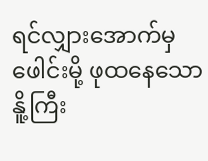ရင်လျှားအောက်မှ ဖေါင်းမို့ ဖုထနေသော နိူ့ကြီး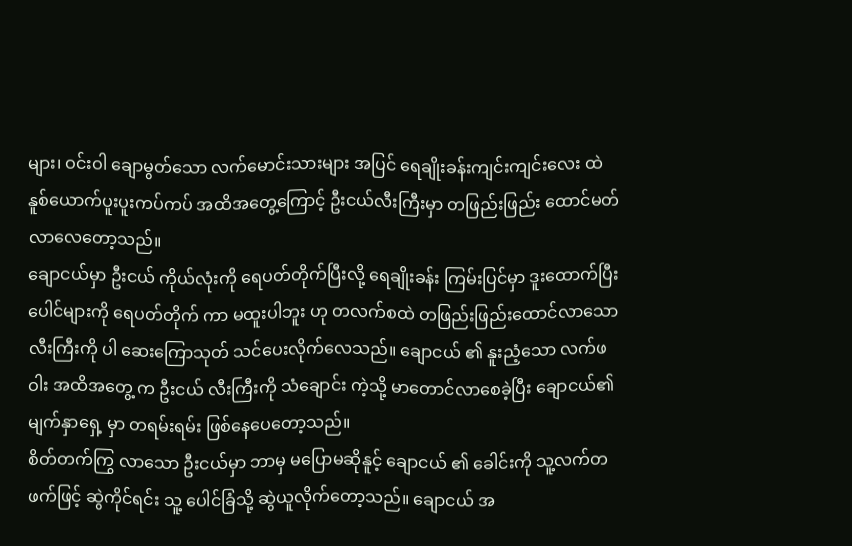များ၊ ဝင်းဝါ ချောမွတ်သော လက်မောင်းသားများ အပြင် ရေချိုးခန်းကျင်းကျင်းလေး ထဲ နူစ်ယောက်ပူးပူးကပ်ကပ် အထိအတွေ့ကြောင့် ဦးငယ်လီးကြီးမှာ တဖြည်းဖြည်း ထောင်မတ်လာလေတော့သည်။
ချောငယ်မှာ ဦးငယ် ကိုယ်လုံးကို ရေပတ်တိုက်ပြီးလို့ ရေချိုးခန်း ကြမ်းပြင်မှာ ဒူးထောက်ပြီး ပေါင်များကို ရေပတ်တိုက် ကာ မထူးပါဘူး ဟု တလက်စထဲ တဖြည်းဖြည်းထောင်လာသော လီးကြီးကို ပါ ဆေးကြောသုတ် သင်ပေးလိုက်လေသည်။ ချောငယ် ၏ နူးညံ့သော လက်ဖဝါး အထိအတွေ့ က ဦးငယ် လီးကြီးကို သံချောင်း ကဲ့သို့ မာတောင်လာစေခဲ့ပြီး ချောငယ်၏ မျက်နှာရှေ့ မှာ တရမ်းရမ်း ဖြစ်နေပေတော့သည်။
စိတ်တက်ကြွ လာသော ဦးငယ်မှာ ဘာမှ မပြောမဆိုနူင့် ချောငယ် ၏ ခေါင်းကို သူ့လက်တဖက်ဖြင့် ဆွဲကိုင်ရင်း သူ့ ပေါင်ခြံသို့ ဆွဲယူလိုက်တော့သည်။ ချောငယ် အ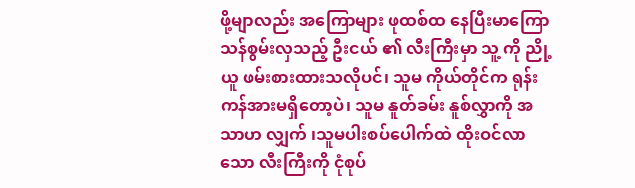ဖို့မျာလည်း အကြောများ ဖုထစ်ထ နေပြီးမာကြော သန်စွမ်းလှသည့် ဦးငယ် ၏ လီးကြီးမှာ သူ့ ကို ညို့ယူ ဖမ်းစားထားသလိုပင်၊ သူမ ကိုယ်တိုင်က ရုန်းကန်အားမရှိတော့ပဲ၊ သူမ နူတ်ခမ်း နူစ်လွှာကို အသာဟ လျှက် ၊သူမပါးစပ်ပေါက်ထဲ ထိုးဝင်လာသော လီးကြီးကို ငုံစုပ်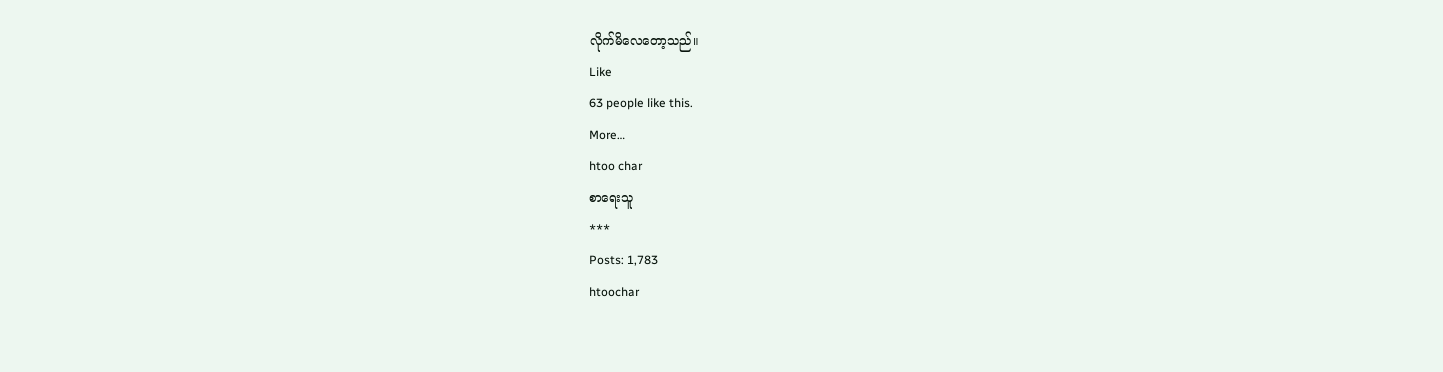လိုက်မိလေတော့သည်။
Like
63 people like this.
More…
htoo char
စာရေးသူ
***
Posts: 1,783
htoochar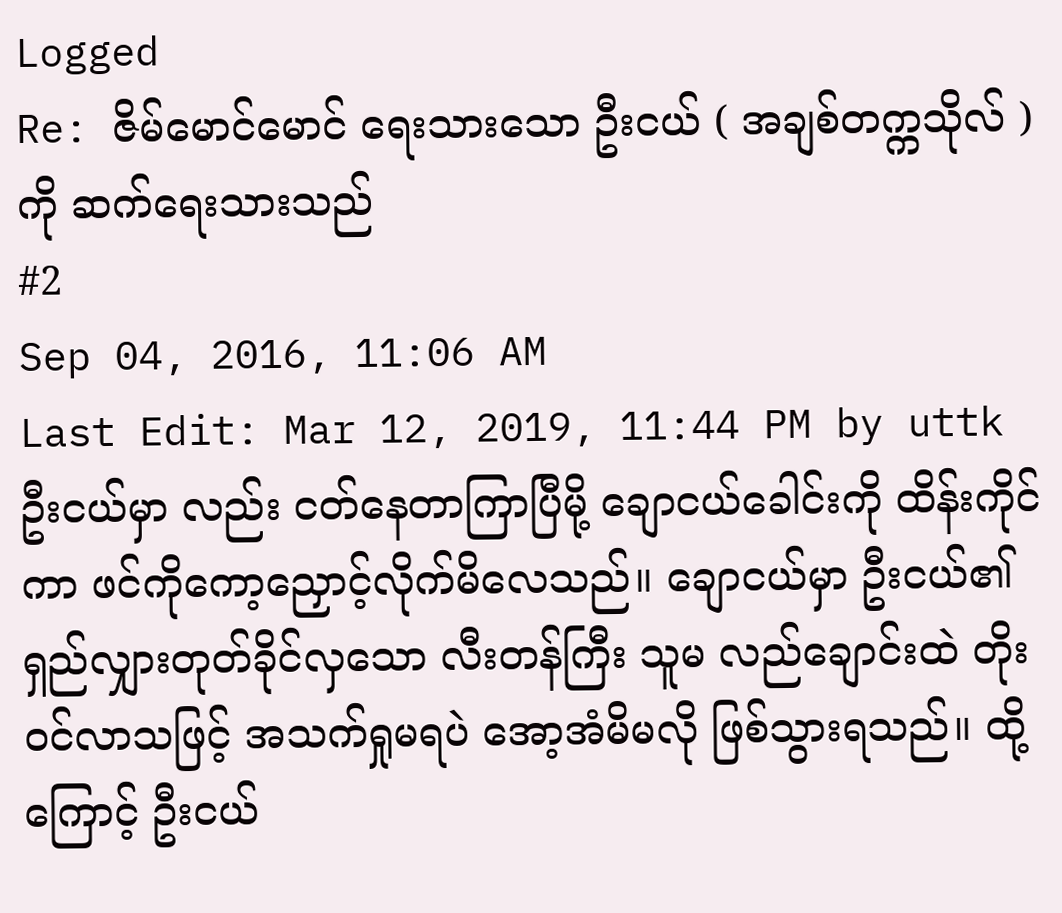Logged
Re: ဇိမ်မောင်မောင် ရေးသားသော ဦးငယ် ( အချစ်တက္ကသိုလ် ) ကို ဆက်ရေးသားသည်
#2
Sep 04, 2016, 11:06 AM
Last Edit: Mar 12, 2019, 11:44 PM by uttk
ဦးငယ်မှာ လည်း ငတ်နေတာကြာပြီမို့ ချောငယ်ခေါင်းကို ထိန်းကိုင်ကာ ဖင်ကိုကော့ညှောင့်လိုက်မိလေသည်။ ချောငယ်မှာ ဦးငယ်၏ ရှည်လျှားတုတ်ခိုင်လှသော လီးတန်ကြီး သူမ လည်ချောင်းထဲ တိုးဝင်လာသဖြင့် အသက်ရှုမရပဲ အော့အံမိမလို ဖြစ်သွားရသည်။ ထို့ကြောင့် ဦးငယ်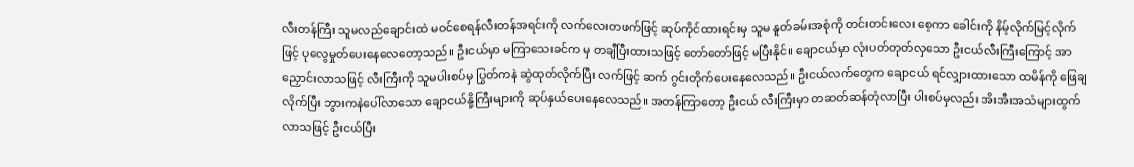လီးတန်ကြီး သူမလည်ချောင်းထဲ မဝင်စေရန်လီးတန်အရင်းကို လက်လေးတဖက်ဖြင့် ဆုပ်ကိုင်ထားရင်းမှ သူမ နူတ်ခမ်းအစုံကို တင်းတင်းလေး စေ့ကာ ခေါင်းကို နိမ့်လိုက်မြင့်လိုက်ဖြင့် ပုလွေမှုတ်ပေးနေလေတော့သည်။ ဦးငယ်မှာ မကြာသေးခင်က မှ တချီပြီးထားသဖြင့် တော်တော်ဖြင့် မပြီးနိုင်။ ချောငယ်မှာ လုံးပတ်တုတ်လှသော ဦးငယ်လီးကြီးကြောင့် အာညှောင်းလာသဖြင့် လီးကြီးကို သူမပါးစပ်မှ ပြွတ်ကနဲ ဆွဲထုတ်လိုက်ပြီး လက်ဖြင့် ဆက် ဂွင်းတိုက်ပေးနေလေသည်။ ဦးငယ်လက်တွေက ချောငယ် ရင်လျှားထားသော ထမိန်ကို ဖြေချလိုက်ပြီး ဘွားကနဲပေါ်လာသော ချောငယ်နို့ကြီးများကို ဆုပ်နှယ်ပေးနေလေသည်။ အတန်ကြာတော့ ဦးငယ် လီးကြီးမှာ တဆတ်ဆန်တုံလာပြီး ပါးစပ်မှလည်း အိးအီးအသံများထွက်လာသဖြင့် ဦးငယ်ပြီး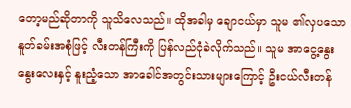တော့မည်ဆိုတာကို သူသိလေသည်။ ထိုအခါမှ ချောငယ်မှာ သူမ ၏လှပသော နူတ်ခမ်းအစုံဖြင့် လီးတန်ကြီးကို ပြန်လည်ငုံခဲလိုက်သည်။ သူမ အာငွေ့နွေးနွေးလေးနှင့် နူးညံ့သော အာခေါင်အတွင်းသားများကြောင့် ဦးငယ်လီးတန်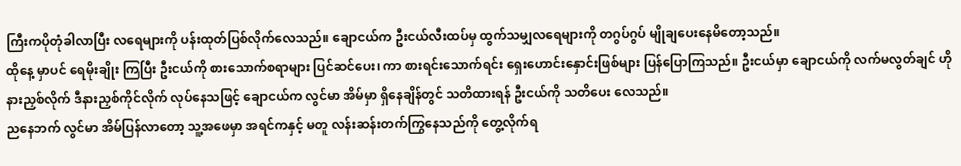ကြီးကပိုတုံခါလာပြီး လရေများကို ပန်းထုတ်ပြစ်လိုက်လေသည်။ ချောငယ်က ဦးငယ်လီးထပ်မှ ထွက်သမျှလရေများကို တဂွပ်ဂွပ် မျိုချပေးနေမိတော့သည်။
ထိုနေ့ မှာပင် ရေမိုးချိုး ကြပြီး ဦးငယ်ကို စားသောက်စရာများ ပြင်ဆင်ပေး၊ ကာ စားရင်းသောက်ရင်း ရှေးဟောင်းနှောင်းဖြစ်များ ပြန်ပြောကြသည်။ ဦးငယ်မှာ ချောငယ်ကို လက်မလွတ်ချင် ဟိုနားညှစ်လိုက် ဒီနားညှစ်ကိုင်လိုက် လုပ်နေသဖြင့် ချောငယ်က လွင်မာ အိမ်မှာ ရှိနေချိန်တွင် သတိထားရန် ဦးငယ်ကို သတိပေး လေသည်။
ညနေဘက် လွင်မာ အိမ်ပြန်လာတော့ သူ့အဖေမှာ အရင်ကနှင့် မတူ လန်းဆန်းတက်ကြွနေသည်ကို တွေ့လိုက်ရ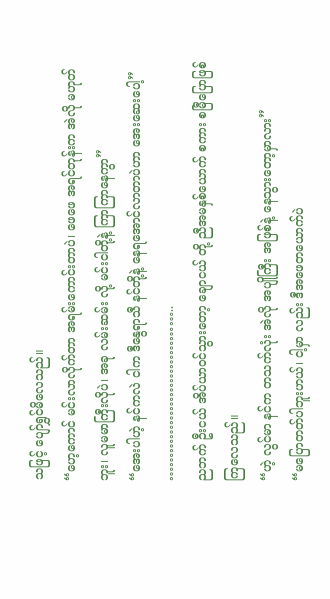သဖြင့် ပျော်ရွှင်မိလေသည်။
“ဟေ့ကောင် မင်းလာလိုက်တာ အရမ်းကောင်းတာပဲ၊ ဖေဖေ အရင်တုန်းက အဲလို မဟုတ်ဘူး၊ လူမမာကြီးလိုပဲ၊ အခု လမ်းဆမ်း လို့ မင်းငါတို့နဲ့ ကြာကြာနေကွာ”
“အေးပါဟဲ့ နင်ကလဲ ငါက ဒီနွေရာသီ နင်တို့နဲ့ နေရအောင်လာတာပဲဟာ အေးဆေးပေါ့”
………………………………..
ညဘက် ဦးငယ် အိပ်ယာဝင်သွားတော့ ချောငယ် တို့ ညီအမနှစ်ယောက် စကား စမြီပြောဖြစ်ကြလေသည်။
“ဟဲ့ လွင်မာ နင်က တသက်လုံး အဲလို အပျိုကြီး အဖြစ်နဲ့ နေသွားတော့မှာလား”
“မပြောတတ်ပါဘူးဟယ်၊ ငါ့မှာ လည်း ဒီအဖေတယောက်ပဲ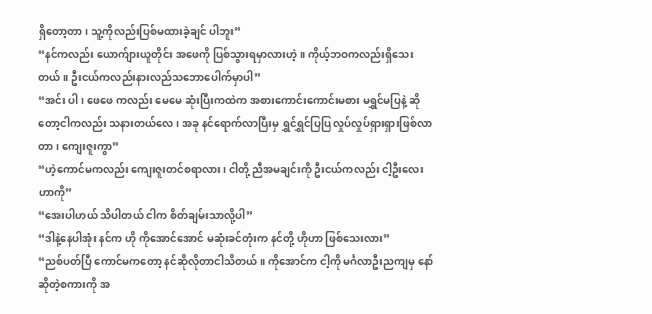ရှိတော့တာ၊ သူ့ကိုလည်းပြစ်မထားခဲ့ချင် ပါဘူး”
“နင်ကလည်း ယောက်ျားယူတိုင်း အဖေကို ပြစ်သွားရမှာလားဟဲ့။ ကိုယ့်ဘဝကလည်းရှိသေးတယ်။ ဦးငယ်ကလည်းနားလည်သဘောပေါက်မှာပါ”
“အင်း ပါ၊ ဖေဖေ ကလည်း မေမေ ဆုံးပြီးကထဲက အစားကောင်းကောင်းမစား မရွှင်မပြနဲ့ ဆိုတော့ငါကလည်း သနားတယ်လေ၊ အခု နင်ရောက်လာပြီးမှ ရွှင်ရွှင်ပြပြ လှုပ်လှုပ်ရှားရှားဖြစ်လာတာ၊ ကျေးဇူးကွာ”
“ဟဲ့ကောင်မကလည်း ကျေးဇူးတင်စရာလား၊ ငါတို့ ညီအမချင်းကို ဦးငယ်ကလည်း ငါ့ဦးလေးဟာကို”
“အေးပါဟယ် သိပါတယ် ငါက စိတ်ချမ်းသာလို့ပါ”
“ဒါနဲ့နေပါအုံး နင်က ဟို ကိုအောင်အောင် မဆုံးခင်တုံးက နင်တို့ ဟိုဟာ ဖြစ်သေးလား”
“ညစ်ပတ်ပြီ ကောင်မကတော့ နင်ဆိုလိုတာငါသိတယ်။ ကိုအောင်က ငါ့ကို မင်္ဂလာဦးညကျမှ နော်ဆိုတဲ့စကားကို အ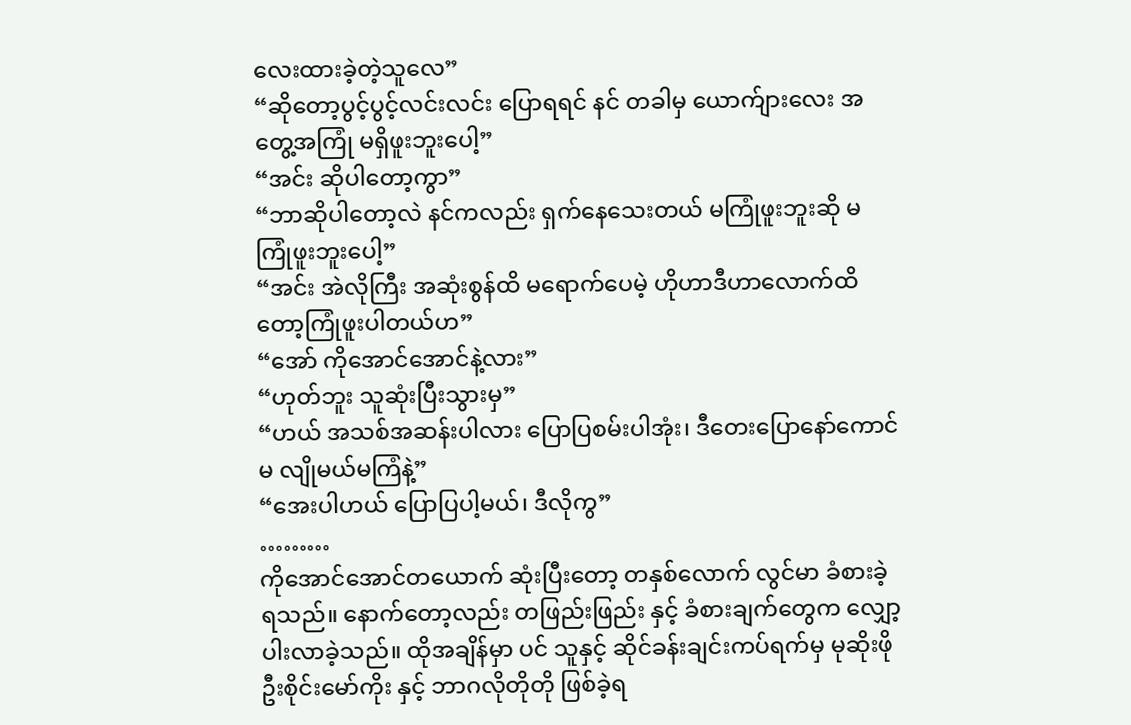လေးထားခဲ့တဲ့သူလေ”
“ဆိုတော့ပွင့်ပွင့်လင်းလင်း ပြောရရင် နင် တခါမှ ယောက်ျားလေး အတွေ့အကြုံ မရှိဖူးဘူးပေါ့”
“အင်း ဆိုပါတော့ကွာ”
“ဘာဆိုပါတော့လဲ နင်ကလည်း ရှက်နေသေးတယ် မကြုံဖူးဘူးဆို မကြုံဖူးဘူးပေါ့”
“အင်း အဲလိုကြီး အဆုံးစွန်ထိ မရောက်ပေမဲ့ ဟိုဟာဒီဟာလောက်ထိတော့ကြုံဖူးပါတယ်ဟ”
“အော် ကိုအောင်အောင်နဲ့လား”
“ဟုတ်ဘူး သူဆုံးပြီးသွားမှ”
“ဟယ် အသစ်အဆန်းပါလား ပြောပြစမ်းပါအုံး၊ ဒီတေးပြောနော်ကောင်မ လျိုမယ်မကြံနဲ့”
“အေးပါဟယ် ပြောပြပါ့မယ်၊ ဒီလိုကွ”
………
ကိုအောင်အောင်တယောက် ဆုံးပြီးတော့ တနှစ်လောက် လွင်မာ ခံစားခဲ့ရသည်။ နောက်တော့လည်း တဖြည်းဖြည်း နှင့် ခံစားချက်တွေက လျှော့ပါးလာခဲ့သည်။ ထိုအချိန်မှာ ပင် သူနှင့် ဆိုင်ခန်းချင်းကပ်ရက်မှ မုဆိုးဖို ဦးစိုင်းမော်ကိုး နှင့် ဘာဂလိုတိုတို ဖြစ်ခဲ့ရ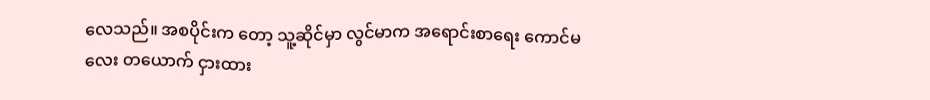လေသည်။ အစပိုင်းက တော့ သူ့ဆိုင်မှာ လွင်မာက အရောင်းစာရေး ကောင်မလေး တယောက် ငှားထား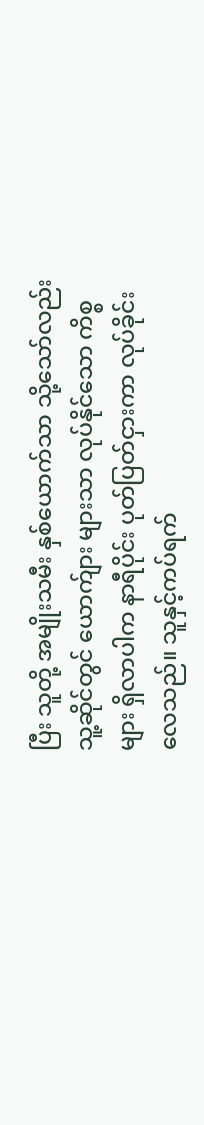ပြီး သူတို့ အမျိုးသမီး နှစ်ယောက်သာ သို့သော်လည်း သူ့ဆိုင်တွင် ယောက်ျား များသာ လုပ်နိုင်သော ကိစ္စများ ရှိလာပါက နာရီပိုင်း ပုတ်ပြတ်ငှားကာ လုပ်ခိုင်းလေသည်။ သူနှင့်ကပ်ရက်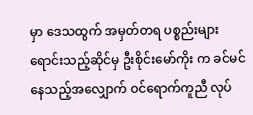မှာ ဒေသထွက် အမှတ်တရ ပစ္စည်းများ ရောင်းသည့်ဆိုင်မှ ဦးစိုင်းမော်ကိုး က ခင်မင်နေသည့်အလျှောက် ဝင်ရောက်ကူညီ လုပ်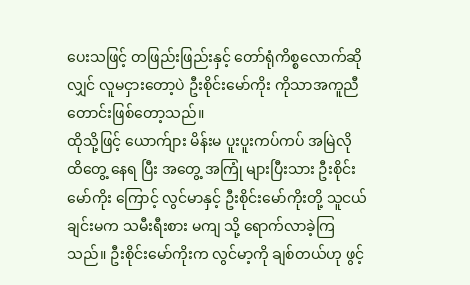ပေးသဖြင့် တဖြည်းဖြည်းနှင့် တော်ရုံကိစ္စလောက်ဆိုလျှင် လူမငှားတော့ပဲ ဦးစိုင်းမော်ကိုး ကိုသာအကူညီတောင်းဖြစ်တော့သည်။
ထိုသို့ဖြင့် ယောက်ျား မိန်းမ ပူးပူးကပ်ကပ် အမြဲလို ထိတွေ့ နေရ ပြီး အတွေ့ အကြုံ များပြီးသား ဦးစိုင်းမော်ကိုး ကြောင့် လွင်မာနှင့် ဦးစိုင်းမော်ကိုးတို့ သူငယ်ချင်းမက သမီးရီးစား မကျ သို့ ရောက်လာခဲ့ကြသည်။ ဦးစိုင်းမော်ကိုးက လွင်မာ့ကို ချစ်တယ်ဟု ဖွင့်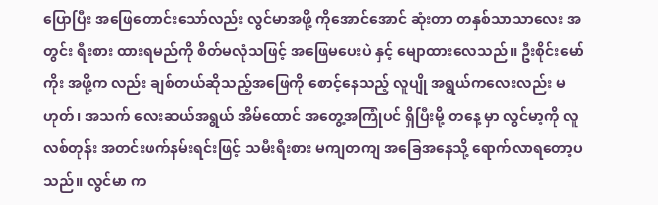ပြောပြီး အဖြေတောင်းသော်လည်း လွင်မာအဖို့ ကိုအောင်အောင် ဆုံးတာ တနှစ်သာသာလေး အတွင်း ရီးစား ထားရမည်ကို စိတ်မလုံသဖြင့် အဖြေမပေးပဲ နှင့် မျောထားလေသည်။ ဦးစိုင်းမော်ကိုး အဖို့က လည်း ချစ်တယ်ဆိုသည့်အဖြေကို စောင့်နေသည့် လူပျို အရွယ်ကလေးလည်း မဟုတ်၊ အသက် လေးဆယ်အရွယ် အိမ်ထောင် အတွေ့အကြုံပင် ရှိပြီးမို့ တနေ့ မှာ လွင်မာ့ကို လူလစ်တုန်း အတင်းဖက်နမ်းရင်းဖြင့် သမီးရီးစား မကျတကျ အခြေအနေသို့ ရောက်လာရတော့ပသည်။ လွင်မာ က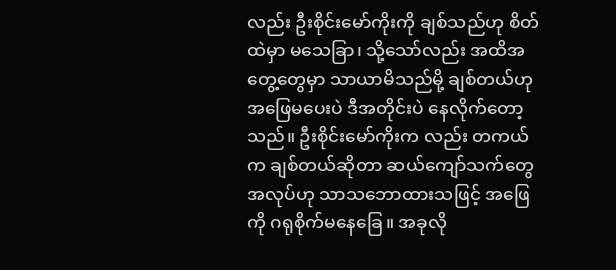လည်း ဦးစိုင်းမော်ကိုးကို ချစ်သည်ဟု စိတ်ထဲမှာ မသေခြာ၊ သို့သော်လည်း အထိအတွေ့တွေမှာ သာယာမိသည်မို့ ချစ်တယ်ဟု အဖြေမပေးပဲ ဒီအတိုင်းပဲ နေလိုက်တော့သည်။ ဦးစိုင်းမော်ကိုးက လည်း တကယ်က ချစ်တယ်ဆိုတာ ဆယ်ကျော်သက်တွေ အလုပ်ဟု သာသဘောထားသဖြင့် အဖြေကို ဂရုစိုက်မနေခြေ။ အခုလို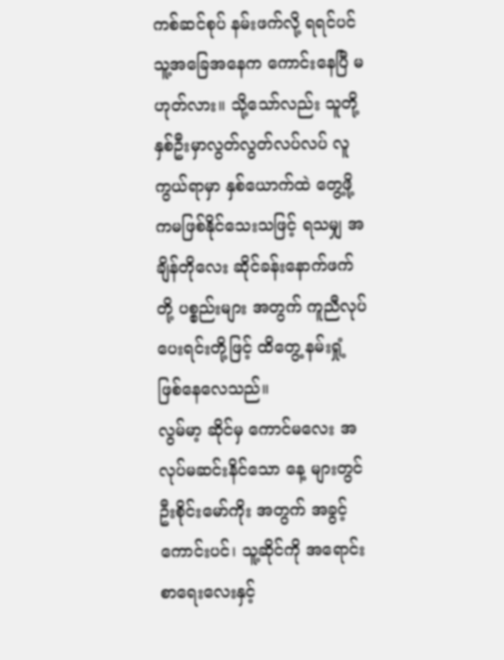ကစ်ဆင်စုပ် နမ်းဖက်လို့ ရရင်ပင် သူ့အခြေအနေက ကောင်းနေပြီ မဟုတ်လား။ သို့သော်လည်း သူတို့ နှစ်ဦးမှာလွတ်လွတ်လပ်လပ် လူကွယ်ရာမှာ နှစ်ယောက်ထဲ တွေ့ဖို့ ကမဖြစ်နိုင်သေးသဖြင့် ရသမျှ အချိန်တိုလေး ဆိုင်ခန်းနောက်ဖက် တို့ ပစ္စည်းများ အတွက် ကူညီလုပ်ပေးရင်းတို့ဖြင့် ထိတွေ့ နမ်းရှုံ့ ဖြစ်နေလေသည်။
လွမ်မာ့ ဆိုင်မှ ကောင်မလေး အလုပ်မဆင်းနိင်သော နေ့ များတွင် ဦးစိုင်းမော်ကိုး အတွက် အခွင့်ကောင်းပင်၊ သူ့ဆိုင်ကို အရောင်းစာရေးလေးနှင့်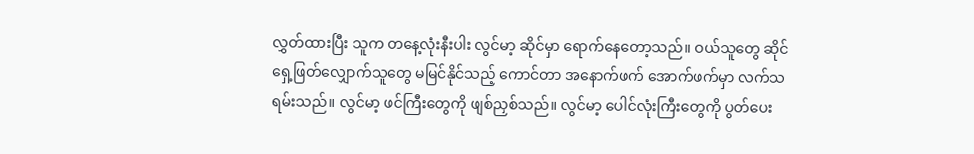လွှတ်ထားပြီး သူက တနေ့လုံးနီးပါး လွင်မာ့ ဆိုင်မှာ ရောက်နေတော့သည်။ ဝယ်သူတွေ ဆိုင်ရှေ့ဖြတ်လျှောက်သူတွေ မမြင်နိုင်သည့် ကောင်တာ အနောက်ဖက် အောက်ဖက်မှာ လက်သရမ်းသည်။ လွင်မာ့ ဖင်ကြီးတွေကို ဖျစ်ညှစ်သည်။ လွင်မာ့ ပေါင်လုံးကြီးတွေကို ပွတ်ပေး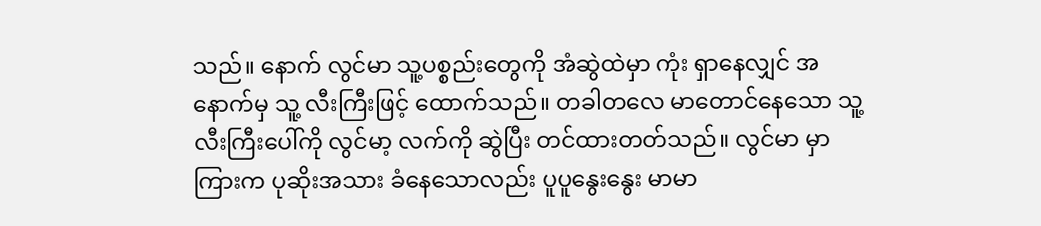သည်။ နောက် လွင်မာ သူ့ပစ္စည်းတွေကို အံဆွဲထဲမှာ ကုံး ရှာနေလျှင် အနောက်မှ သူ့ လီးကြီးဖြင့် ထောက်သည်။ တခါတလေ မာတောင်နေသော သူ့လီးကြီးပေါ်ကို လွင်မာ့ လက်ကို ဆွဲပြီး တင်ထားတတ်သည်။ လွင်မာ မှာ ကြားက ပုဆိုးအသား ခံနေသောလည်း ပူပူနွေးနွေး မာမာ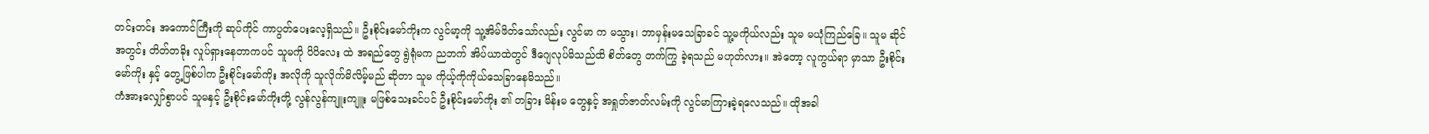တင်းတင်း အကောင်ကြီးကို ဆုပ်ကိုင် ကာပွတ်ပေးလေ့ရှိသည်။ ဦးစိုင်းမော်ကိုးက လွင်မာ့ကို သူ့အိမ်ဖိတ်သော်လည်း လွင်မာ က မသွား၊ ဘာမှန်းမသေခြာခင် သူ့မကိုယ်လည်း သူမ မယုံကြည်ခြေ။ သူမ ဆိုင်အတွင်း တိတ်တခိုး လှုပ်ရှားနေတာကပင် သူမကို ပိပိလေး ထဲ အရည်တွေ ရွဲရုံမက ညဘက် အိပ်ယာထဲတွင် ဒီဂျေလုပ်မိသည်ထိ စိတ်တွေ တက်ကြွ ခဲ့ရသည် မဟုတ်လား။ အဲတော့ လူကွယ်ရာ မှာသာ ဦးစိုင်းမော်ကိုး နှင့် တွေ့ဖြစ်ပါက ဦးစိုင်းမော်ကိုး အလိုကို သူလိုက်မိလိမ့်မည် ဆိုတာ သူမ ကိုယ့်ကိုကိုယ်သေခြာနေမိသည်။
ကံအားလျှော်စွာပင် သူမနှင့် ဦးစိုင်းမော်ကိုးတို့ လွန်လွန်ကျူးကျူး မဖြစ်သေးခင်ပင် ဦးစိုင်းမော်ကိုး ၏ တခြား မိန်းမ တွေနှင့် အရှုတ်ဇာတ်လမ်းကို လွင်မာကြားခဲ့ရလေသည်။ ထိုအခါ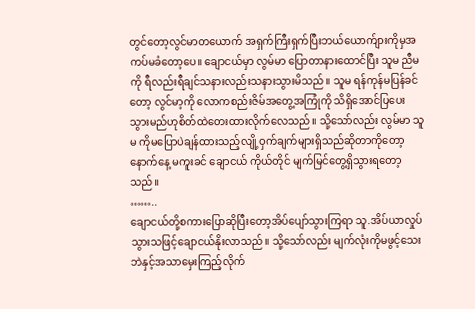တွင်တော့လွင်မာတယောက် အရှက်ကြီးရှက်ပြီးဘယ်ယောက်ျားကိုမှအကပ်မခံတော့ပေ။ ချောငယ်မှာ လွမ်မာ ပြောတာနားထောင်ပြီး သူမ ညီမကို ရီလည်းရီချင်သနားလည်းသနားသွားမိသည်။ သူမ ရန်ကုန်မပြန်ခင်တော့ လွင်မာ့ကို လောကစည်းဇိမ်အတွေ့အကြုံကို သိရှိအောင်ပြပေးသွားမည်ဟုစိတ်ထဲတေးထားလိုက်လေသည်။ သို့သော်လည်း လွမ်မာ သူမ ကိုမပြောပဲချန်ထားသည့်လျို့ဝှက်ချက်များရှိသည်ဆိုတာကိုတော့ နောက်နေ့ မကူးခင် ချောငယ် ကိုယ်တိုင် မျက်မြင်တွေ့ရှိသွားရတော့သည်။
……..
ချောငယ်တို့စကားပြောဆိုပြီးတော့အိပ်ပျော်သွားကြရာ သူ.အိပ်ယာလှုပ်သွားသဖြင့်ချောငယ်နိုးလာသည်။ သို့သော်လည်း မျက်လုံးကိုမဖွင့်သေးဘဲနှင့်အသာမှေးကြည့်လိုက်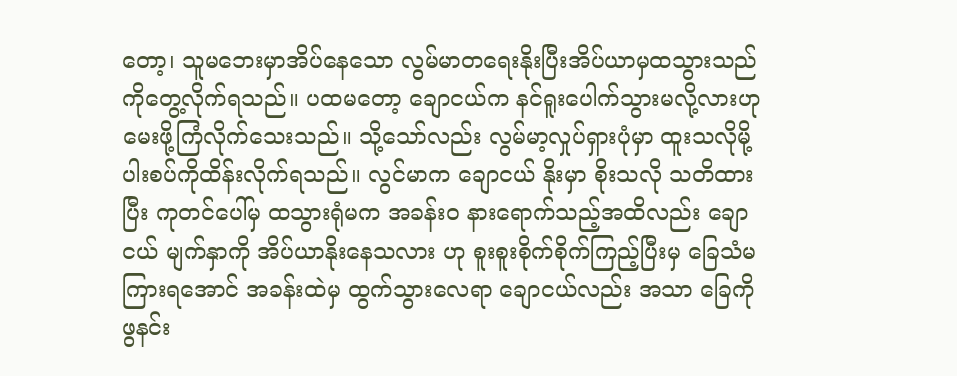တော့၊ သူမဘေးမှာအိပ်နေသော လွမ်မာတရေးနိုးပြီးအိပ်ယာမှထသွားသည်ကိုတွေ့လိုက်ရသည်။ ပထမတော့ ချောငယ်က နင်ရူးပေါက်သွားမလို့လားဟု မေးဖို့ကြံလိုက်သေးသည်။ သို့သော်လည်း လွမ်မာ့လှုပ်ရှားပုံမှာ ထူးသလိုမို့ ပါးစပ်ကိုထိန်းလိုက်ရသည်။ လွင်မာက ချောငယ် နိုးမှာ စိုးသလို သတိထား ပြီး ကုတင်ပေါ်မှ ထသွားရုံမက အခန်းဝ နားရောက်သည့်အထိလည်း ချောငယ် မျက်နှာကို အိပ်ယာနိုးနေသလား ဟု စူးစူးစိုက်စိုက်ကြည့်ပြီးမှ ခြေသံမကြားရအောင် အခန်းထဲမှ ထွက်သွားလေရာ ချောငယ်လည်း အသာ ခြေကို ဖွနင်း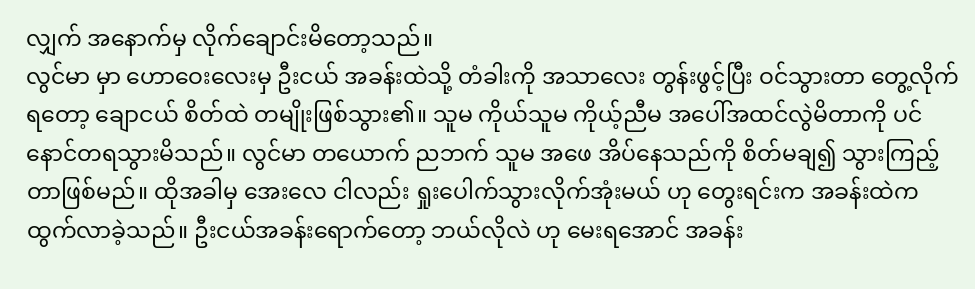လျှက် အနောက်မှ လိုက်ချောင်းမိတော့သည်။
လွင်မာ မှာ ဟောဝေးလေးမှ ဦးငယ် အခန်းထဲသို့ တံခါးကို အသာလေး တွန်းဖွင့်ပြီး ဝင်သွားတာ တွေ့လိုက်ရတော့ ချောငယ် စိတ်ထဲ တမျိုးဖြစ်သွား၏။ သူမ ကိုယ်သူမ ကိုယ့်ညီမ အပေါ်အထင်လွဲမိတာကို ပင် နောင်တရသွားမိသည်။ လွင်မာ တယောက် ညဘက် သူမ အဖေ အိပ်နေသည်ကို စိတ်မချ၍ သွားကြည့်တာဖြစ်မည်။ ထိုအခါမှ အေးလေ ငါလည်း ရှုးပေါက်သွားလိုက်အုံးမယ် ဟု တွေးရင်းက အခန်းထဲက ထွက်လာခဲ့သည်။ ဦးငယ်အခန်းရောက်တော့ ဘယ်လိုလဲ ဟု မေးရအောင် အခန်း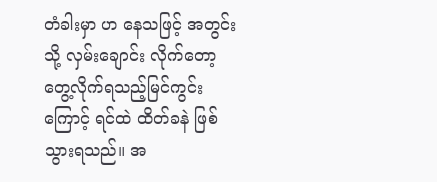တံခါးမှာ ဟ နေသဖြင့် အတွင်းသို့ လှမ်းချောင်း လိုက်တော့ တွေ့လိုက်ရသည့်မြင်ကွင်းကြောင့် ရင်ထဲ ထိတ်ခနဲ ဖြစ်သွားရသည်။ အ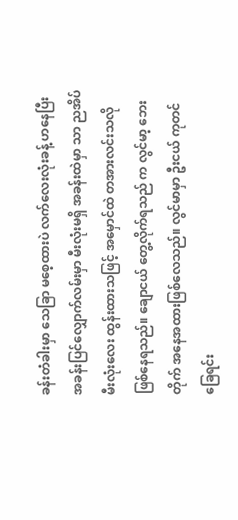ခန်းတံခါးမှာ သေခြာ မစေ့ထားပဲ လက်လေးလုံးခန့် ဟနေပြီး အခန်းပြင်လျှောက်လမ်းမှာ မီးလုံးမရှိ အခန်းထဲမှာ သာ ညအိပ်မီးလုံးလေး ထွန်းထားသဖြင့် အမှောင်ထဲ တအားလင်းသလို ဖြစ်နေရသည်။ ချောငယ် တွေ့လိုက်ရသည် က လွင်မာ့ ဘေးတိုက် အနေအထားဖြစ်လေသည်။ လွင်မာမှာ ဦးငယ် ကုတင်ခြေရင်း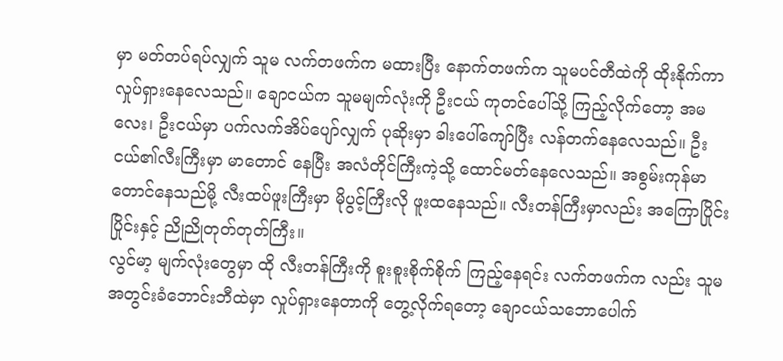မှာ မတ်တပ်ရပ်လျှက် သူမ လက်တဖက်က မထားပြီး နောက်တဖက်က သူမပင်တီထဲကို ထိုးနိုက်ကာ လှုပ်ရှားနေလေသည်။ ချောငယ်က သူမမျက်လုံးကို ဦးငယ် ကုတင်ပေါ်သို့ ကြည့်လိုက်တော့ အမလေး၊ ဦးငယ်မှာ ပက်လက်အိပ်ပျော်လျှက် ပုဆိုးမှာ ခါးပေါ်ကျော်ပြီး လန်တက်နေလေသည်။ ဦးငယ်၏လီးကြီးမှာ မာတောင် နေပြီး အလံတိုင်ကြီးကဲ့သို့ ထောင်မတ်နေလေသည်။ အစွမ်းကုန်မာတောင်နေသည်မို့ လီးထပ်ဖူးကြီးမှာ မိုပွင့်ကြီးလို ဖူးထနေသည်။ လီးတန်ကြီးမှာလည်း အကြောပြိုင်းပြိုင်းနှင့် ညိုညိုတုတ်တုတ်ကြီး။
လွင်မာ့ မျက်လုံးတွေမှာ ထို လီးတန်ကြီးကို စူးစူးစိုက်စိုက် ကြည့်နေရင်း လက်တဖက်က လည်း သူမ အတွင်းခံဘောင်းဘီထဲမှာ လှုပ်ရှားနေတာကို တွေ့လိုက်ရတော့ ချောငယ်သဘောပေါက်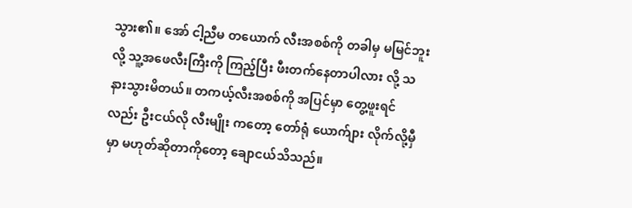သွား၏။ အော် ငါ့ညီမ တယောက် လီးအစစ်ကို တခါမှ မမြင်ဘူး လို့ သူ့အဖေလီးကြီးကို ကြည့်ပြီး ဖီးတက်နေတာပါလား လို့ သနားသွားမိတယ်။ တကယ့်လီးအစစ်ကို အပြင်မှာ တွေ့ဖူးရင်လည်း ဦးငယ်လို လီးမျိုး ကတော့ တော်ရုံ ယောက်ျား လိုက်လို့မှီမှာ မဟုတ်ဆိုတာကိုတော့ ချောငယ်သိသည်။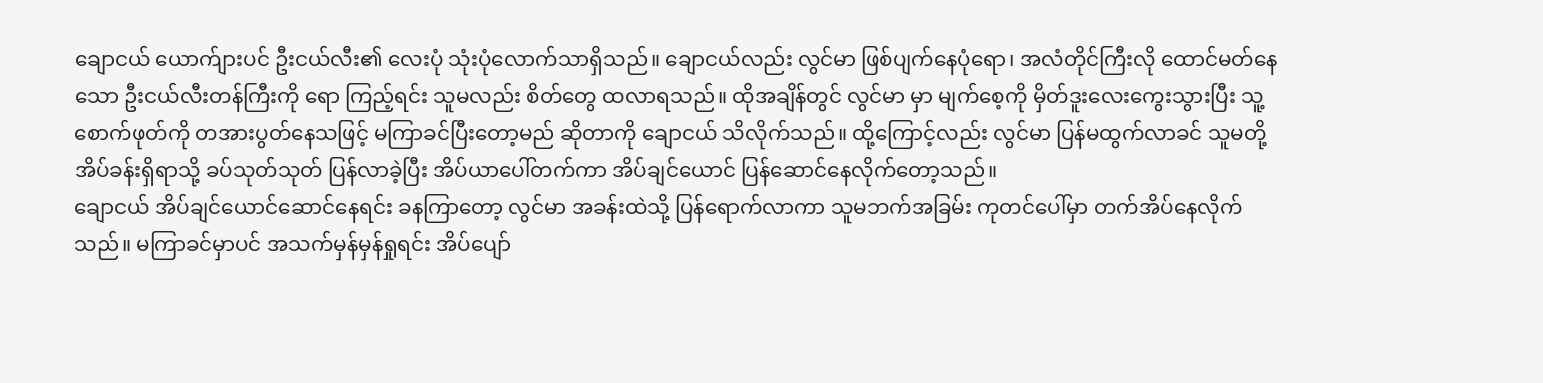ချောငယ် ယောက်ျားပင် ဦးငယ်လီး၏ လေးပုံ သုံးပုံလောက်သာရှိသည်။ ချောငယ်လည်း လွင်မာ ဖြစ်ပျက်နေပုံရော၊ အလံတိုင်ကြီးလို ထောင်မတ်နေသော ဦးငယ်လီးတန်ကြီးကို ရော ကြည့်ရင်း သူမလည်း စိတ်တွေ ထလာရသည်။ ထိုအချိန်တွင် လွင်မာ မှာ မျက်စေ့ကို မှိတ်ဒူးလေးကွေးသွားပြီး သူ့စောက်ဖုတ်ကို တအားပွတ်နေသဖြင့် မကြာခင်ပြီးတော့မည် ဆိုတာကို ချောငယ် သိလိုက်သည်။ ထို့ကြောင့်လည်း လွင်မာ ပြန်မထွက်လာခင် သူမတို့ အိပ်ခန်းရှိရာသို့ ခပ်သုတ်သုတ် ပြန်လာခဲ့ပြီး အိပ်ယာပေါ်တက်ကာ အိပ်ချင်ယောင် ပြန်ဆောင်နေလိုက်တော့သည်။
ချောငယ် အိပ်ချင်ယောင်ဆောင်နေရင်း ခနကြာတော့ လွင်မာ အခန်းထဲသို့ ပြန်ရောက်လာကာ သူမဘက်အခြမ်း ကုတင်ပေါ်မှာ တက်အိပ်နေလိုက်သည်။ မကြာခင်မှာပင် အသက်မှန်မှန်ရှုရင်း အိပ်ပျော်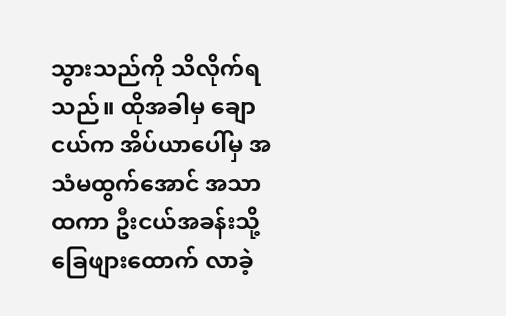သွားသည်ကို သိလိုက်ရသည်။ ထိုအခါမှ ချောငယ်က အိပ်ယာပေါ်မှ အသံမထွက်အောင် အသာထကာ ဦးငယ်အခန်းသို့ ခြေဖျားထောက် လာခဲ့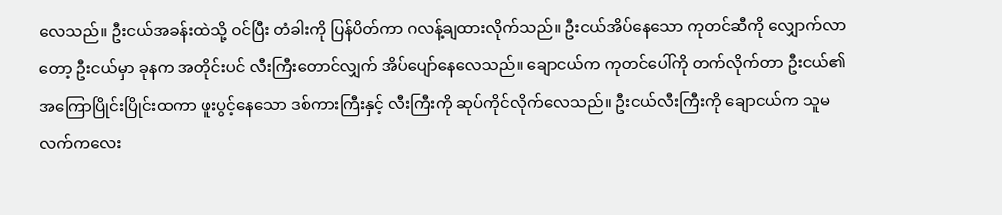လေသည်။ ဦးငယ်အခန်းထဲသို့ ဝင်ပြီး တံခါးကို ပြန်ပိတ်ကာ ဂလန့်ချထားလိုက်သည်။ ဦးငယ်အိပ်နေသော ကုတင်ဆီကို လျှောက်လာတော့ ဦးငယ်မှာ ခုနက အတိုင်းပင် လီးကြီးတောင်လျှက် အိပ်ပျော်နေလေသည်။ ချောငယ်က ကုတင်ပေါ်ကို တက်လိုက်တာ ဦးငယ်၏ အကြောပြိုင်းပြိုင်းထကာ ဖူးပွင့်နေသော ဒစ်ကားကြီးနှင့် လီးကြီးကို ဆုပ်ကိုင်လိုက်လေသည်။ ဦးငယ်လီးကြီးကို ချောငယ်က သူမလက်ကလေး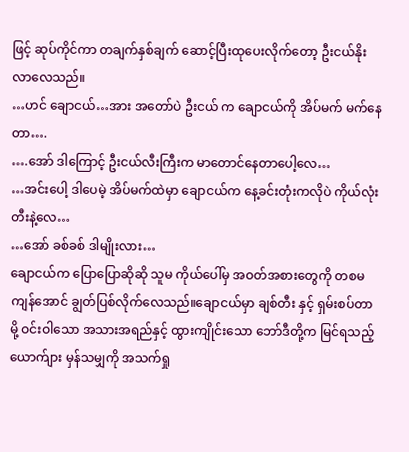ဖြင့် ဆုပ်ကိုင်ကာ တချက်နှစ်ချက် ဆောင့်ပြီးထုပေးလိုက်တော့ ဦးငယ်နိုးလာလေသည်။
…ဟင် ချောငယ်…အား အတော်ပဲ ဦးငယ် က ချောငယ်ကို အိပ်မက် မက်နေတာ….
….အော် ဒါကြောင့် ဦးငယ်လီးကြီးက မာတောင်နေတာပေါ့လေ…
…အင်းပေါ့ ဒါပေမဲ့ အိပ်မက်ထဲမှာ ချောငယ်က နေ့ခင်းတုံးကလိုပဲ ကိုယ်လုံးတီးနဲ့လေ…
…အော် ခစ်ခစ် ဒါမျိုးလား…
ချောငယ်က ပြောပြောဆိုဆို သူမ ကိုယ်ပေါ်မှ အဝတ်အစားတွေကို တစမကျန်အောင် ချွတ်ပြစ်လိုက်လေသည်။ချောငယ်မှာ ချစ်တီး နှင့် ရှမ်းစပ်တာမို့ ဝင်းဝါသော အသားအရည်နှင့် ထွားကျိုင်းသော ဘော်ဒီတို့က မြင်ရသည့် ယောက်ျား မှန်သမျှကို အသက်ရှု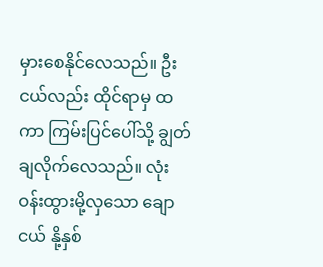မှားစေနိုင်လေသည်။ ဦးငယ်လည်း ထိုင်ရာမှ ထကာ ကြမ်းပြင်ပေါ်သို့ ချွတ်ချလိုက်လေသည်။ လုံးဝန်းထွားမို့လှသော ချောငယ် နို့နှစ်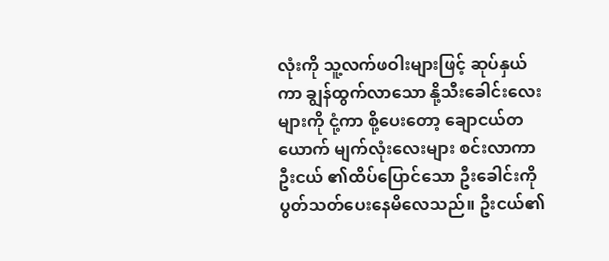လုံးကို သူ့လက်ဖဝါးများဖြင့် ဆုပ်နှယ်ကာ ချွန်ထွက်လာသော နို့သီးခေါင်းလေးများကို ငုံ့ကာ စို့ပေးတော့ ချောငယ်တယောက် မျက်လုံးလေးများ စင်းလာကာ ဦးငယ် ၏ထိပ်ပြောင်သော ဦးခေါင်းကို ပွတ်သတ်ပေးနေမိလေသည်။ ဦးငယ်၏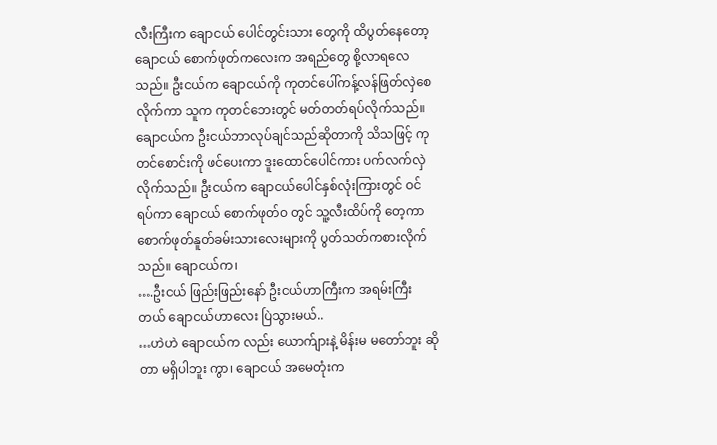လီးကြီးက ချောငယ် ပေါင်တွင်းသား တွေကို ထိပွတ်နေတော့ ချောငယ် စောက်ဖုတ်ကလေးက အရည်တွေ စို့လာရလေသည်။ ဦးငယ်က ချောငယ်ကို ကုတင်ပေါ်ကန့်လန်ဖြတ်လှဲစေလိုက်ကာ သူက ကုတင်ဘေးတွင် မတ်တတ်ရပ်လိုက်သည်။ ချောငယ်က ဦးငယ်ဘာလုပ်ချင်သည်ဆိုတာကို သိသဖြင့် ကုတင်စောင်းကို ဖင်ပေးကာ ဒူးထောင်ပေါင်ကား ပက်လက်လှဲလိုက်သည်။ ဦးငယ်က ချောငယ်ပေါင်နှစ်လုံးကြားတွင် ဝင်ရပ်ကာ ချောငယ် စောက်ဖုတ်ဝ တွင် သူ့လီးထိပ်ကို တေ့ကာ စောက်ဖုတ်နူတ်ခမ်းသားလေးများကို ပွတ်သတ်ကစားလိုက်သည်။ ချောငယ်က၊
….ဦးငယ် ဖြည်းဖြည်းနော် ဦးငယ်ဟာကြီးက အရမ်းကြီးတယ် ချောငယ်ဟာလေး ပြဲသွားမယ်..
…ဟဲဟဲ ချောငယ်က လည်း ယောက်ျားနဲ့ မိန်းမ မတော်ဘူး ဆိုတာ မရှိပါဘူး ကွာ၊ ချောငယ် အမေတုံးက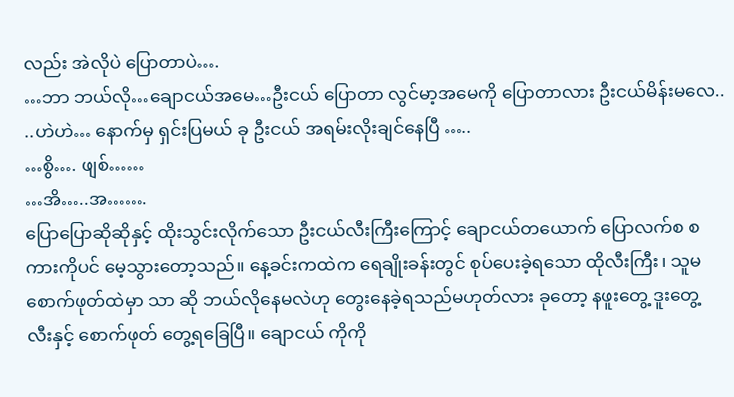လည်း အဲလိုပဲ ပြောတာပဲ….
…ဘာ ဘယ်လို…ချောငယ်အမေ…ဦးငယ် ပြောတာ လွင်မာ့အမေကို ပြောတာလား ဦးငယ်မိန်းမလေ..
..ဟဲဟဲ… နောက်မှ ရှင်းပြမယ် ခု ဦးငယ် အရမ်းလိုးချင်နေပြီ …..
…စွိ…. ဖျစ်……
…အိ…..အ…….
ပြောပြောဆိုဆိုနှင့် ထိုးသွင်းလိုက်သော ဦးငယ်လီးကြီးကြောင့် ချောငယ်တယောက် ပြောလက်စ စကားကိုပင် မေ့သွားတော့သည်။ နေ့ခင်းကထဲက ရေချိုးခန်းတွင် စုပ်ပေးခဲ့ရသော ထိုလီးကြီး၊ သူမ စောက်ဖုတ်ထဲမှာ သာ ဆို ဘယ်လိုနေမလဲဟု တွေးနေခဲ့ရသည်မဟုတ်လား ခုတော့ နဖူးတွေ့ ဒူးတွေ့ လီးနှင့် စောက်ဖုတ် တွေ့ရခြေပြီ။ ချောငယ် ကိုကို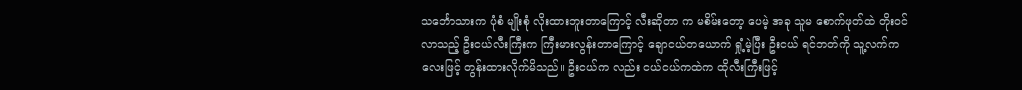သင်္ဘောသားက ပုံစံ မျိုးစုံ လိုးထားဘူးတာကြောင့် လီးဆိုတာ က မစိမ်းတော့ ပေမဲ့ အခု သူမ စောက်ဖုတ်ထဲ တိုးဝင်လာသည့် ဦးငယ်လီးကြီးက ကြီးမားလွန်းတာကြောင့် ချောငယ်တယောက် ရှုံ့မဲ့ပြီး ဦးငယ် ရင်ဘတ်ကို သူ့လက်ကလေးဖြင့် တွန်းထားလိုက်မိသည်။ ဦးငယ်က လည်း ငယ်ငယ်ကထဲက ထိုလီးကြီးဖြင့်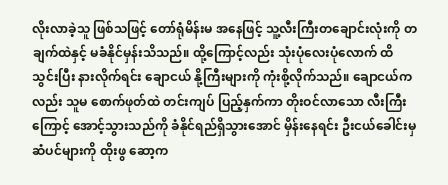လိုးလာခဲ့သူ ဖြစ်သဖြင့် တော်ရုံမိန်းမ အနေဖြင့် သူ့လီးကြီးတချောင်းလုံးကို တချက်ထဲနှင့် မခံနိုင်မှန်းသိသည်။ ထို့ကြောင့်လည်း သုံးပုံလေးပုံလောက် ထိသွင်းပြီး နားလိုက်ရင်း ချောငယ် နို့ကြီးများကို ကုံးစို့လိုက်သည်။ ချောငယ်က လည်း သူမ စောက်ဖုတ်ထဲ တင်းကျပ် ပြည့်နှက်ကာ တိုးဝင်လာသော လီးကြီး ကြောင့် အောင့်သွားသည်ကို ခံနိုင်ရည်ရှိသွားအောင် မှိန်းနေရင်း ဦးငယ်ခေါင်းမှ ဆံပင်များကို ထိုးဖွ ဆော့က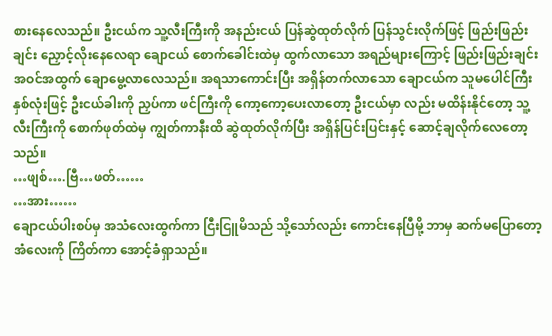စားနေလေသည်။ ဦးငယ်က သူ့လီးကြီးကို အနည်းငယ် ပြန်ဆွဲထုတ်လိုက် ပြန်သွင်းလိုက်ဖြင့် ဖြည်းဖြည်းချင်း ညှောင့်လိုးနေလေရာ ချောငယ် စောက်ခေါင်းထဲမှ ထွက်လာသော အရည်များကြောင့် ဖြည်းဖြည်းချင်း အဝင်အထွက် ချောမွေ့လာလေသည်။ အရသာကောင်းပြီး အရှိန်တက်လာသော ချောငယ်က သူမပေါင်ကြီး နှစ်လုံးဖြင့် ဦးငယ်ခါးကို ညှပ်ကာ ဖင်ကြီးကို ကော့ကော့ပေးလာတော့ ဦးငယ်မှာ လည်း မထိန်းနိုင်တော့ သူ့လီးကြီးကို စောက်ဖုတ်ထဲမှ ကျွတ်ကာနီးထိ ဆွဲထုတ်လိုက်ပြီး အရှိန်ပြင်းပြင်းနှင့် ဆောင့်ချလိုက်လေတော့သည်။
…ဖျစ်….ဗြီ…ဖတ်……
…အား……
ချောငယ်ပါးစပ်မှ အသံလေးထွက်ကာ ငြီးငြူမိသည် သို့သော်လည်း ကောင်းနေပြီမို့ ဘာမှ ဆက်မပြောတော့ အံလေးကို ကြိတ်ကာ အောင့်ခံရှာသည်။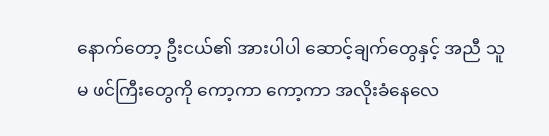နောက်တော့ ဦးငယ်၏ အားပါပါ ဆောင့်ချက်တွေနှင့် အညီ သူမ ဖင်ကြီးတွေကို ကော့ကာ ကော့ကာ အလိုးခံနေလေ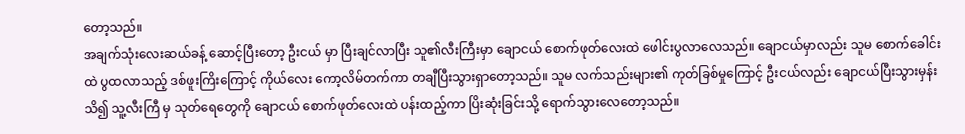တော့သည်။
အချက်သုံးလေးဆယ်ခန့် ဆောင့်ပြီးတော့ ဦးငယ် မှာ ပြီးချင်လာပြီး သူ၏လီးကြီးမှာ ချောငယ် စောက်ဖုတ်လေးထဲ ဖေါင်းပွလာလေသည်။ ချောငယ်မှာလည်း သူမ စောက်ခေါင်းထဲ ပွထလာသည့် ဒစ်ဖူးကြိးကြောင့် ကိုယ်လေး ကော့လိမ်တက်ကာ တချီပြီးသွားရှာတော့သည်။ သူမ လက်သည်းများ၏ ကုတ်ခြစ်မှုကြောင့် ဦးငယ်လည်း ချောငယ်ပြီးသွားမှန်းသိ၍ သူ့လီးကြီ မှ သုတ်ရေတွေကို ချောငယ် စောက်ဖုတ်လေးထဲ ပန်းထည့်ကာ ပြိးဆုံးခြင်းသို့ ရောက်သွားလေတော့သည်။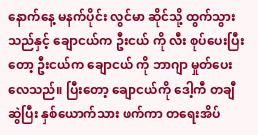နောက်နေ့ မနက်ပိုင်း လွင်မာ ဆိုင်သို့ ထွက်သွားသည်နှင့် ချောငယ်က ဦးငယ် ကို လီး စုပ်ပေးပြီး တော့ ဦးငယ်က ချောငယ် ကို ဘာဂျာ မှုတ်ပေး လေသည်။ ပြီးတော့ ချောငယ်ကို ဒေါ့ကီ တချီဆွဲပြီး နှစ်ယောက်သား ဖက်ကာ တရေးအိပ်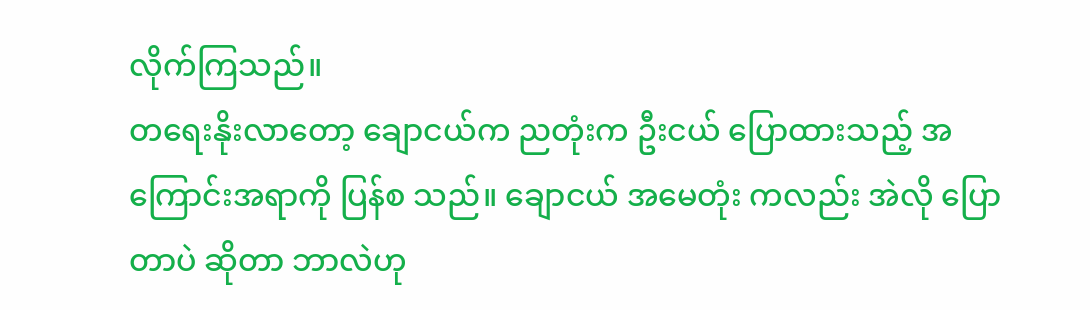လိုက်ကြသည်။
တရေးနိုးလာတော့ ချောငယ်က ညတုံးက ဦးငယ် ပြောထားသည့် အကြောင်းအရာကို ပြန်စ သည်။ ချောငယ် အမေတုံး ကလည်း အဲလို ပြောတာပဲ ဆိုတာ ဘာလဲဟု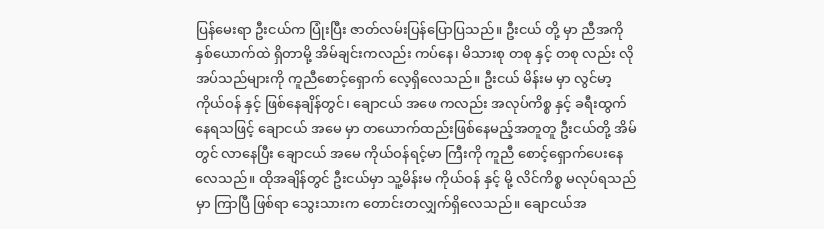ပြန်မေးရာ ဦးငယ်က ပြုံးပြီး ဇာတ်လမ်းပြန်ပြောပြသည်။ ဦးငယ် တို့ မှာ ညီအကို နှစ်ယောက်ထဲ ရှိတာမို့ အိမ်ချင်းကလည်း ကပ်နေ၊ မိသားစု တစု နှင့် တစု လည်း လိုအပ်သည်များကို ကူညီစောင့်ရှောက် လေ့ရှိလေသည်။ ဦးငယ် မိန်းမ မှာ လွင်မာ့ ကိုယ်ဝန် နှင့် ဖြစ်နေချိန်တွင်၊ ချောငယ် အဖေ ကလည်း အလုပ်ကိစ္စ နှင့် ခရီးထွက်နေရသဖြင့် ချောငယ် အမေ မှာ တယောက်ထည်းဖြစ်နေမည့်အတူတူ ဦးငယ်တို့ အိမ်တွင် လာနေပြီး ချောငယ် အမေ ကိုယ်ဝန်ရင့်မာ ကြီးကို ကူညီ စောင့်ရှောက်ပေးနေလေသည်။ ထိုအချိန်တွင် ဦးငယ်မှာ သူ့မိန်းမ ကိုယ်ဝန် နှင့် မို့ လိင်ကိစ္စ မလုပ်ရသည်မှာ ကြာပြီ ဖြစ်ရာ သွေးသားက တောင်းတလျှက်ရှိလေသည်။ ချောငယ်အ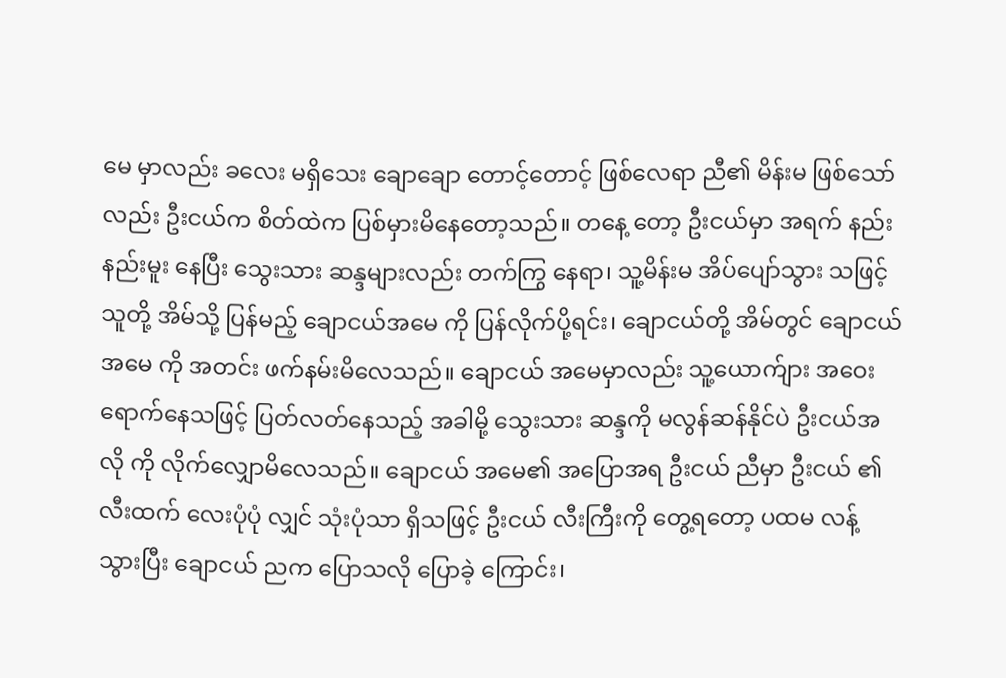မေ မှာလည်း ခလေး မရှိသေး ချောချော တောင့်တောင့် ဖြစ်လေရာ ညီ၏ မိန်းမ ဖြစ်သော်လည်း ဦးငယ်က စိတ်ထဲက ပြစ်မှားမိနေတော့သည်။ တနေ့ တော့ ဦးငယ်မှာ အရက် နည်းနည်းမူး နေပြီး သွေးသား ဆန္ဒများလည်း တက်ကြွ နေရာ၊ သူ့မိန်းမ အိပ်ပျော်သွား သဖြင့် သူတို့ အိမ်သို့ ပြန်မည့် ချောငယ်အမေ ကို ပြန်လိုက်ပို့ရင်း၊ ချောငယ်တို့ အိမ်တွင် ချောငယ်အမေ ကို အတင်း ဖက်နမ်းမိလေသည်။ ချောငယ် အမေမှာလည်း သူ့ယောက်ျား အဝေး ရောက်နေသဖြင့် ပြတ်လတ်နေသည့် အခါမို့ သွေးသား ဆန္ဒကို မလွန်ဆန်နိုင်ပဲ ဦးငယ်အလို ကို လိုက်လျှောမိလေသည်။ ချောငယ် အမေ၏ အပြောအရ ဦးငယ် ညီမှာ ဦးငယ် ၏ လီးထက် လေးပုံပုံ လျှင် သုံးပုံသာ ရှိသဖြင့် ဦးငယ် လီးကြီးကို တွေ့ရတော့ ပထမ လန့်သွားပြီး ချောငယ် ညက ပြောသလို ပြောခဲ့ ကြောင်း၊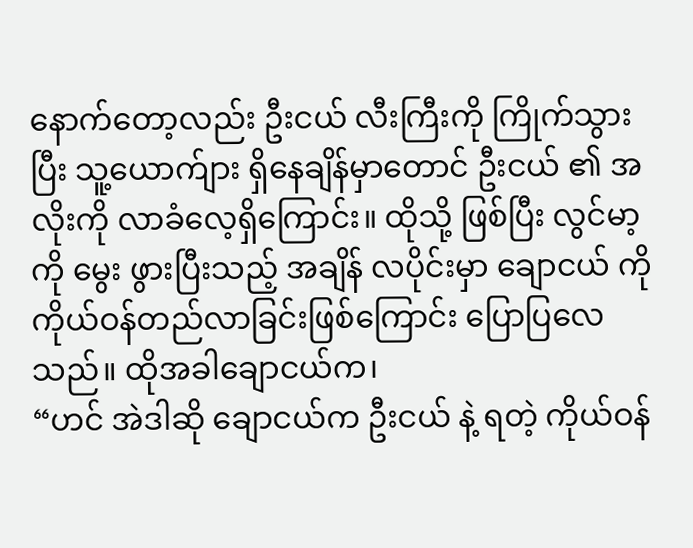နောက်တော့လည်း ဦးငယ် လီးကြီးကို ကြိုက်သွားပြီး သူ့ယောက်ျား ရှိနေချိန်မှာတောင် ဦးငယ် ၏ အလိုးကို လာခံလေ့ရှိကြောင်း။ ထိုသို့ ဖြစ်ပြီး လွင်မာ့ကို မွေး ဖွားပြီးသည့် အချိန် လပိုင်းမှာ ချောငယ် ကို ကိုယ်ဝန်တည်လာခြင်းဖြစ်ကြောင်း ပြောပြလေသည်။ ထိုအခါချောငယ်က၊
“ဟင် အဲဒါဆို ချောငယ်က ဦးငယ် နဲ့ ရတဲ့ ကိုယ်ဝန်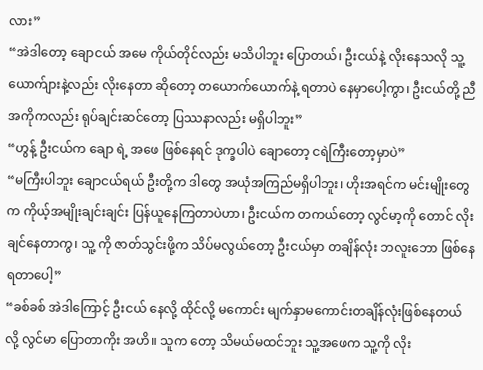လား”
“အဲဒါတော့ ချောငယ် အမေ ကိုယ်တိုင်လည်း မသိပါဘူး ပြောတယ်၊ ဦးငယ်နဲ့ လိုးနေသလို သူ့ယောက်ျားနဲ့လည်း လိုးနေတာ ဆိုတော့ တယောက်ယောက်နဲ့ ရတာပဲ နေမှာပေါ့ကွာ၊ ဦးငယ်တို့ ညီအကိုကလည်း ရုပ်ချင်းဆင်တော့ ပြဿနာလည်း မရှိပါဘူး”
“ဟွန့် ဦးငယ်က ချော ရဲ့ အဖေ ဖြစ်နေရင် ဒုက္ခပါပဲ ချောတော့ ငရဲကြီးတော့မှာပဲ”
“မကြီးပါဘူး ချောငယ်ရယ် ဦးတို့က ဒါတွေ အယုံအကြည်မရှိပါဘူး၊ ဟိုးအရင်က မင်းမျိုးတွေ က ကိုယ့်အမျိုးချင်းချင်း ပြန်ယူနေကြတာပဲဟာ၊ ဦးငယ်က တကယ်တော့ လွင်မာ့ကို တောင် လိုးချင်နေတာကွ၊ သူ့ ကို ဇာတ်သွင်းဖို့က သိပ်မလွယ်တော့ ဦးငယ်မှာ တချိန်လုံး ဘလူးဘော ဖြစ်နေရတာပေါ့”
“ခစ်ခစ် အဲဒါကြောင့် ဦးငယ် နေလို့ ထိုင်လို့ မကောင်း မျက်နှာမကောင်းတချိန်လုံးဖြစ်နေတယ်လို့ လွင်မာ ပြောတာကိုး အဟိ။ သူက တော့ သိမယ်မထင်ဘူး သူ့အဖေက သူ့ကို လိုး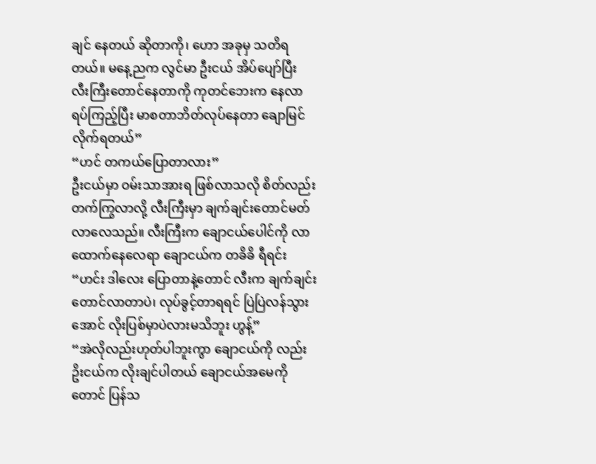ချင် နေတယ် ဆိုတာကို၊ ဟော အခုမှ သတိရတယ်။ မနေ့ညက လွင်မာ ဦးငယ် အိပ်ပျော်ပြီး လီးကြီးတောင်နေတာကို ကုတင်ဘေးက နေလာရပ်ကြည့်ပြီး မာစတာဘိတ်လုပ်နေတာ ချောမြင်လိုက်ရတယ်”
“ဟင် တကယ်ပြောတာလား”
ဦးငယ်မှာ ဝမ်းသာအားရ ဖြစ်လာသလို စိတ်လည်း တက်ကြွလာလို့ လီးကြီးမှာ ချက်ချင်းတောင်မတ်လာလေသည်။ လီးကြီးက ချောငယ်ပေါင်ကို လာထောက်နေလေရာ ချောငယ်က တခိခိ ရီရင်း
“ဟင်း ဒါလေး ပြောတာနဲ့တောင် လီးက ချက်ချင်းတောင်လာတာပဲ၊ လုပ်ခွင့်တာရရင် ပြဲပြဲလန်သွားအောင် လိုးပြစ်မှာပဲလားမသိဘူး ဟွန့်”
“အဲလိုလည်းဟုတ်ပါဘူးကွာ ချောငယ်ကို လည်း ဥိးငယ်က လိုးချင်ပါတယ် ချောငယ်အမေကို တောင် ပြန်သ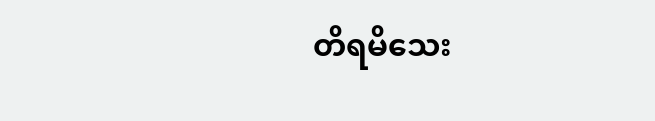တိရမိသေး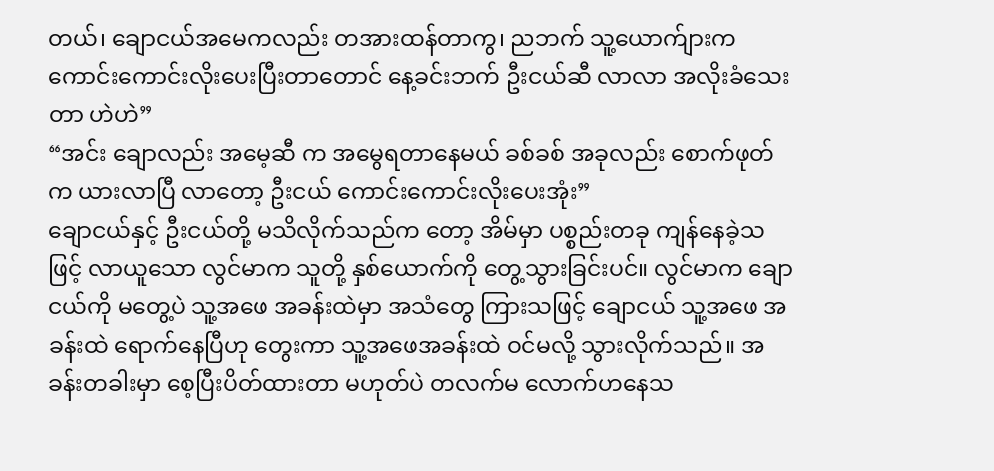တယ်၊ ချောငယ်အမေကလည်း တအားထန်တာကွ၊ ညဘက် သူ့ယောက်ျားက ကောင်းကောင်းလိုးပေးပြီးတာတောင် နေ့ခင်းဘက် ဦးငယ်ဆီ လာလာ အလိုးခံသေးတာ ဟဲဟဲ”
“အင်း ချောလည်း အမေ့ဆီ က အမွေရတာနေမယ် ခစ်ခစ် အခုလည်း စောက်ဖုတ်က ယားလာပြီ လာတော့ ဦးငယ် ကောင်းကောင်းလိုးပေးအုံး”
ချောငယ်နှင့် ဦးငယ်တို့ မသိလိုက်သည်က တော့ အိမ်မှာ ပစ္စည်းတခု ကျန်နေခဲ့သဖြင့် လာယူသော လွင်မာက သူတို့ နှစ်ယောက်ကို တွေ့သွားခြင်းပင်။ လွင်မာက ချောငယ်ကို မတွေ့ပဲ သူ့အဖေ အခန်းထဲမှာ အသံတွေ ကြားသဖြင့် ချောငယ် သူ့အဖေ အခန်းထဲ ရောက်နေပြီဟု တွေးကာ သူ့အဖေအခန်းထဲ ဝင်မလို့ သွားလိုက်သည်။ အခန်းတခါးမှာ စေ့ပြီးပိတ်ထားတာ မဟုတ်ပဲ တလက်မ လောက်ဟနေသ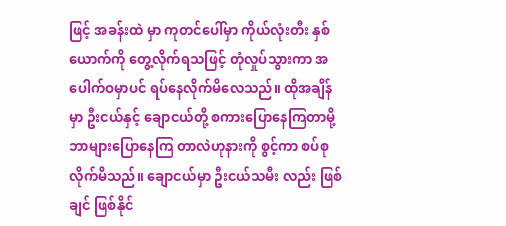ဖြင့် အခန်းထဲ မှာ ကုတင်ပေါ်မှာ ကိုယ်လုံးတီး နှစ်ယောက်ကို တွေ့လိုက်ရသဖြင့် တုံလှုပ်သွားကာ အပေါက်ဝမှာပင် ရပ်နေလိုက်မိလေသည်။ ထိုအချိန်မှာ ဦးငယ်နှင့် ချောငယ်တို့ စကားပြောနေကြတာမို့ ဘာများပြောနေကြ တာလဲဟုနားကို စွင့်ကာ စပ်စုလိုက်မိသည်။ ချောငယ်မှာ ဦးငယ်သမီး လည်း ဖြစ်ချင် ဖြစ်နိုင်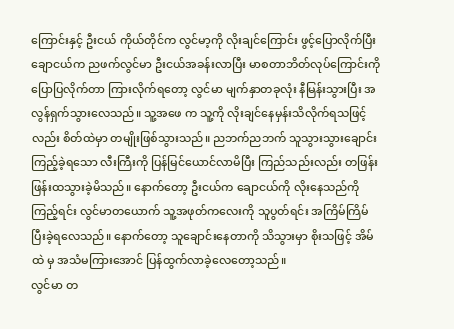ကြောင်းနှင့် ဦးငယ် ကိုယ်တိုင်က လွင်မာ့ကို လိုးချင်ကြောင်း ဖွင့်ပြောလိုက်ပြီး ချောငယ်က ညဖက်လွင်မာ ဦးငယ်အခန်းလာပြီး မာစတာဘိတ်လုပ်ကြောင်းကို ပြောပြလိုက်တာ ကြားလိုက်ရတော့ လွင်မာ မျက်နှာတခုလုံး နီမြန်းသွားပြီး အလွန်ရှက်သွားလေသည်။ သူ့အဖေ က သူ့ကို လိုးချင်နေမှန်းသိလိုက်ရသဖြင့်လည်း စိတ်ထဲမှာ တမျိုးဖြစ်သွားသည်။ ညဘက်ညဘက် သူသွားသွားချောင်းကြည့်ခဲ့ရသော လီးကြီးကို ပြန်မြင်ယောင်လာမိပြီး ကြည်သည်းလည်း တဖြန်းဖြန်းထသွားခဲ့မိသည်။ နောက်တော့ ဦးငယ်က ချောငယ်ကို လိုးနေသည်ကို ကြည့်ရင်း လွင်မာတယောက် သူ့အဖုတ်ကလေးကို သူပွတ်ရင်း အကြိမ်ကြိမ် ပြီးခဲ့ရလေသည်။ နောက်တော့ သူချောင်းနေတာကို သိသွားမှာ စိုးသဖြင့် အိမ်ထဲ မှ အသံမကြားအောင် ပြန်ထွက်လာခဲ့လေတော့သည်။
လွင်မာ တ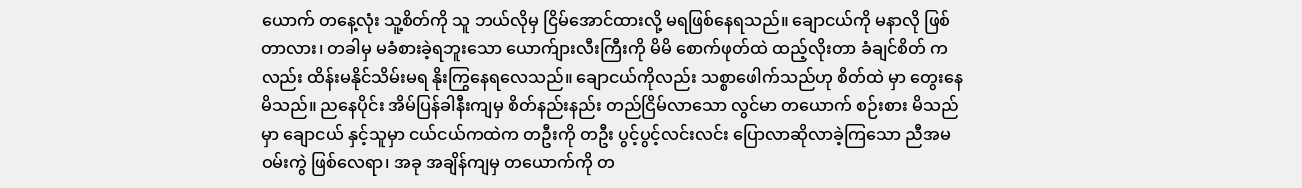ယောက် တနေ့လုံး သူ့စိတ်ကို သူ ဘယ်လိုမှ ငြိမ်အောင်ထားလို့ မရဖြစ်နေရသည်။ ချောငယ်ကို မနာလို ဖြစ်တာလား၊ တခါမှ မခံစားခဲ့ရဘူးသော ယောက်ျားလီးကြီးကို မိမိ စောက်ဖုတ်ထဲ ထည့်လိုးတာ ခံချင်စိတ် ကလည်း ထိန်းမနိုင်သိမ်းမရ နိုးကြွနေရလေသည်။ ချောငယ်ကိုလည်း သစ္စာဖေါက်သည်ဟု စိတ်ထဲ မှာ တွေးနေမိသည်။ ညနေပိုင်း အိမ်ပြန်ခါနီးကျမှ စိတ်နည်းနည်း တည်ငြိမ်လာသော လွင်မာ တယောက် စဉ်းစား မိသည်မှာ ချောငယ် နှင့်သူမှာ ငယ်ငယ်ကထဲက တဦးကို တဦး ပွင့်ပွင့်လင်းလင်း ပြောလာဆိုလာခဲ့ကြသော ညီအမ ဝမ်းကွဲ ဖြစ်လေရာ၊ အခု အချိန်ကျမှ တယောက်ကို တ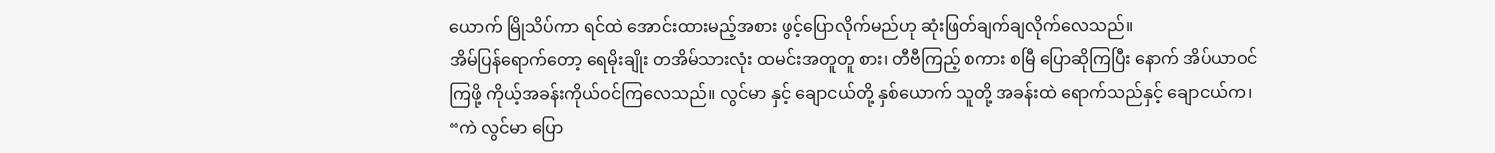ယောက် မြိုသိပ်ကာ ရင်ထဲ အောင်းထားမည့်အစား ဖွင့်ပြောလိုက်မည်ဟု ဆုံးဖြတ်ချက်ချလိုက်လေသည်။
အိမ်ပြန်ရောက်တော့ ရေမိုးချိုး တအိမ်သားလုံး ထမင်းအတူတူ စား၊ တီဗီကြည့် စကား စမြီ ပြောဆိုကြပြီး နောက် အိပ်ယာဝင်ကြဖို့ ကိုယ့်အခန်းကိုယ်ဝင်ကြလေသည်။ လွင်မာ နှင့် ချောငယ်တို့ နှစ်ယောက် သူတို့ အခန်းထဲ ရောက်သည်နှင့် ချောငယ်က၊
“ကဲ လွင်မာ ပြော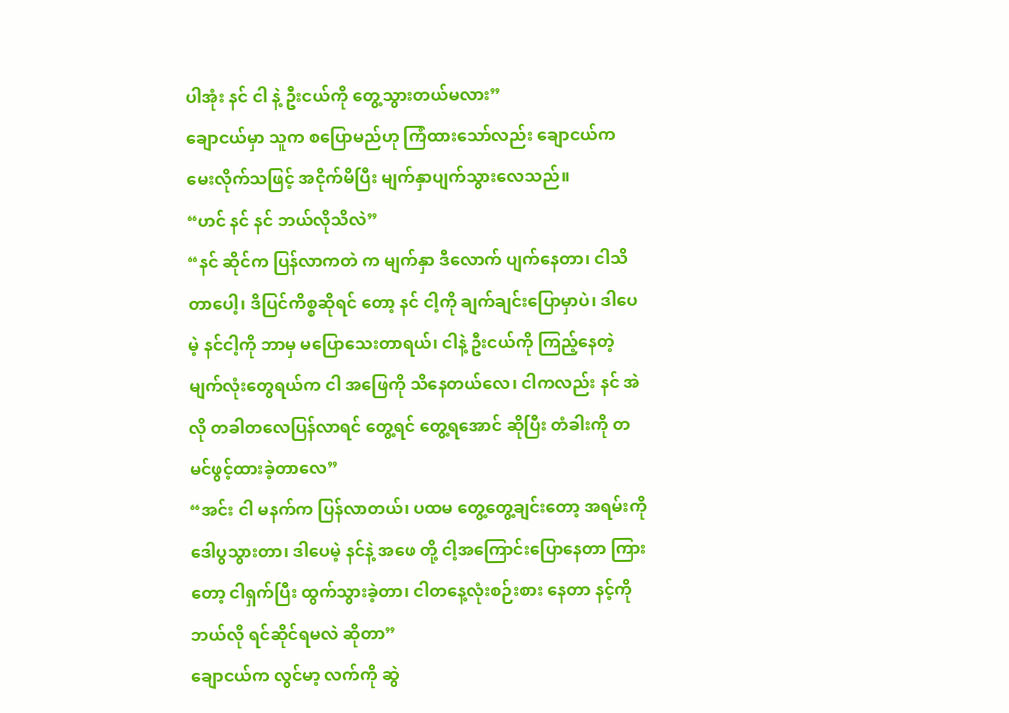ပါအုံး နင် ငါ နဲ့ ဦးငယ်ကို တွေ့သွားတယ်မလား”
ချောငယ်မှာ သူက စပြောမည်ဟု ကြံထားသော်လည်း ချောငယ်က မေးလိုက်သဖြင့် အငိုက်မိပြီး မျက်နှာပျက်သွားလေသည်။
“ဟင် နင် နင် ဘယ်လိုသိလဲ”
“နင် ဆိုင်က ပြန်လာကတဲ က မျက်နှာ ဒီလောက် ပျက်နေတာ၊ ငါသိတာပေါ့၊ ဒိပြင်ကိစ္စဆိုရင် တော့ နင် ငါ့ကို ချက်ချင်းပြောမှာပဲ၊ ဒါပေမဲ့ နင်ငါ့ကို ဘာမှ မပြောသေးတာရယ်၊ ငါနဲ့ ဦးငယ်ကို ကြည့်နေတဲ့ မျက်လုံးတွေရယ်က ငါ အဖြေကို သိနေတယ်လေ၊ ငါကလည်း နင် အဲလို တခါတလေပြန်လာရင် တွေ့ရင် တွေ့ရအောင် ဆိုပြီး တံခါးကို တမင်ဖွင့်ထားခဲ့တာလေ”
“အင်း ငါ မနက်က ပြန်လာတယ်၊ ပထမ တွေ့တွေ့ချင်းတော့ အရမ်းကို ဒေါပွသွားတာ၊ ဒါပေမဲ့ နင်နဲ့ အဖေ တို့ ငါ့အကြောင်းပြောနေတာ ကြားတော့ ငါရှက်ပြီး ထွက်သွားခဲ့တာ၊ ငါတနေ့လုံးစဉ်းစား နေတာ နင့်ကို ဘယ်လို ရင်ဆိုင်ရမလဲ ဆိုတာ”
ချောငယ်က လွင်မာ့ လက်ကို ဆွဲ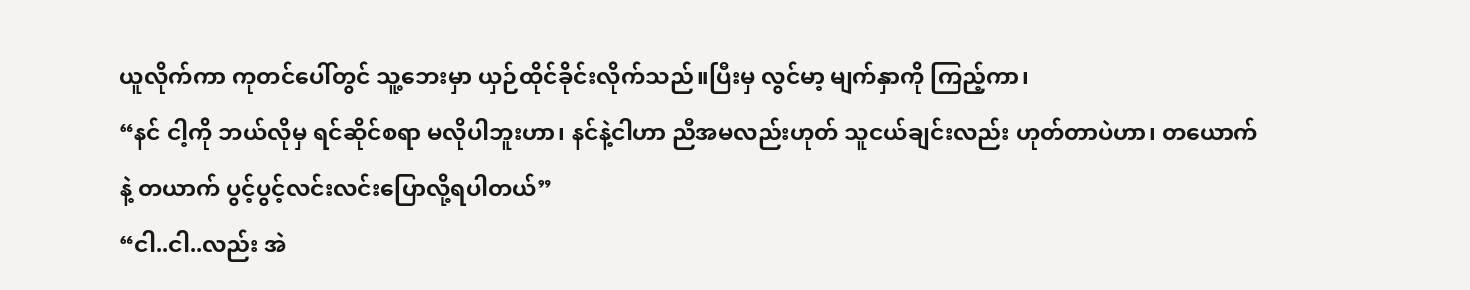ယူလိုက်ကာ ကုတင်ပေါ်တွင် သူ့ဘေးမှာ ယှဉ်ထိုင်ခိုင်းလိုက်သည်။ပြီးမှ လွင်မာ့ မျက်နှာကို ကြည့်ကာ၊
“နင် ငါ့ကို ဘယ်လိုမှ ရင်ဆိုင်စရာ မလိုပါဘူးဟာ၊ နင်နဲ့ငါဟာ ညီအမလည်းဟုတ် သူငယ်ချင်းလည်း ဟုတ်တာပဲဟာ၊ တယောက်နဲ့ တယာက် ပွင့်ပွင့်လင်းလင်းပြောလို့ရပါတယ်”
“ငါ..ငါ..လည်း အဲ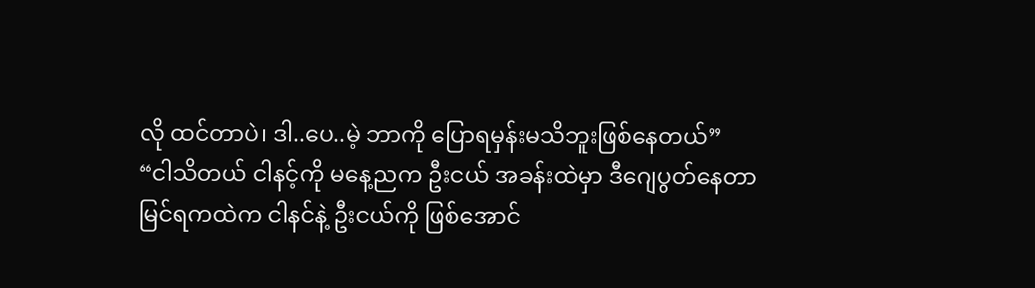လို ထင်တာပဲ၊ ဒါ..ပေ..မဲ့ ဘာကို ပြောရမှန်းမသိဘူးဖြစ်နေတယ်”
“ငါသိတယ် ငါနင့်ကို မနေ့ညက ဦးငယ် အခန်းထဲမှာ ဒီဂျေပွတ်နေတာ မြင်ရကထဲက ငါနင်နဲ့ ဦးငယ်ကို ဖြစ်အောင်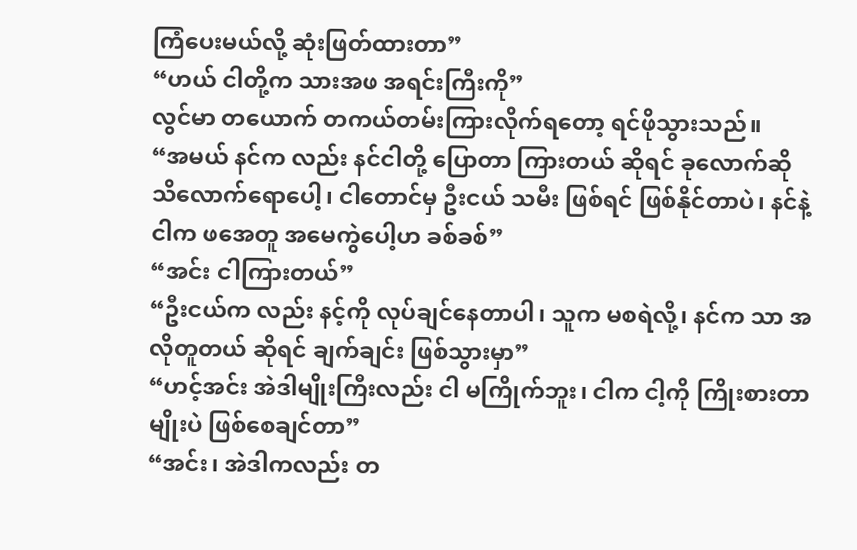ကြံပေးမယ်လို့ ဆုံးဖြတ်ထားတာ”
“ဟယ် ငါတို့က သားအဖ အရင်းကြီးကို”
လွင်မာ တယောက် တကယ်တမ်းကြားလိုက်ရတော့ ရင်ဖိုသွားသည်။
“အမယ် နင်က လည်း နင်ငါတို့ ပြောတာ ကြားတယ် ဆိုရင် ခုလောက်ဆို သိလောက်ရောပေါ့၊ ငါတောင်မှ ဦးငယ် သမီး ဖြစ်ရင် ဖြစ်နိုင်တာပဲ၊ နင်နဲ့ငါက ဖအေတူ အမေကွဲပေါ့ဟ ခစ်ခစ်”
“အင်း ငါကြားတယ်”
“ဦးငယ်က လည်း နင့်ကို လုပ်ချင်နေတာပါ၊ သူက မစရဲလို့၊ နင်က သာ အလိုတူတယ် ဆိုရင် ချက်ချင်း ဖြစ်သွားမှာ”
“ဟင့်အင်း အဲဒါမျိုးကြီးလည်း ငါ မကြိုက်ဘူး၊ ငါက ငါ့ကို ကြိုးစားတာမျိုးပဲ ဖြစ်စေချင်တာ”
“အင်း၊ အဲဒါကလည်း တ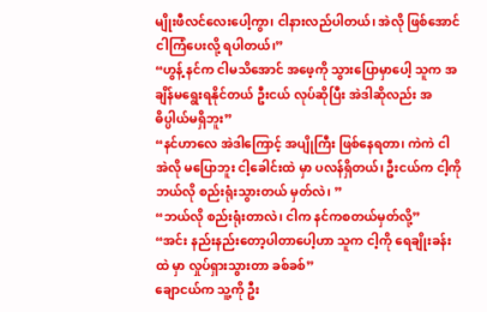မျိုးဖီလင်လေးပေါ့ကွာ၊ ငါနားလည်ပါတယ်၊ အဲလို ဖြစ်အောင် ငါကြံပေးလို့ ရပါတယ်၊”
“ဟွန့် နင်က ငါမသိအောင် အဖေ့ကို သွားပြောမှာပေါ့ သူက အချိန်မရွေးရနိုင်တယ် ဦးငယ် လုပ်ဆိုပြီး အဲဒါဆိုလည်း အဓိပ္ပါယ်မရှိဘူး”
“နင်ဟာလေ အဲဒါကြောင့် အပျိုကြီး ဖြစ်နေရတာ၊ ကဲကဲ ငါ အဲလို မပြောဘူး ငါ့ခေါင်းထဲ မှာ ပလန်ရှိတယ်၊ ဦးငယ်က ငါ့ကို ဘယ်လို စည်းရုံးသွားတယ် မှတ်လဲ၊ ”
“ဘယ်လို စည်းရုံးတာလဲ၊ ငါက နင်ကစတယ်မှတ်လို့”
“အင်း နည်းနည်းတော့ပါတာပေါ့ဟာ သူက ငါ့ကို ရေချိုးခန်းထဲ မှာ လှုပ်ရှားသွားတာ ခစ်ခစ်”
ချောငယ်က သူ့ကို ဦး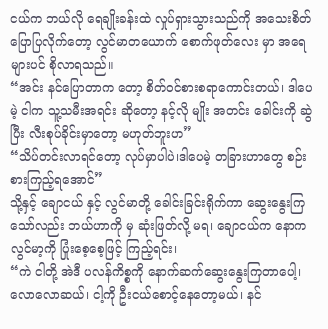ငယ်က ဘယ်လို ရေချိုးခန်းထဲ လှုပ်ရှားသွားသည်ကို အသေးစိတ် ပြောပြလိုက်တော့ လွင်မာတယောက် စောက်ဖုတ်လေး မှာ အရေများပင် စိုလာရသည်။
“အင်း နင်ပြောတာက တော့ စိတ်ဝင်စားစရာကောင်းတယ်၊ ဒါပေမဲ့ ငါက သူ့သမီးအရင်း ဆိုတော့ နင့်လို မျိုး အတင်း ခေါင်းကို ဆွဲပြီး လီးစုပ်ခိုင်းမှာတော့ မဟုတ်ဘူးဟ”
“သိပ်တင်းလာရင်တော့ လုပ်မှာပါပဲ၊ဒါပေမဲ့ တခြားဟာတွေ စဉ်းစားကြည့်ရအောင်”
သို့နှင့် ချောငယ် နှင့် လွင်မာတို့ ခေါင်းခြင်းရိုက်ကာ ဆွေးနွေးကြသော်လည်း ဘယ်ဟာကို မှ ဆုံးဖြတ်လို့ မရ၊ ချောငယ်က နောက လွင်မာ့ကို ပြုံးစေ့စေ့ဖြင့် ကြည့်ရင်း၊
“ကဲ ငါတို့ အဲဒီ ပလန်ကိစ္စကို နောက်ဆက်ဆွေးနွေးကြတာပေါ့၊ လောလောဆယ်၊ ငါ့ကို ဦးငယ်စောင့်နေတော့မယ်၊ နင်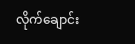လိုက်ချောင်း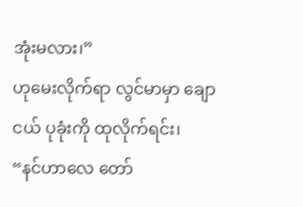အုံးမလား၊”
ဟုမေးလိုက်ရာ လွင်မာမှာ ချောငယ် ပုခုံးကို ထုလိုက်ရင်း၊
“နင်ဟာလေ တော်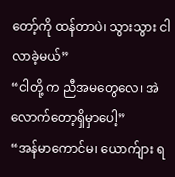တော့်ကို ထန်တာပဲ၊ သွားသွား ငါလာခဲ့မယ်”
“ငါတို့ က ညီအမတွေလေ၊ အဲလောက်တော့ရှိမှာပေါ့”
“အန်မာကောင်မ၊ ယောက်ျား ရ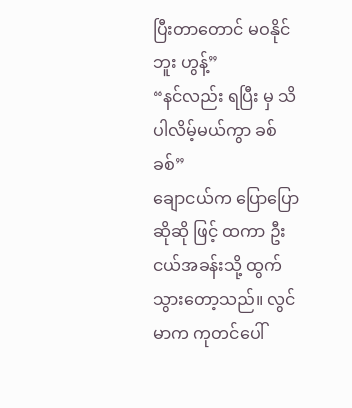ပြီးတာတောင် မဝနိုင်ဘူး ဟွန့်”
“နင်လည်း ရပြီး မှ သိပါလိမ့်မယ်ကွာ ခစ်ခစ်”
ချောငယ်က ပြောပြောဆိုဆို ဖြင့် ထကာ ဦးငယ်အခန်းသို့ ထွက်သွားတော့သည်။ လွင်မာက ကုတင်ပေါ်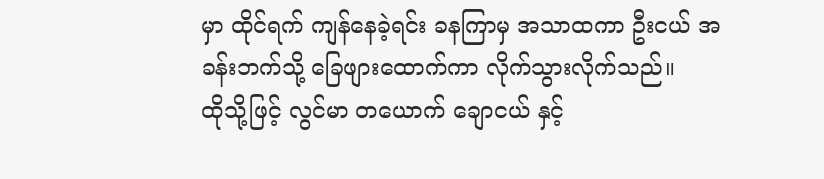မှာ ထိုင်ရက် ကျန်နေခဲ့ရင်း ခနကြာမှ အသာထကာ ဦးငယ် အခန်းဘက်သို့ ခြေဖျားထောက်ကာ လိုက်သွားလိုက်သည်။
ထိုသို့ဖြင့် လွင်မာ တယောက် ချောငယ် နှင့်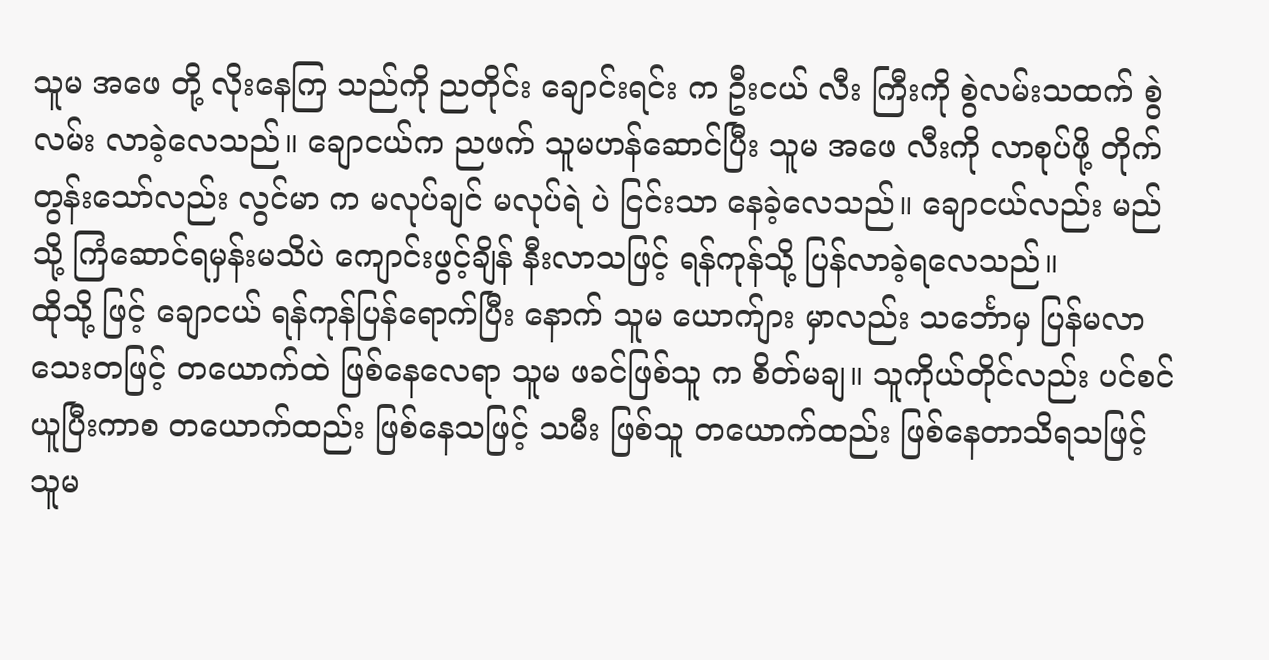သူမ အဖေ တို့ လိုးနေကြ သည်ကို ညတိုင်း ချောင်းရင်း က ဦးငယ် လီး ကြီးကို စွဲလမ်းသထက် စွဲလမ်း လာခဲ့လေသည်။ ချောငယ်က ညဖက် သူမဟန်ဆောင်ပြီး သူမ အဖေ လီးကို လာစုပ်ဖို့ တိုက်တွန်းသော်လည်း လွင်မာ က မလုပ်ချင် မလုပ်ရဲ ပဲ ငြင်းသာ နေခဲ့လေသည်။ ချောငယ်လည်း မည်သို့ ကြံဆောင်ရမှန်းမသိပဲ ကျောင်းဖွင့်ချိန် နီးလာသဖြင့် ရန်ကုန်သို့ ပြန်လာခဲ့ရလေသည်။
ထိုသို့ ဖြင့် ချောငယ် ရန်ကုန်ပြန်ရောက်ပြီး နောက် သူမ ယောက်ျား မှာလည်း သင်္ဘောမှ ပြန်မလာသေးတဖြင့် တယောက်ထဲ ဖြစ်နေလေရာ သူမ ဖခင်ဖြစ်သူ က စိတ်မချ။ သူကိုယ်တိုင်လည်း ပင်စင်ယူပြီးကာစ တယောက်ထည်း ဖြစ်နေသဖြင့် သမီး ဖြစ်သူ တယောက်ထည်း ဖြစ်နေတာသိရသဖြင့် သူမ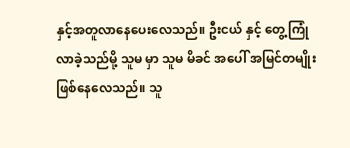နှင့်အတူလာနေပေးလေသည်။ ဦးငယ် နှင့် တွေ့ကြုံလာခဲ့သည်မို့ သူမ မှာ သူမ မိခင် အပေါ် အမြင်တမျိုး ဖြစ်နေလေသည်။ သူ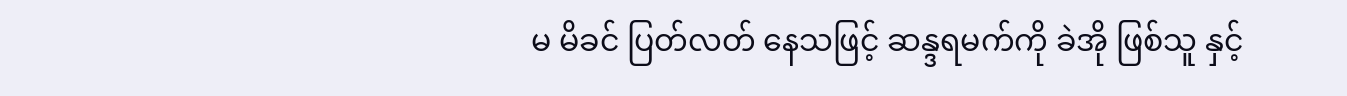မ မိခင် ပြတ်လတ် နေသဖြင့် ဆန္ဒရမက်ကို ခဲအို ဖြစ်သူ နှင့်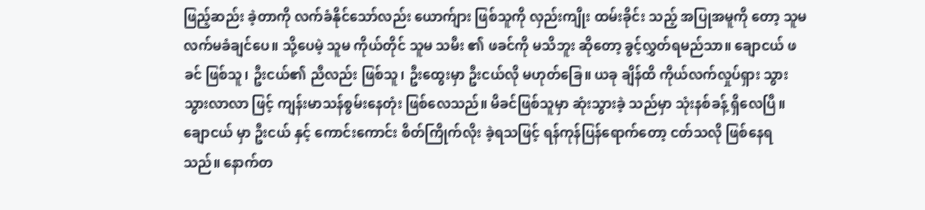ဖြည့်ဆည်း ခဲ့တာကို လက်ခံနိုင်သော်လည်း ယောက်ျား ဖြစ်သူကို လှည်းကျိုး ထမ်းခိုင်း သည့် အပြုအမူကို တော့ သူမ လက်မခံချင်ပေ။ သို့ပေမဲ့ သူမ ကိုယ်တိုင် သူမ သမီး ၏ ဖခင်ကို မသိဘူး ဆိုတော့ ခွင့်လွှတ်ရမည်သာ။ ချောငယ် ဖခင် ဖြစ်သူ၊ ဦးငယ်၏ ညီလည်း ဖြစ်သူ၊ ဦးထွေးမှာ ဦးငယ်လို မဟုတ်ခြေ။ ယခု ချိန်ထိ ကိုယ်လက်လှုပ်ရှား သွားသွားလာလာ ဖြင့် ကျန်းမာသန်စွမ်းနေတုံး ဖြစ်လေသည်။ မိခင်ဖြစ်သူမှာ ဆုံးသွားခဲ့ သည်မှာ သုံးနစ်ခန့် ရှိလေပြီ။
ချောငယ် မှာ ဦးငယ် နှင့် ကောင်းကောင်း စိတ်ကြိုက်လိုး ခဲ့ရသဖြင့် ရန်ကုန်ပြန်ရောက်တော့ ငတ်သလို ဖြစ်နေရသည်။ နောက်တ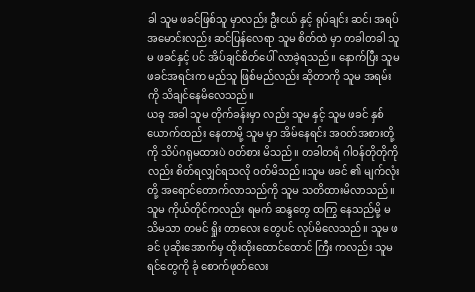ခါ သူမ ဖခင်ဖြစ်သူ မှာလည်း ဦးငယ် နှင့် ရုပ်ချင်း ဆင်၊ အရပ်အမောင်းလည်း ဆင်ပြန်လေရာ သူမ စိတ်ထဲ မှာ တခါတခါ သူမ ဖခင်နှင့် ပင် အိပ်ချင်စိတ်ပေါ် လာခဲ့ရသည်။ နောက်ပြီး သူမ ဖခင်အရင်းက မည်သူ ဖြစ်မည်လည်း ဆိုတာကို သူမ အရမ်းကို သိချင်နေမိလေသည်။
ယခု အခါ သူမ တိုက်ခန်းမှာ လည်း သူမ နှင့် သူမ ဖခင် နှစ်ယောက်ထည်း နေတာမို့ သူမ မှာ အိမ်နေရင်း အဝတ်အစားတို့ကို သိပ်ဂရုမထားပဲ ဝတ်စား မိသည်။ တခါတရံ ဂါဝန်တိုတိုကို လည်း စိတ်ရလျှင်ရသလို ဝတ်မိသည်။သူမ ဖခင် ၏ မျက်လုံး တို့ အရောင်တောက်လာသည်ကို သူမ သတိထားမိလာသည်။ သူမ ကိုယ်တိုင်ကလည်း ရမက် ဆန္ဒတွေ ထကြွ နေသည်မို့ မသိမသာ တမင် ရှိုး တာလေး တွေပင် လုပ်မိလေသည်။ သူမ ဖခင် ပုဆိုးအောက်မှ ထိုးထိုးထောင်ထောင် ကြီး ကလည်း သူမ ရင်တွေကို ခုံ စောက်ဖုတ်လေး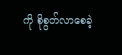ကို စိုစွတ်လာစေခဲ့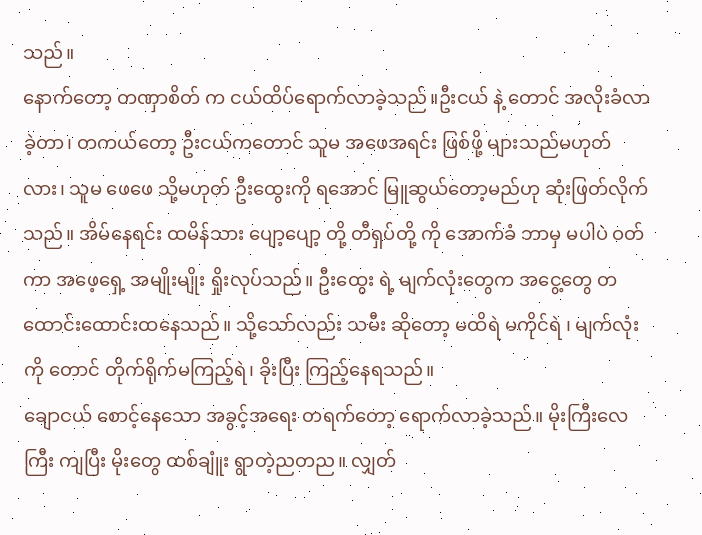သည်။
နောက်တော့ တဏှာစိတ် က ငယ်ထိပ်ရောက်လာခဲ့သည်။ဦးငယ် နဲ့ တောင် အလိုးခံလာခဲ့တာ၊ တကယ်တော့ ဦးငယ်ကတောင် သူမ အဖေအရင်း ဖြစ်ဖို့ များသည်မဟုတ်လား၊ သူမ ဖေဖေ သို့မဟုတ် ဦးထွေးကို ရအောင် မြူဆွယ်တော့မည်ဟု ဆုံးဖြတ်လိုက်သည်။ အိမ်နေရင်း ထမိန်သား ပျော့ပျော့ တို့ တီရှပ်တို့ ကို အောက်ခံ ဘာမှ မပါပဲ ဝတ်ကာ အဖေ့ရှေ့ အမျိုးမျိုး ရှိုးလုပ်သည်။ ဦးထွေး ရဲ့ မျက်လုံးတွေက အငွေ့တွေ တထောင်းထောင်းထနေသည်။ သို့သော်လည်း သမီး ဆိုတော့ မထိရဲ မကိုင်ရဲ ၊ မျက်လုံးကို တောင် တိုက်ရိုက်မကြည့်ရဲ၊ ခိုးပြီး ကြည့်နေရသည်။
ချောငယ် စောင့်နေသော အခွင့်အရေး တရက်တော့ ရောက်လာခဲ့သည်။ မိုးကြီးလေကြီး ကျပြီး မိုးတွေ ထစ်ချူံး ရွာတဲ့ညတည။ လျှတ်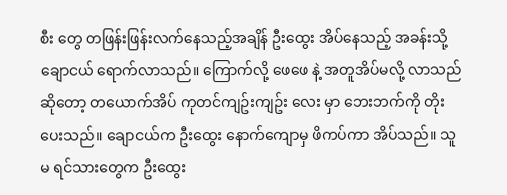စီး တွေ တဖြန်းဖြန်းလက်နေသည့်အချိန် ဦးထွေး အိပ်နေသည့် အခန်းသို့ ချောငယ် ရောက်လာသည်။ ကြောက်လို့ ဖေဖေ နဲ့ အတူအိပ်မလို့ လာသည် ဆိုတော့ တယောက်အိပ် ကုတင်ကျဥ်းကျဥ်း လေး မှာ ဘေးဘက်ကို တိုးပေးသည်။ ချောငယ်က ဦးထွေး နောက်ကျောမှ ဖိကပ်ကာ အိပ်သည်။ သူမ ရင်သားတွေက ဦးထွေး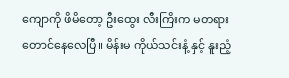ကျောကို ဖိမိတော့ ဦးထွေး လီးကြိးက မတရားတောင်နေလေပြီ။ မိန်းမ ကိုယ်သင်းနံ့ နှင့် နူးညံ့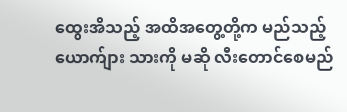ထွေးအိသည့် အထိအတွေ့တို့က မည်သည့် ယောက်ျား သားကို မဆို လီးတောင်စေမည်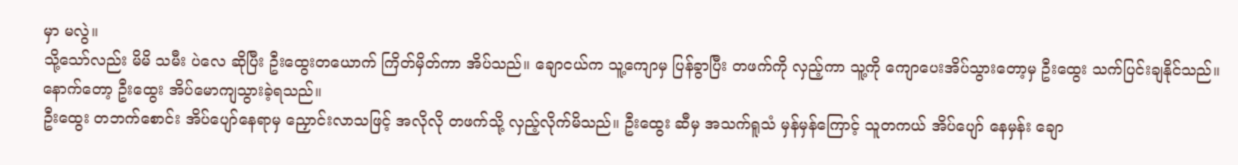မှာ မလွဲ။
သို့သော်လည်း မိမိ သမီး ပဲလေ ဆိုပြီး ဦးထွေးတယောက် ကြိတ်မှိတ်ကာ အိပ်သည်။ ချောငယ်က သူ့ကျောမှ ပြန်ခွာပြီး တဖက်ကို လှည့်ကာ သူ့ကို ကျောပေးအိပ်သွားတော့မှ ဦးထွေး သက်ပြင်းချနိုင်သည်။ နောက်တော့ ဦးထွေး အိပ်မောကျသွားခဲ့ရသည်။
ဦးထွေး တဘက်စောင်း အိပ်ပျော်နေရာမှ ညှောင်းလာသဖြင့် အလိုလို တဖက်သို့ လှည့်လိုက်မိသည်။ ဦးထွေး ဆီမှ အသက်ရူသံ မှန်မှန်ကြောင့် သူတကယ် အိပ်ပျော် နေမှန်း ချော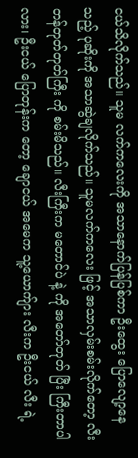ငယ်သိလိုက်သည်။ သူမ လက်ကလေးကို အသာနောက်ပြန်ပြစ်ကာ ဦးထွေး ပြောလျော့နေသည့် ပုဆိုးကို အသာဆွဲချလိုက်သည်။ သူမလက်ကလေး ဖြင့် အသာလှမ်းစမ်းလိုက်တော့ လီးတန်တုတ်တုတ်ကြီး ကို စမ်းမိသည်။ လီးကြီးက မတောင်ပဲ နဲ့ ကို အတော်တုတ် ပြီး ကြီးတာပါလား၊ ဦးငယ် ပြောတုန်းက တော့ ချောငယ် အမေက သူ့ယောက်ျား လီးက ဦးငယ် လီး ရဲ့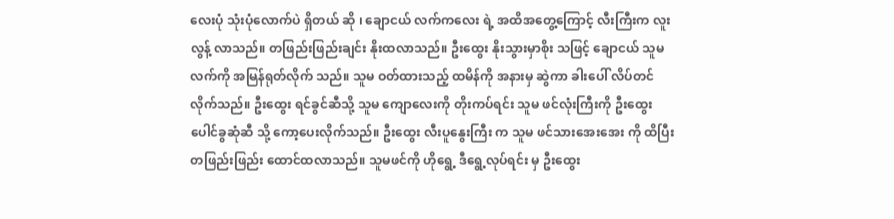လေးပုံ သုံးပုံလောက်ပဲ ရှိတယ် ဆို ၊ ချောငယ် လက်ကလေး ရဲ့ အထိအတွေ့ကြောင့် လီးကြီးက လူးလွန့် လာသည်။ တဖြည်းဖြည်းချင်း နိုးထလာသည်။ ဦးထွေး နိုးသွားမှာစိုး သဖြင့် ချောငယ် သူမ လက်ကို အမြန်ရုတ်လိုက် သည်။ သူမ ဝတ်ထားသည့် ထမိန်ကို အနားမှ ဆွဲကာ ခါးပေါ် လိပ်တင်လိုက်သည်။ ဦးထွေး ရင်ခွင်ဆီသို့ သူမ ကျောလေးကို တိုးကပ်ရင်း သူမ ဖင်လုံးကြီးကို ဦးထွေး ပေါင်ခွဆုံဆီ သို့ ကော့ပေးလိုက်သည်။ ဦးထွေး လီးပူနွေးကြီး က သူမ ဖင်သားအေးအေး ကို ထိပြီး တဖြည်းဖြည်း ထောင်ထလာသည်။ သူမဖင်ကို ဟိုရွေ့ ဒီရွေ့လုပ်ရင်း မှ ဦးထွေး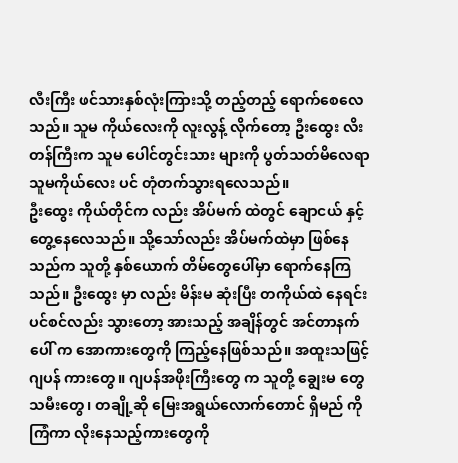လီးကြီး ဖင်သားနှစ်လုံးကြားသို့ တည့်တည့် ရောက်စေလေသည်။ သူမ ကိုယ်လေးကို လူးလွန့် လိုက်တော့ ဦးထွေး လိးတန်ကြီးက သူမ ပေါင်တွင်းသား များကို ပွတ်သတ်မိလေရာ သူမကိုယ်လေး ပင် တုံတက်သွားရလေသည်။
ဦးထွေး ကိုယ်တိုင်က လည်း အိပ်မက် ထဲတွင် ချောငယ် နှင့် တွေ့နေလေသည်။ သို့သော်လည်း အိပ်မက်ထဲမှာ ဖြစ်နေသည်က သူတို့ နှစ်ယောက် တိမ်တွေပေါ်မှာ ရောက်နေကြသည်။ ဦးထွေး မှာ လည်း မိန်းမ ဆုံးပြီး တကိုယ်ထဲ နေရင်း ပင်စင်လည်း သွားတော့ အားသည့် အချိန်တွင် အင်တာနက်ပေါ် က အောကားတွေကို ကြည့်နေဖြစ်သည်။ အထူးသဖြင့် ဂျပန် ကားတွေ။ ဂျပန်အဖိုးကြီးတွေ က သူတို့ ချွေးမ တွေ သမီးတွေ၊ တချို့ဆို မြေးအရွယ်လောက်တောင် ရှိမည် ကို ကြံကာ လိုးနေသည့်ကားတွေကို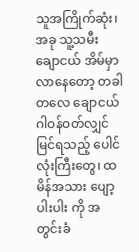သူအကြိုက်ဆုံး၊ အခု သူ့သမီး ချောငယ် အိမ်မှာ လာနေတော့ တခါတလေ ချောငယ် ဂါဝန်ဝတ်လျှင် မြင်ရသည့် ပေါင်လုံးကြီးတွေ၊ ထမိန်အသား ပျော့ပါးပါး ကို အတွင်းခံ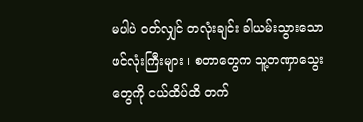မပါပဲ ဝတ်လျှင် တလုံးချင်း ခါယမ်းသွားသော ဖင်လုံးကြီးများ ၊ စတာတွေက သူ့တဏှာသွေး တွေကို ငယ်ထိပ်ထိ တက်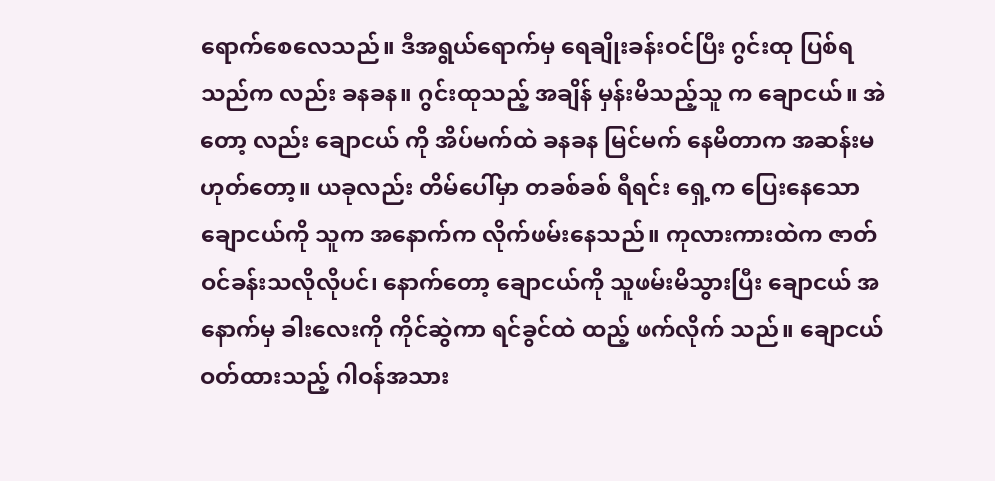ရောက်စေလေသည်။ ဒီအရွယ်ရောက်မှ ရေချိုးခန်းဝင်ပြီး ဂွင်းထု ပြစ်ရသည်က လည်း ခနခန။ ဂွင်းထုသည့် အချိန် မှန်းမိသည့်သူ က ချောငယ်။ အဲတော့ လည်း ချောငယ် ကို အိပ်မက်ထဲ ခနခန မြင်မက် နေမိတာက အဆန်းမဟုတ်တော့။ ယခုလည်း တိမ်ပေါ်မှာ တခစ်ခစ် ရီရင်း ရှေ့က ပြေးနေသော ချောငယ်ကို သူက အနောက်က လိုက်ဖမ်းနေသည်။ ကုလားကားထဲက ဇာတ်ဝင်ခန်းသလိုလိုပင်၊ နောက်တော့ ချောငယ်ကို သူဖမ်းမိသွားပြီး ချောငယ် အနောက်မှ ခါးလေးကို ကိုင်ဆွဲကာ ရင်ခွင်ထဲ ထည့် ဖက်လိုက် သည်။ ချောငယ် ဝတ်ထားသည့် ဂါဝန်အသား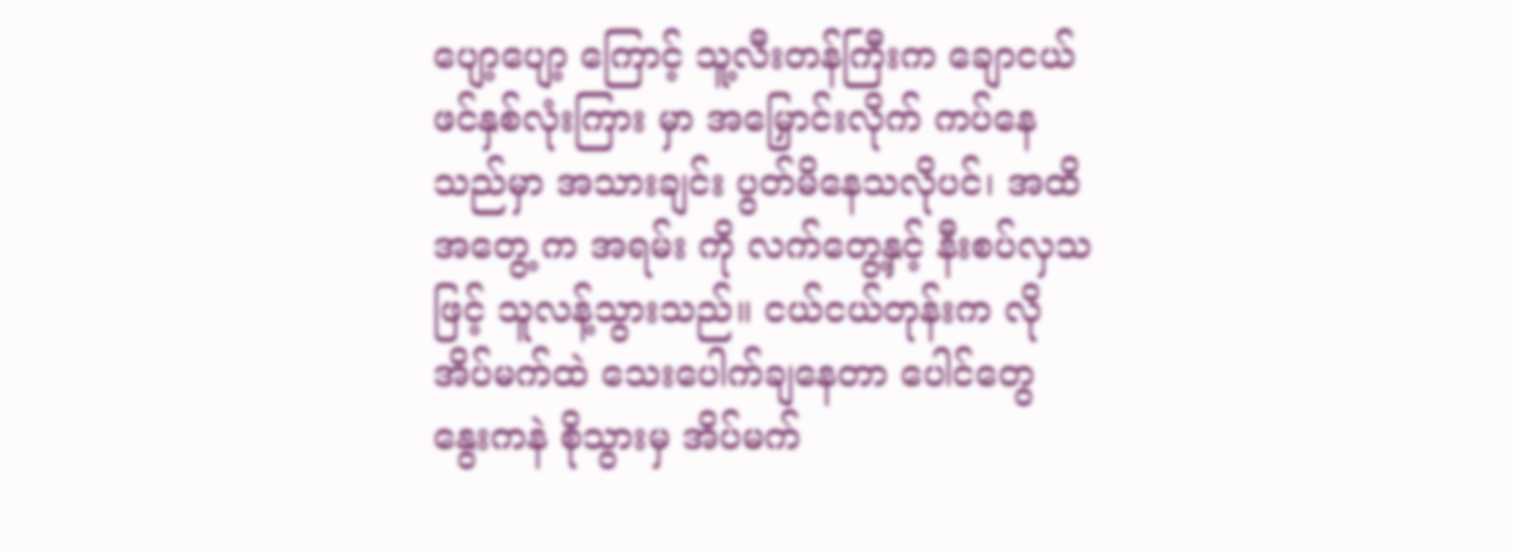ပျော့ပျော့ ကြောင့် သူ့လီးတန်ကြီးက ချောငယ် ဖင်နှစ်လုံးကြား မှာ အမြှောင်းလိုက် ကပ်နေသည်မှာ အသားချင်း ပွတ်မိနေသလိုပင်၊ အထိအတွေ့ က အရမ်း ကို လက်တွေ့နှင့် နီးစပ်လှသဖြင့် သူလန့်သွားသည်။ ငယ်ငယ်တုန်းက လို အိပ်မက်ထဲ သေးပေါက်ချနေတာ ပေါင်တွေ နွေးကနဲ စိုသွားမှ အိပ်မက်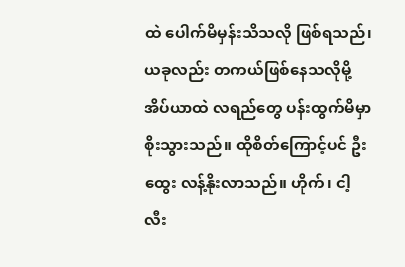ထဲ ပေါက်မိမှန်းသိသလို ဖြစ်ရသည်၊ ယခုလည်း တကယ်ဖြစ်နေသလိုမို့ အိပ်ယာထဲ လရည်တွေ ပန်းထွက်မိမှာ စိုးသွားသည်။ ထိုစိတ်ကြောင့်ပင် ဦးထွေး လန့်နိုးလာသည်။ ဟိုက်၊ ငါ့လီး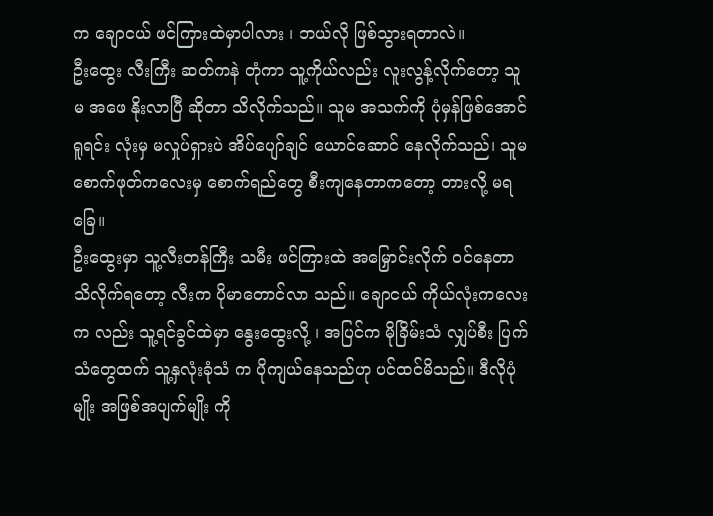က ချောငယ် ဖင်ကြားထဲမှာပါလား ၊ ဘယ်လို ဖြစ်သွားရတာလဲ။
ဦးထွေး လီးကြီး ဆတ်ကနဲ တုံကာ သူ့ကိုယ်လည်း လူးလွန့်လိုက်တော့ သူမ အဖေ နိုးလာပြီ ဆိုတာ သိလိုက်သည်။ သူမ အသက်ကို ပုံမှန်ဖြစ်အောင် ရူရင်း လုံးမှ မလှုပ်ရှားပဲ အိပ်ပျော်ချင် ယောင်ဆောင် နေလိုက်သည်၊ သူမ စောက်ဖုတ်ကလေးမှ စောက်ရည်တွေ စီးကျနေတာကတော့ တားလို့ မရခြေ။
ဦးထွေးမှာ သူ့လီးတန်ကြီး သမီး ဖင်ကြားထဲ အမြှောင်းလိုက် ဝင်နေတာ သိလိုက်ရတော့ လီးက ပိုမာတောင်လာ သည်။ ချောငယ် ကိုယ်လုံးကလေးက လည်း သူ့ရင်ခွင်ထဲမှာ နွေးထွေးလို့ ၊ အပြင်က မိုခြိမ်းသံ လျှပ်စီး ပြက်သံတွေထက် သူ့နှလုံးခုံသံ က ပိုကျယ်နေသည်ဟု ပင်ထင်မိသည်။ ဒီလိုပုံမျိုး အဖြစ်အပျက်မျိုး ကို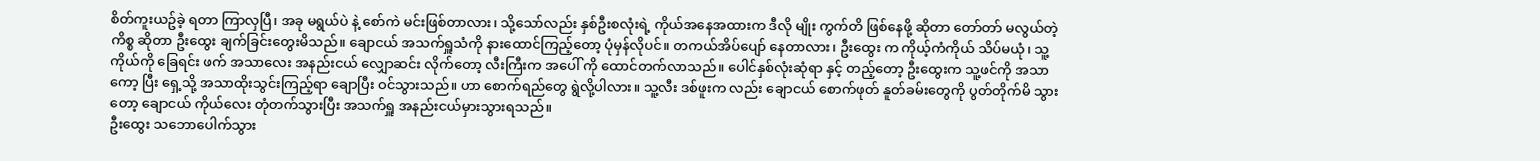စိတ်ကူးယဥ်ခဲ့ ရတာ ကြာလှပြီ၊ အခု မရွယ်ပဲ နဲ့ စော်ကဲ မင်းဖြစ်တာလား၊ သို့သော်လည်း နှစ်ဦးစလုံးရဲ့ ကိုယ်အနေအထားက ဒီလို မျိုး ကွက်တိ ဖြစ်နေဖို့ ဆိုတာ တော်တာ် မလွယ်တဲ့ ကိစ္စ ဆိုတာ ဦးထွေး ချက်ခြင်းတွေးမိသည်။ ချောငယ် အသက်ရှူသံကို နားထောင်ကြည့်တော့ ပုံမှန်လိုပင်။ တကယ်အိပ်ပျော် နေတာလား၊ ဦးထွေး က ကိုယ့်ကံကိုယ် သိပ်မယုံ၊ သူ့ကိုယ်ကို ခြေရင်း ဖက် အသာလေး အနည်းငယ် လျှောဆင်း လိုက်တော့ လီးကြီးက အပေါ် ကို ထောင်တက်လာသည်။ ပေါင်နှစ်လုံးဆုံရာ နှင့် တည့်တော့ ဦးထွေးက သူ့ဖင်ကို အသာကော့ ပြီး ရှေ့သို့ အသာထိုးသွင်းကြည့်ရာ ချောပြီး ဝင်သွားသည်။ ဟာ စောက်ရည်တွေ ရွဲလို့ပါလား။ သူ့လီး ဒစ်ဖူးက လည်း ချောငယ် စောက်ဖုတ် နူတ်ခမ်းတွေကို ပွတ်တိုက်မိ သွားတော့ ချောငယ် ကိုယ်လေး တုံတက်သွားပြီး အသက်ရှူ အနည်းငယ်မှားသွားရသည်။
ဦးထွေး သဘောပေါက်သွား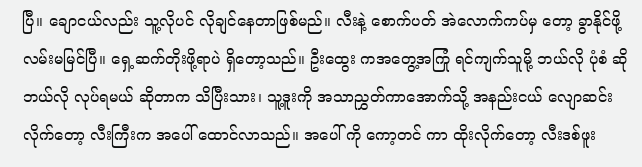ပြီ။ ချောငယ်လည်း သူ့လိုပင် လိုချင်နေတာဖြစ်မည်။ လီးနဲ့ စောက်ပတ် အဲလောက်ကပ်မှ တော့ ခွာနိုင်ဖို့ လမ်းမမြင်ပြီ။ ရှေ့ဆက်တိုးဖို့ရာပဲ ရှိတော့သည်။ ဦးထွေး ကအတွေ့အကြုံ ရင်ကျက်သူမို့ ဘယ်လို ပုံစံ ဆို ဘယ်လို လုပ်ရမယ် ဆိုတာက သိပြီးသား၊ သူ့ဒူးကို အသာညွှတ်ကာအောက်သို့ အနည်းငယ် လျောဆင်း လိုက်တော့ လီးကြီးက အပေါ် ထောင်လာသည်။ အပေါ် ကို ကော့တင် ကာ ထိုးလိုက်တော့ လီးဒစ်ဖူး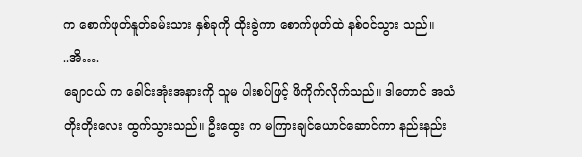က စောက်ဖုတ်နူတ်ခမ်းသား နှစ်ခုကို ထိုးခွဲကာ စောက်ဖုတ်ထဲ နစ်ဝင်သွား သည်။
..အိ….
ချောငယ် က ခေါင်းအုံးအနားကို သူမ ပါးစပ်ဖြင့် ဖိကိုက်လိုက်သည်။ ဒါတောင် အသံတိုးတိုးလေး ထွက်သွားသည်။ ဦးထွေး က မကြားချင်ယောင်ဆောင်ကာ နည်းနည်း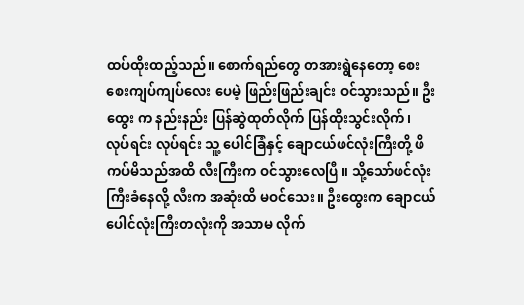ထပ်ထိုးထည့်သည်။ စောက်ရည်တွေ တအားရွဲနေတော့ စေးစေးကျပ်ကျပ်လေး ပေမဲ့ ဖြည်းဖြည်းချင်း ဝင်သွားသည်။ ဦးထွေး က နည်းနည်း ပြန်ဆွဲထုတ်လိုက် ပြန်ထိုးသွင်းလိုက်၊ လုပ်ရင်း လုပ်ရင်း သူ့ ပေါင်ခြံနှင့် ချောငယ်ဖင်လုံးကြီးတို့ ဖိကပ်မိသည်အထိ လီးကြီးက ဝင်သွားလေပြီ။ သို့သော်ဖင်လုံး ကြီးခံနေလို့ လီးက အဆုံးထိ မဝင်သေး။ ဦးထွေးက ချောငယ်ပေါင်လုံးကြီးတလုံးကို အသာမ လိုက်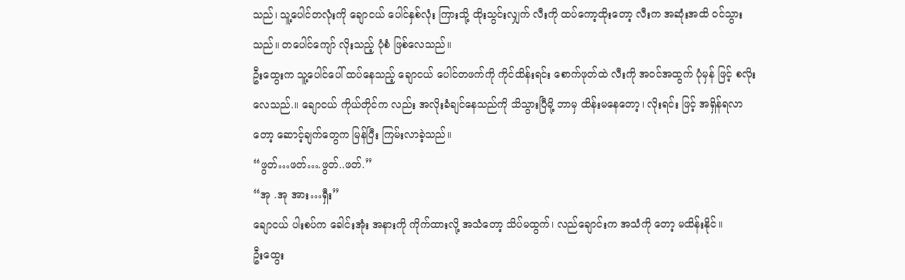သည်၊ သူ့ပေါင်တလုံးကို ချောငယ် ပေါင်နှစ်လုံး ကြားသို့ ထိုးသွင်းလျှက် လီးကို ထပ်ကော့ထိုးတော့ လီးက အဆုံးအထိ ဝင်သွားသည်။ တပေါင်ကျော် လိုးသည့် ပုံစံ ဖြစ်လေသည်။
ဦးထွေးက သူ့ပေါင်ပေါ် ထပ်နေသည့် ချောငယ် ပေါင်တဖက်ကို ကိုင်ထိန်းရင်း စောက်ဖုတ်ထဲ လီးကို အဝင်အထွက် ပုံမှန် ဖြင့် စလိုးလေသည်.။ ချောငယ် ကိုယ်တိုင်က လည်း အလိုးခံချင်နေသည်ကို သိသွားပြီမို့ ဘာမှ ထိန်းမနေတော့၊ လိုးရင်း ဖြင့် အရှိန်ရလာတော့ ဆောင့်ချက်တွေက မြန်ပြီး ကြမ်းလာခဲ့သည်။
“ဖွတ်…ဖတ်….ဖွတ်..ဖတ်.”
“အု .အု အား…ရှီး”
ချောငယ် ပါးစပ်က ခေါင်းအုံး အနားကို ကိုက်ထားလို့ အသံတော့ သိပ်မထွက်၊ လည်ချောင်းက အသံကို တော့ မထိန်းနိုင်။
ဦးထွေး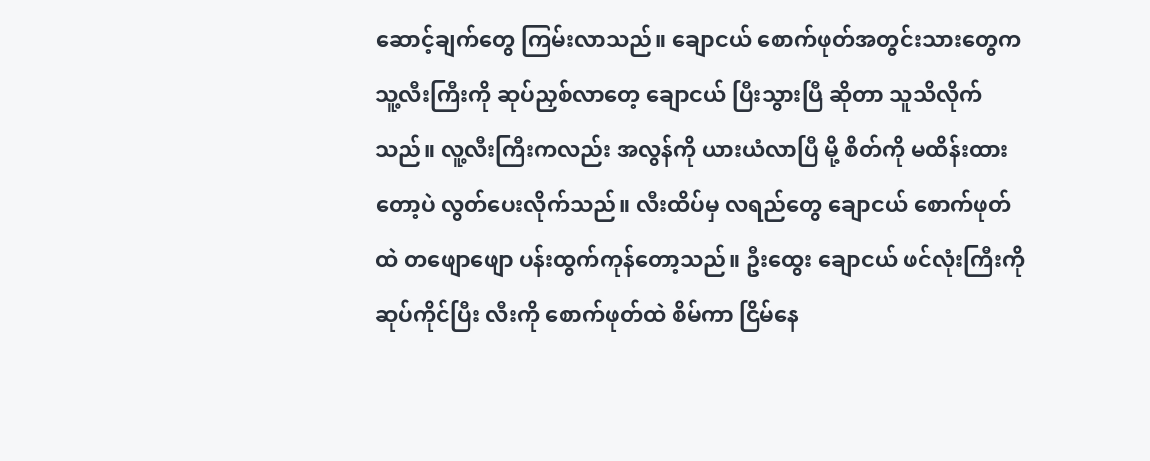ဆောင့်ချက်တွေ ကြမ်းလာသည်။ ချောငယ် စောက်ဖုတ်အတွင်းသားတွေက သူ့လီးကြီးကို ဆုပ်ညှစ်လာတေ့ ချောငယ် ပြီးသွားပြီ ဆိုတာ သူသိလိုက်သည်။ လူ့လီးကြီးကလည်း အလွန်ကို ယားယံလာပြီ မို့ စိတ်ကို မထိန်းထားတော့ပဲ လွတ်ပေးလိုက်သည်။ လီးထိပ်မှ လရည်တွေ ချောငယ် စောက်ဖုတ်ထဲ တဖျောဖျော ပန်းထွက်ကုန်တော့သည်။ ဦးထွေး ချောငယ် ဖင်လုံးကြီးကို ဆုပ်ကိုင်ပြီး လီးကို စောက်ဖုတ်ထဲ စိမ်ကာ ငြိမ်နေ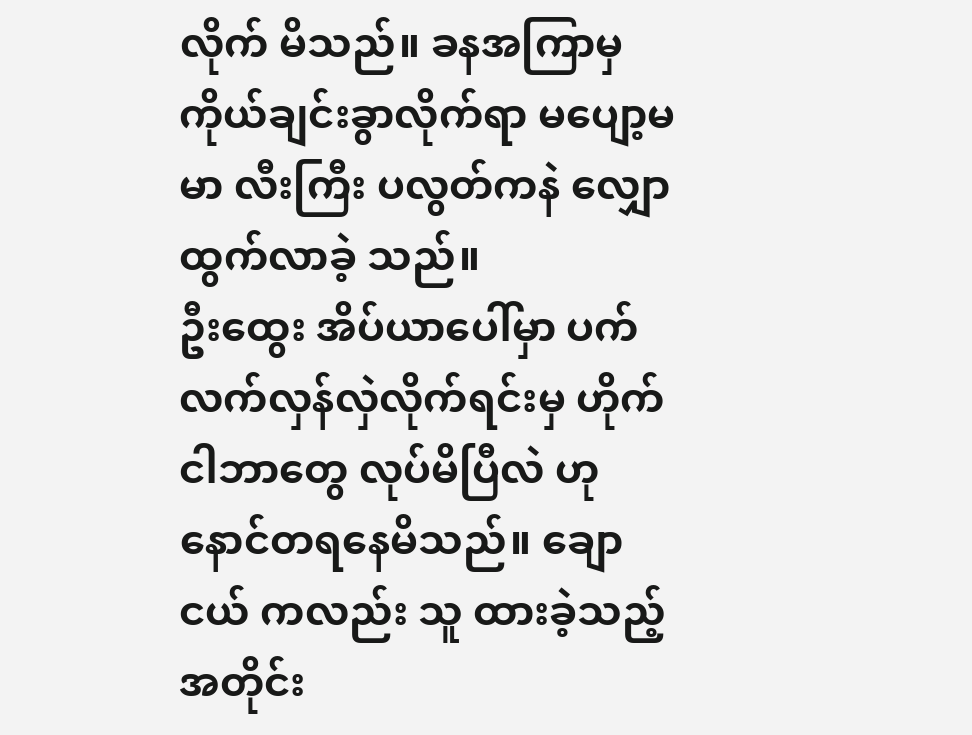လိုက် မိသည်။ ခနအကြာမှ ကိုယ်ချင်းခွာလိုက်ရာ မပျော့မမာ လီးကြီး ပလွတ်ကနဲ လျှောထွက်လာခဲ့ သည်။
ဦးထွေး အိပ်ယာပေါ်မှာ ပက်လက်လှန်လှဲလိုက်ရင်းမှ ဟိုက် ငါဘာတွေ လုပ်မိပြီလဲ ဟု နောင်တရနေမိသည်။ ချောငယ် ကလည်း သူ ထားခဲ့သည့်အတိုင်း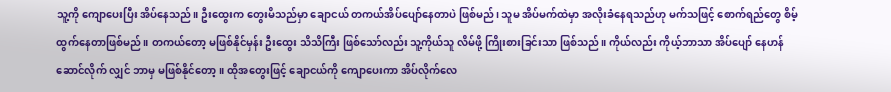သူ့ကို ကျောပေးပြီး အိပ်နေသည်။ ဦးထွေးက တွေးမိသည်မှာ ချောငယ် တကယ်အိပ်ပျော်နေတာပဲ ဖြစ်မည်၊ သူမ အိပ်မက်ထဲမှာ အလိုးခံနေရသည်ဟု မက်သဖြင့် စောက်ရည်တွေ စိမ့်ထွက်နေတာဖြစ်မည်။ တကယ်တော့ မဖြစ်နိုင်မှန်း ဦးထွေး သိသိကြီး ဖြစ်သော်လည်း သူ့ကိုယ်သူ လိမ်ဖို့ ကြိုးစားခြင်းသာ ဖြစ်သည်။ ကိုယ်လည်း ကိုယ့်ဘာသာ အိပ်ပျော် နေဟန်ဆောင်လိုက် လျှင် ဘာမှ မဖြစ်နိုင်တော့။ ထိုအတွေးဖြင့် ချောငယ်ကို ကျောပေးကာ အိပ်လိုက်လေ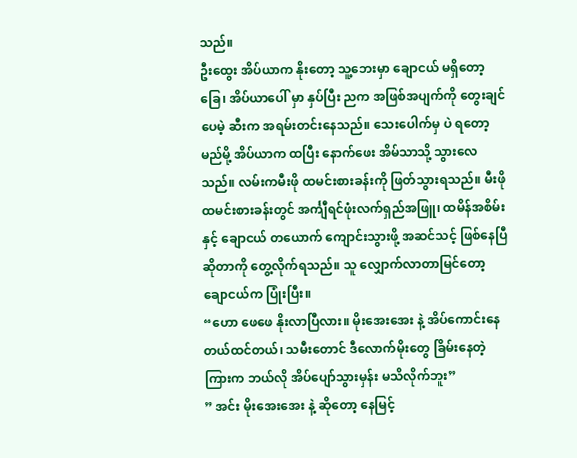သည်။
ဦးထွေး အိပ်ယာက နိုးတော့ သူ့ဘေးမှာ ချောငယ် မရှိတော့ခြေ၊ အိပ်ယာပေါ် မှာ နှပ်ပြီး ညက အဖြစ်အပျက်ကို တွေးချင်ပေမဲ့ ဆီးက အရမ်းတင်းနေသည်။ သေးပေါက်မှ ပဲ ရတော့မည်မို့ အိပ်ယာက ထပြီး နောက်ဖေး အိမ်သာသို့ သွားလေသည်။ လမ်းကမီးဖို ထမင်းစားခန်းကို ဖြတ်သွားရသည်။ မီးဖို ထမင်းစားခန်းတွင် အင်္ကျီရင်ဖုံးလက်ရှည်အဖြူ၊ ထမိန်အစိမ်း နှင့် ချောငယ် တယောက် ကျောင်းသွားဖို့ အဆင်သင့် ဖြစ်နေပြီ ဆိုတာကို တွေ့လိုက်ရသည်။ သူ လျှောက်လာတာမြင်တော့ ချောငယ်က ပြုံးပြီး။
“ဟော ဖေဖေ နိုးလာပြီလား။ မိုးအေးအေး နဲ့ အိပ်ကောင်းနေတယ်ထင်တယ်၊ သမီးတောင် ဒီလောက်မိုးတွေ ခြိမ်းနေတဲ့ ကြားက ဘယ်လို အိပ်ပျော်သွားမှန်း မသိလိုက်ဘူး”
” အင်း မိုးအေးအေး နဲ့ ဆိုတော့ နေမြင့်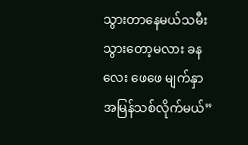သွားတာနေမယ်သမီး သွားတော့မလား ခနလေး ဖေဖေ မျက်နှာ အမြန်သစ်လိုက်မယ်”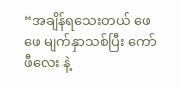“အချိန်ရသေးတယ် ဖေဖေ မျက်နှာသစ်ပြီး ကော်ဖီလေး နဲ့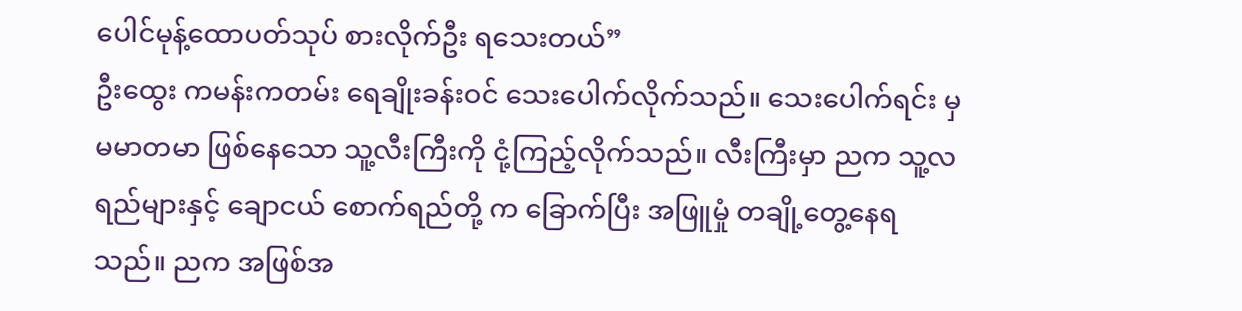ပေါင်မုန့်ထောပတ်သုပ် စားလိုက်ဦး ရသေးတယ်”
ဦးထွေး ကမန်းကတမ်း ရေချိုးခန်းဝင် သေးပေါက်လိုက်သည်။ သေးပေါက်ရင်း မှ မမာတမာ ဖြစ်နေသော သူ့လီးကြီးကို ငုံ့ကြည့်လိုက်သည်။ လီးကြီးမှာ ညက သူ့လရည်များနှင့် ချောငယ် စောက်ရည်တို့ က ခြောက်ပြီး အဖြူမှုံ တချို့တွေ့နေရသည်။ ညက အဖြစ်အ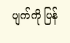ပျက်ကို ပြန်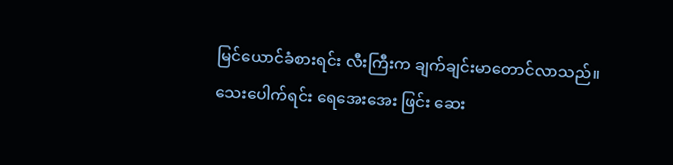မြင်ယောင်ခံစားရင်း လီးကြီးက ချက်ချင်းမာတောင်လာသည်။ သေးပေါက်ရင်း ရေအေးအေး ဖြင်း ဆေး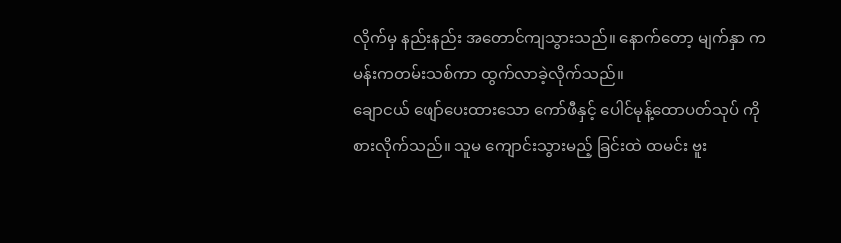လိုက်မှ နည်းနည်း အတောင်ကျသွားသည်။ နောက်တော့ မျက်နှာ ကမန်းကတမ်းသစ်ကာ ထွက်လာခဲ့လိုက်သည်။
ချောငယ် ဖျော်ပေးထားသော ကော်ဖီနှင့် ပေါင်မုန့်ထောပတ်သုပ် ကို စားလိုက်သည်။ သူမ ကျောင်းသွားမည့် ခြင်းထဲ ထမင်း ဗူး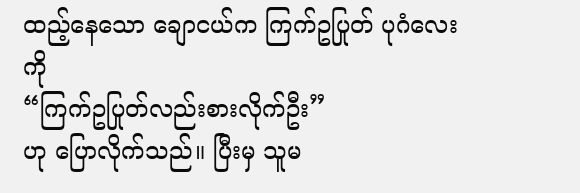ထည့်နေသော ချောငယ်က ကြက်ဥပြုတ် ပုဂံလေးကို
“ကြက်ဥပြုတ်လည်းစားလိုက်ဦး”
ဟု ပြောလိုက်သည်။ ပြီးမှ သူမ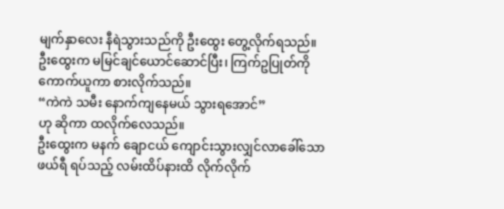မျက်နှာလေး နီရဲသွားသည်ကို ဦးထွေး တွေ့လိုက်ရသည်။ ဦးထွေးက မမြင်ချင်ယောင်ဆောင်ပြီး၊ ကြက်ဥပြုတ်ကို ကောက်ယူကာ စားလိုက်သည်။
“ကဲကဲ သမီး နောက်ကျနေမယ် သွားရအောင်”
ဟု ဆိုကာ ထလိုက်လေသည်။
ဦးထွေးက မနက် ချောငယ် ကျောင်းသွားလျှင်လာခေါ်သော ဖယ်ရီ ရပ်သည့် လမ်းထိပ်နားထိ လိုက်လိုက်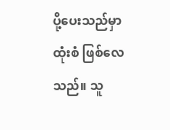ပို့ပေးသည်မှာ ထုံးစံ ဖြစ်လေသည်။ သူ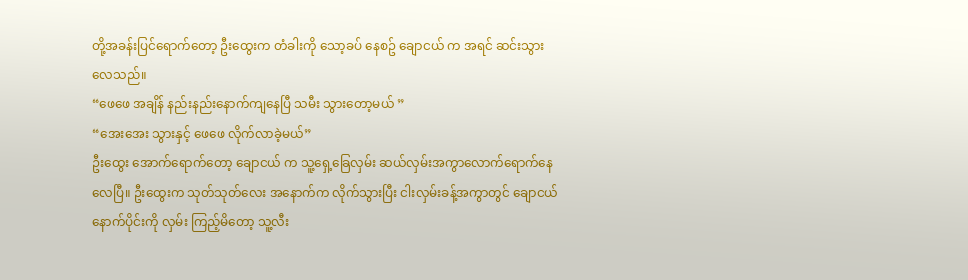တို့အခန်းပြင်ရောက်တော့ ဦးထွေးက တံခါးကို သော့ခပ် နေစဥ် ချောငယ် က အရင် ဆင်းသွားလေသည်။
“ဖေဖေ အချိန် နည်းနည်းနောက်ကျနေပြီ သမီး သွားတော့မယ် ”
“အေးအေး သွားနှင့် ဖေဖေ လိုက်လာခဲ့မယ်”
ဦးထွေး အောက်ရောက်တော့ ချောငယ် က သူ့ရှေ့ခြေလှမ်း ဆယ်လှမ်းအကွာလောက်ရောက်နေလေပြီ။ ဦးထွေးက သုတ်သုတ်လေး အနောက်က လိုက်သွားပြီး ငါးလှမ်းခန့်အကွာတွင် ချောငယ် နောက်ပိုင်းကို လှမ်း ကြည့်မိတော့ သူ့လီး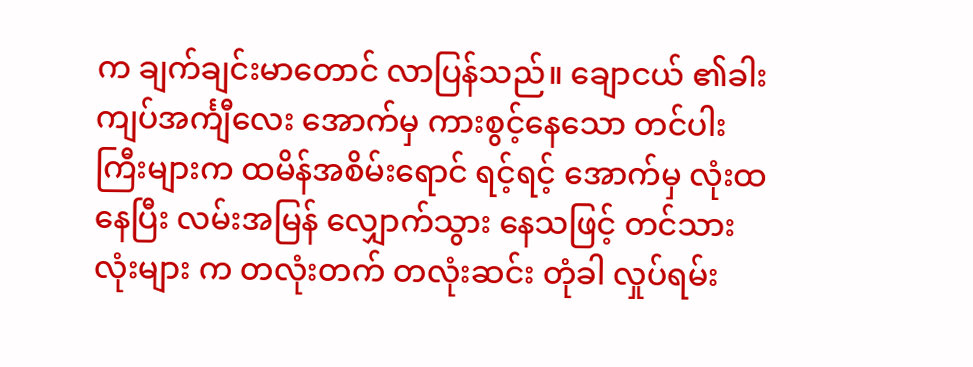က ချက်ချင်းမာတောင် လာပြန်သည်။ ချောငယ် ၏ခါးကျပ်အင်္ကျီလေး အောက်မှ ကားစွင့်နေသော တင်ပါးကြီးများက ထမိန်အစိမ်းရောင် ရင့်ရင့် အောက်မှ လုံးထ နေပြီး လမ်းအမြန် လျှောက်သွား နေသဖြင့် တင်သား လုံးများ က တလုံးတက် တလုံးဆင်း တုံခါ လှုပ်ရမ်း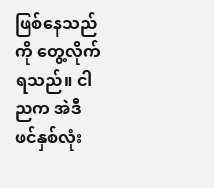ဖြစ်နေသည်ကို တွေ့လိုက်ရသည်။ ငါ ညက အဲဒီ ဖင်နှစ်လုံး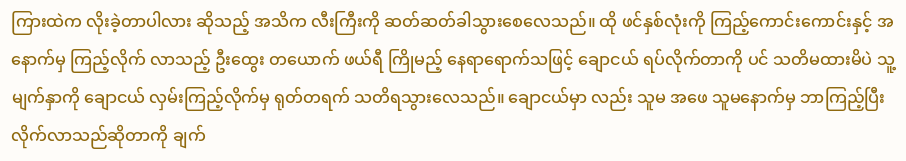ကြားထဲက လိုးခဲ့တာပါလား ဆိုသည့် အသိက လီးကြီးကို ဆတ်ဆတ်ခါသွားစေလေသည်။ ထို ဖင်နှစ်လုံးကို ကြည့်ကောင်းကောင်းနှင့် အနောက်မှ ကြည့်လိုက် လာသည့် ဦးထွေး တယောက် ဖယ်ရီ ကြိုမည့် နေရာရောက်သဖြင့် ချောငယ် ရပ်လိုက်တာကို ပင် သတိမထားမိပဲ သူ့မျက်နှာကို ချောငယ် လှမ်းကြည့်လိုက်မှ ရုတ်တရက် သတိရသွားလေသည်။ ချောငယ်မှာ လည်း သူမ အဖေ သူမနောက်မှ ဘာကြည့်ပြီး လိုက်လာသည်ဆိုတာကို ချက်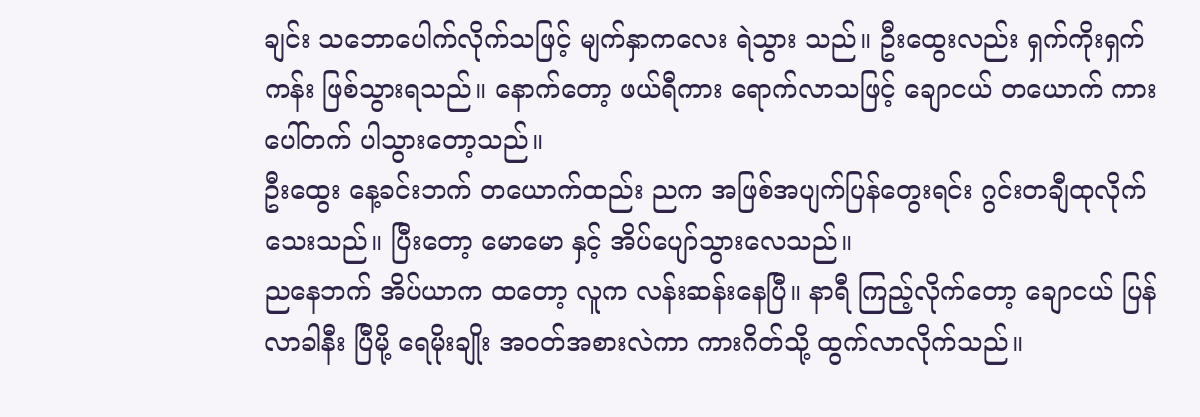ချင်း သဘောပေါက်လိုက်သဖြင့် မျက်နှာကလေး ရဲသွား သည်။ ဦးထွေးလည်း ရှက်ကိုးရှက်ကန်း ဖြစ်သွားရသည်။ နောက်တော့ ဖယ်ရီကား ရောက်လာသဖြင့် ချောငယ် တယောက် ကားပေါ်တက် ပါသွားတော့သည်။
ဦးထွေး နေ့ခင်းဘက် တယောက်ထည်း ညက အဖြစ်အပျက်ပြန်တွေးရင်း ဂွင်းတချီထုလိုက်သေးသည်။ ပြီးတော့ မောမော နှင့် အိပ်ပျော်သွားလေသည်။
ညနေဘက် အိပ်ယာက ထတော့ လူက လန်းဆန်းနေပြီ။ နာရီ ကြည့်လိုက်တော့ ချောငယ် ပြန်လာခါနီး ပြီမို့ ရေမိုးချိုး အဝတ်အစားလဲကာ ကားဂိတ်သို့ ထွက်လာလိုက်သည်။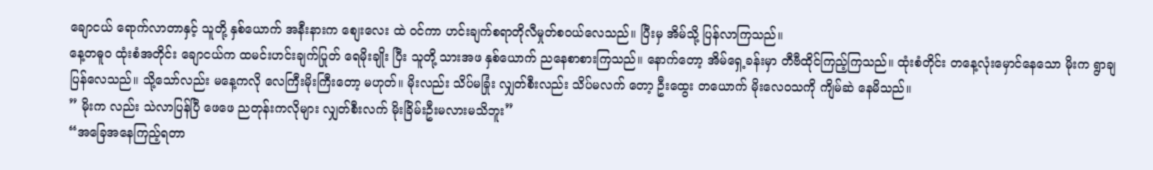ချောငယ် ရောက်လာတာနှင့် သူတို့ နှစ်ယောက် အနီးနားက စျေးလေး ထဲ ဝင်ကာ ဟင်းချက်စရာတိုလီမှုတ်စဝယ်လေသည်။ ပြီးမှ အိမ်သို့ ပြန်လာကြသည်။
နေ့တဓူဝ ထုံးစံအတိုင်း ချောငယ်က ထမင်းဟင်းချက်ပြုတ် ရေမိုးချိုး ပြီး သူတို့ သားအဖ နှစ်ယောက် ညနေစာစားကြသည်။ နောက်တော့ အိမ်ရှေ့ခန်းမှာ တီဗီထိုင်ကြည့်ကြသည်။ ထုံးစံတိုင်း တနေ့လုံးမှောင်နေသော မိုးက ရွာချပြန်လေသည်။ သို့သော်လည်း မနေ့ကလို လေကြီးမိုးကြီးတော့ မဟုတ်။ မိုးလည်း သိပ်မခြုံး လျှတ်စီးလည်း သိပ်မလက် တော့ ဦးထွေး တယောက် မိုးလေဝသကို ကျိမ်ဆဲ နေမိသည်။
” မိုးက လည်း သဲလာပြန်ပြီ ဖေဖေ ညတုန်းကလိုများ လျှတ်စီးလက် မိုးခြိမ်းဦးမလားမသိဘူး”
“အခြေအနေကြည့်ရတာ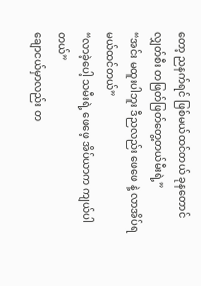တော့ ညနက်ရင် ဖြစ်မယ်ထင်တယ် ခုနတောင် လျှတ်စီး တဖြတ်ဖြတ်တွေ့တယ်မီးရဲ့”
“အင်း မထူးပါဘူး ဒီညလည်း ဖေဖေ နဲ့ လာအိပ်ရမယ်ထင်တယ်”
“လာခဲ့ပေါ့ သမီးရဲ့ ဖေဖေ့ အိပ်ယာက ကျယ်ပါတယ်”
ချောငယ်မှာလည်း တ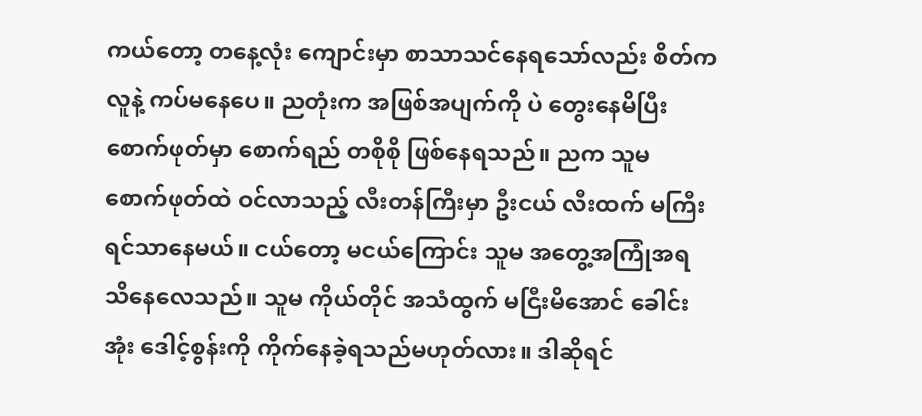ကယ်တော့ တနေ့လုံး ကျောင်းမှာ စာသာသင်နေရသော်လည်း စိတ်က လူနဲ့ ကပ်မနေပေ။ ညတုံးက အဖြစ်အပျက်ကို ပဲ တွေးနေမိပြီး စောက်ဖုတ်မှာ စောက်ရည် တစိုစို ဖြစ်နေရသည်။ ညက သူမ စောက်ဖုတ်ထဲ ဝင်လာသည့် လီးတန်ကြီးမှာ ဦးငယ် လီးထက် မကြီးရင်သာနေမယ်။ ငယ်တော့ မငယ်ကြောင်း သူမ အတွေ့အကြုံအရ သိနေလေသည်။ သူမ ကိုယ်တိုင် အသံထွက် မငြီးမိအောင် ခေါင်းအုံး ဒေါင့်စွန်းကို ကိုက်နေခဲ့ရသည်မဟုတ်လား။ ဒါဆိုရင်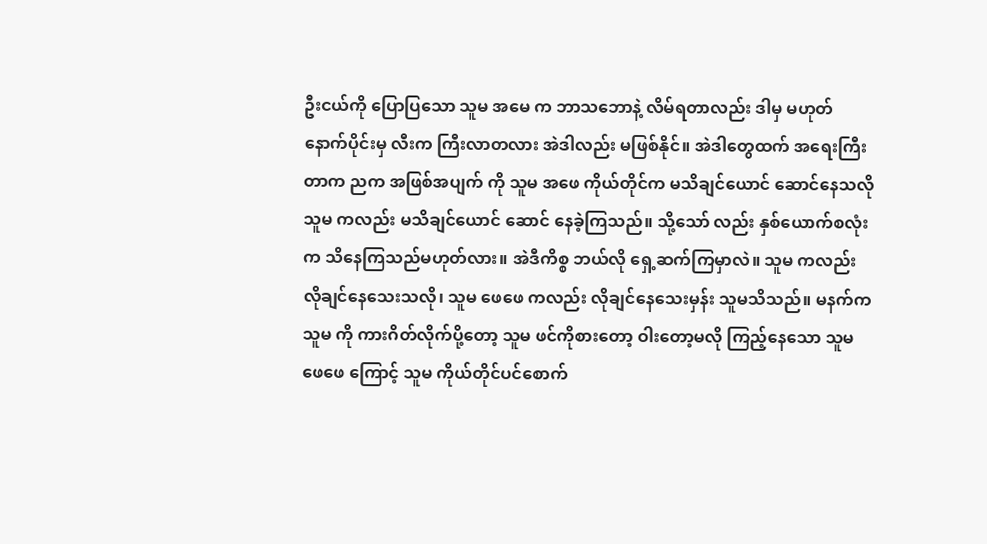ဦးငယ်ကို ပြောပြသော သူမ အမေ က ဘာသဘောနဲ့ လိမ်ရတာလည်း ဒါမှ မဟုတ် နောက်ပိုင်းမှ လီးက ကြီးလာတလား အဲဒါလည်း မဖြစ်နိုင်။ အဲဒါတွေထက် အရေးကြီးတာက ညက အဖြစ်အပျက် ကို သူမ အဖေ ကိုယ်တိုင်က မသိချင်ယောင် ဆောင်နေသလို သူမ ကလည်း မသိချင်ယောင် ဆောင် နေခဲ့ကြသည်။ သို့သော် လည်း နှစ်ယောက်စလုံးက သိနေကြသည်မဟုတ်လား။ အဲဒီကိစ္စ ဘယ်လို ရှေ့ဆက်ကြမှာလဲ။ သူမ ကလည်း လိုချင်နေသေးသလို၊ သူမ ဖေဖေ ကလည်း လိုချင်နေသေးမှန်း သူမသိသည်။ မနက်က သူမ ကို ကားဂိတ်လိုက်ပို့တော့ သူမ ဖင်ကိုစားတော့ ဝါးတော့မလို ကြည့်နေသော သူမ ဖေဖေ ကြောင့် သူမ ကိုယ်တိုင်ပင်စောက်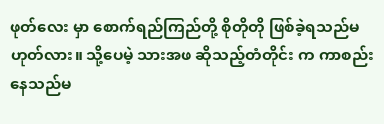ဖုတ်လေး မှာ စောက်ရည်ကြည်တို့ စိုတိုတို ဖြစ်ခဲ့ရသည်မဟုတ်လား။ သို့ပေမဲ့ သားအဖ ဆိုသည့်တံတိုင်း က ကာစည်းနေသည်မ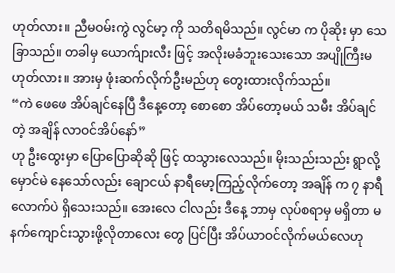ဟုတ်လား။ ညီမဝမ်းကွဲ လွင်မာ့ ကို သတိရမိသည်။ လွင်မာ က ပိုဆိုး မှာ သေခြာသည်။ တခါမှ ယောက်ျားလီး ဖြင့် အလိုးမခံဘူးသေးသော အပျိုကြီးမဟုတ်လား။ အားမှ ဖုံးဆက်လိုက်ဦးမည်ဟု တွေးထားလိုက်သည်။
“ကဲ ဖေဖေ အိပ်ချင်နေပြီ ဒီနေ့တော့ စောစော အိပ်တော့မယ် သမီး အိပ်ချင်တဲ့ အချိန် လာဝင်အိပ်နော်”
ဟု ဦးထွေးမှာ ပြောပြောဆိုဆို ဖြင့် ထသွားလေသည်။ မိုးသည်းသည်း ရွာလို့ မှောင်မဲ နေသော်လည်း ချောငယ် နာရီမော့ကြည့်လိုက်တော့ အချိန် က ၇ နာရီလောက်ပဲ ရှိသေးသည်။ အေးလေ ငါလည်း ဒီနေ့ ဘာမှ လုပ်စရာမှ မရှိတာ မနက်ကျောင်းသွားဖို့လိုတာလေး တွေ ပြင်ပြီး အိပ်ယာဝင်လိုက်မယ်လေဟု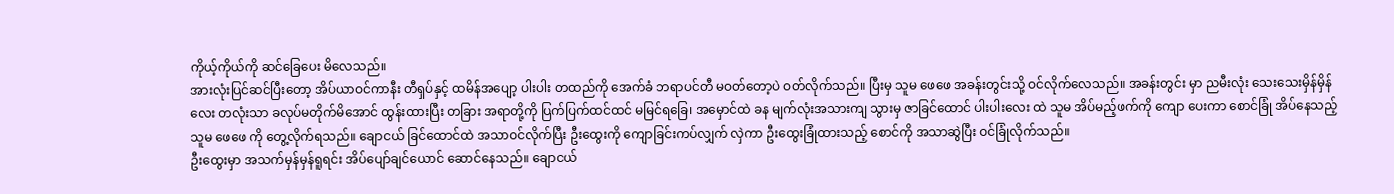ကိုယ့်ကိုယ်ကို ဆင်ခြေပေး မိလေသည်။
အားလုံးပြင်ဆင်ပြီးတော့ အိပ်ယာဝင်ကာနီး တီရှပ်နှင့် ထမိန်အပျော့ ပါးပါး တထည်ကို အေက်ခံ ဘရာပင်တီ မဝတ်တော့ပဲ ဝတ်လိုက်သည်။ ပြီးမှ သူမ ဖေဖေ အခန်းတွင်းသို့ ဝင်လိုက်လေသည်။ အခန်းတွင်း မှာ ညမီးလုံး သေးသေးမှိန်မှိန်လေး တလုံးသာ ခလုပ်မတိုက်မိအောင် ထွန်းထားပြီး တခြား အရာတို့ကို ပြက်ပြက်ထင်ထင် မမြင်ရခြေ၊ အမှောင်ထဲ ခန မျက်လုံးအသားကျ သွားမှ ဇာခြင်ထောင် ပါးပါးလေး ထဲ သူမ အိပ်မည့်ဖက်ကို ကျော ပေးကာ စောင်ခြုံ အိပ်နေသည့် သူမ ဖေဖေ ကို တွေ့လိုက်ရသည်။ ချောငယ် ခြင်ထောင်ထဲ အသာဝင်လိုက်ပြီး ဦးထွေးကို ကျောခြင်းကပ်လျှက် လှဲကာ ဦးထွေးခြုံထားသည့် စောင်ကို အသာဆွဲပြီး ဝင်ခြုံလိုက်သည်။
ဦးထွေးမှာ အသက်မှန်မှန်ရူရင်း အိပ်ပျော်ချင်ယောင် ဆောင်နေသည်။ ချောငယ်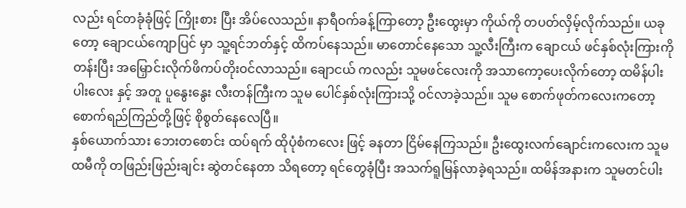လည်း ရင်တခုံခုံဖြင့် ကြိုးစား ပြီး အိပ်လေသည်။ နာရီဝက်ခန့်ကြာတော့ ဦးထွေးမှာ ကိုယ်ကို တပတ်လှိမ့်လိုက်သည်။ ယခုတော့ ချောငယ်ကျောပြင် မှာ သူ့ရင်ဘတ်နှင့် ထိကပ်နေသည်။ မာတောင်နေသော သူ့လီးကြီးက ချောငယ် ဖင်နှစ်လုံးကြားကို တန်းပြီး အမြှောင်းလိုက်ဖိကပ်တိုးဝင်လာသည်။ ချောငယ် ကလည်း သူမဖင်လေးကို အသာကော့ပေးလိုက်တော့ ထမိန်ပါးပါးလေး နှင့် အတူ ပူနွေးနွေး လီးတန်ကြီးက သူမ ပေါင်နှစ်လုံးကြားသို့ ဝင်လာခဲ့သည်။ သူမ စောက်ဖုတ်ကလေးကတော့ စောက်ရည်ကြည်တို့ဖြင့် စိုစွတ်နေလေပြီ။
နှစ်ယောက်သား ဘေးတစောင်း ထပ်ရက် ထိုပုံစံကလေး ဖြင့် ခနတာ ငြိမ်နေကြသည်။ ဦးထွေးလက်ချောင်းကလေးက သူမ ထမီကို တဖြည်းဖြည်းချင်း ဆွဲတင်နေတာ သိရတော့ ရင်တွေခုံပြီး အသက်ရူမြန်လာခဲ့ရသည်။ ထမိန်အနားက သူမတင်ပါး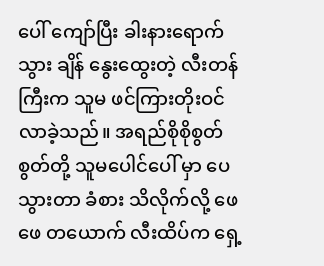ပေါ် ကျော်ပြီး ခါးနားရောက်သွား ချိန် နွေးထွေးတဲ့ လီးတန်ကြီးက သူမ ဖင်ကြားတိုးဝင်လာခဲ့သည်။ အရည်စိုစိုစွတ်စွတ်တို့ သူမပေါင်ပေါ် မှာ ပေသွားတာ ခံစား သိလိုက်လို့ ဖေဖေ တယောက် လီးထိပ်က ရှေ့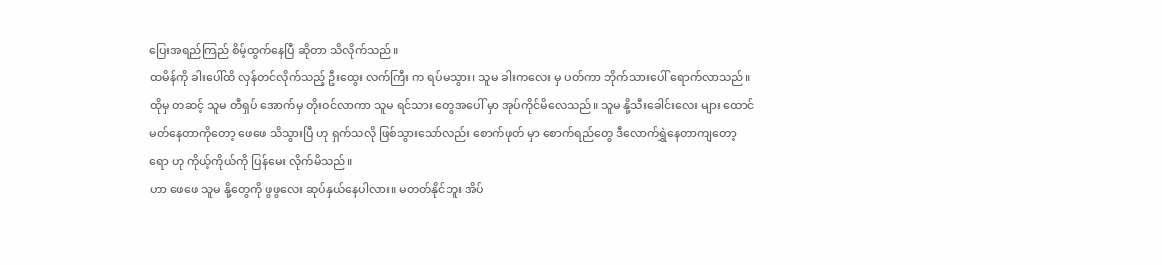ပြေးအရည်ကြည် စိမ့်ထွက်နေပြီ ဆိုတာ သိလိုက်သည်။
ထမိန်ကို ခါးပေါ်ထိ လှန်တင်လိုက်သည့် ဦးထွေး လက်ကြီး က ရပ်မသွား၊ သူမ ခါးကလေး မှ ပတ်ကာ ဘိုက်သားပေါ် ရောက်လာသည်။ ထိုမှ တဆင့် သူမ တီရှပ် အောက်မှ တိုးဝင်လာကာ သူမ ရင်သား တွေအပေါ် မှာ အုပ်ကိုင်မိလေသည်။ သူမ နို့သီးခေါင်းလေး များ ထောင်မတ်နေတာကိုတော့ ဖေဖေ သိသွားပြီ ဟု ရှက်သလို ဖြစ်သွားသော်လည်း စောက်ဖုတ် မှာ စောက်ရည်တွေ ဒီလောက်ရွှဲနေတာကျတော့ရော ဟု ကိုယ့်ကိုယ်ကို ပြန်မေး လိုက်မိသည်။
ဟာ ဖေဖေ သူမ နို့တွေကို ဖွဖွလေး ဆုပ်နှယ်နေပါလား။ မတတ်နိုင်ဘူး အိပ်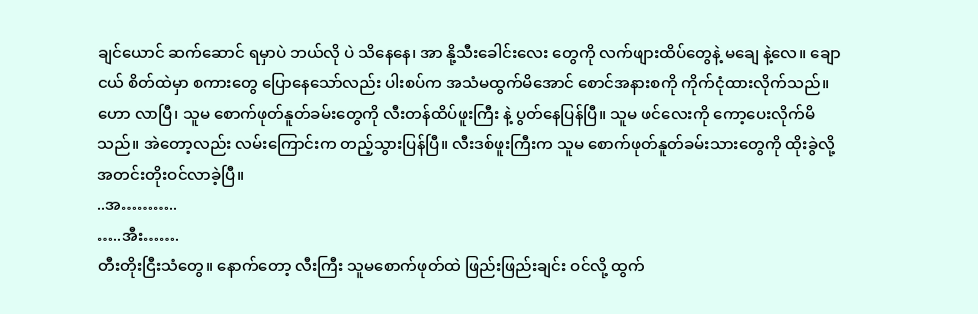ချင်ယောင် ဆက်ဆောင် ရမှာပဲ ဘယ်လို ပဲ သိနေနေ၊ အာ နို့သီးခေါင်းလေး တွေကို လက်ဖျားထိပ်တွေနဲ့ မချေ နဲ့လေ။ ချောငယ် စိတ်ထဲမှာ စကားတွေ ပြောနေသော်လည်း ပါးစပ်က အသံမထွက်မိအောင် စောင်အနားစကို ကိုက်ငုံထားလိုက်သည်။
ဟော လာပြီ၊ သူမ စောက်ဖုတ်နူတ်ခမ်းတွေကို လီးတန်ထိပ်ဖူးကြီး နဲ့ ပွတ်နေပြန်ပြီ။ သူမ ဖင်လေးကို ကော့ပေးလိုက်မိသည်။ အဲတော့လည်း လမ်းကြောင်းက တည့်သွားပြန်ပြီ။ လီးဒစ်ဖူးကြီးက သူမ စောက်ဖုတ်နူတ်ခမ်းသားတွေကို ထိုးခွဲလို့ အတင်းတိုးဝင်လာခဲ့ပြီ။
..အ………..
…..အီး…….
တီးတိုးငြီးသံတွေ။ နောက်တော့ လီးကြီး သူမစောက်ဖုတ်ထဲ ဖြည်းဖြည်းချင်း ဝင်လို့ ထွက်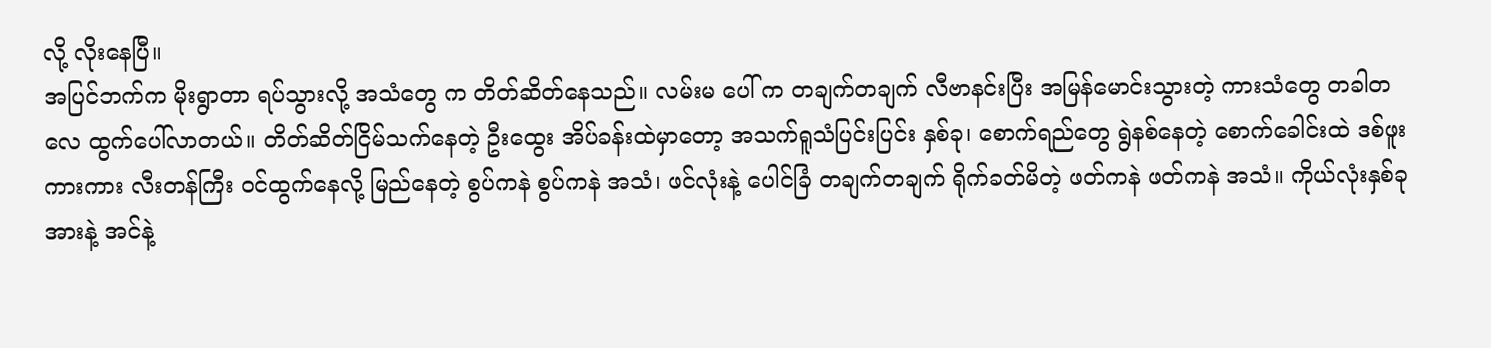လို့ လိုးနေပြီ။
အပြင်ဘက်က မိုးရွာတာ ရပ်သွားလို့ အသံတွေ က တိတ်ဆိတ်နေသည်။ လမ်းမ ပေါ် က တချက်တချက် လီဗာနင်းပြီး အမြန်မောင်းသွားတဲ့ ကားသံတွေ တခါတလေ ထွက်ပေါ်လာတယ်။ တိတ်ဆိတ်ငြိမ်သက်နေတဲ့ ဦးထွေး အိပ်ခန်းထဲမှာတော့ အသက်ရူသံပြင်းပြင်း နှစ်ခု၊ စောက်ရည်တွေ ရွဲနစ်နေတဲ့ စောက်ခေါင်းထဲ ဒစ်ဖူးကားကား လီးတန်ကြီး ဝင်ထွက်နေလို့ မြည်နေတဲ့ စွပ်ကနဲ စွပ်ကနဲ အသံ၊ ဖင်လုံးနဲ့ ပေါင်ခြံ တချက်တချက် ရိုက်ခတ်မိတဲ့ ဖတ်ကနဲ ဖတ်ကနဲ အသံ။ ကိုယ်လုံးနှစ်ခု အားနဲ့ အင်နဲ့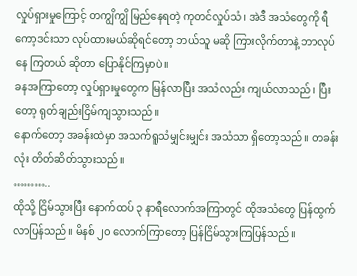လှုပ်ရှားမှုကြောင့် တကျွိကျွိ မြည်နေရတဲ့ ကုတင်လှုပ်သံ၊ အဲဒီ အသံတွေကို ရီကော့ဒင်းသာ လုပ်ထားမယ်ဆိုရင်တော့ ဘယ်သူ မဆို ကြားလိုက်တာနဲ့ ဘာလုပ်နေ ကြတယ် ဆိုတာ ပြောနိုင်ကြမှာပဲ။
ခနအကြာတော့ လှုပ်ရှားမှုတွေက မြန်လာပြီး အသံလည်း ကျယ်လာသည်၊ ပြီးတော့ ရုတ်ချည်းငြိမ်ကျသွားသည်။
နောက်တော့ အခန်းထဲမှာ အသက်ရူသံမျှင်းမျှင်း အသံသာ ရှိတော့သည်။ တခန်းလုံး တိတ်ဆိတ်သွားသည်။
………..
ထိုသို့ ငြိမ်သွားပြီး နောက်ထပ် ၃ နာရီလောက်အကြာတွင် ထိုအသံတွေ ပြန်ထွက်လာပြန်သည်။ မိနစ် ၂၀ လောက်ကြာတော့ ပြန်ငြိမ်သွားကြပြန်သည်။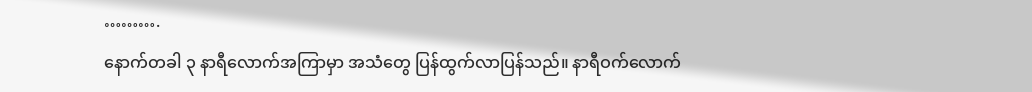……….
နောက်တခါ ၃ နာရီလောက်အကြာမှာ အသံတွေ ပြန်ထွက်လာပြန်သည်။ နာရီဝက်လောက်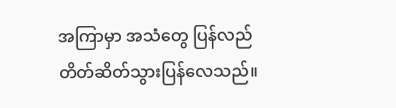အကြာမှာ အသံတွေ ပြန်လည် တိတ်ဆိတ်သွားပြန်လေသည်။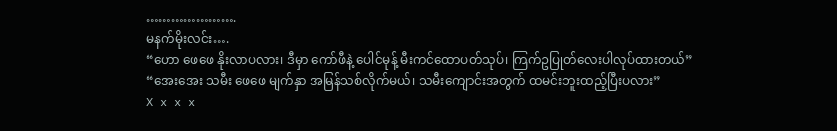………………….
မနက်မိုးလင်း….
“ဟော ဖေဖေ နိုးလာပလား၊ ဒီမှာ ကော်ဖီနဲ့ ပေါင်မုန့် မီးကင်ထောပတ်သုပ်၊ ကြက်ဥပြုတ်လေးပါလုပ်ထားတယ်”
“အေးအေး သမီး ဖေဖေ မျက်နှာ အမြန်သစ်လိုက်မယ်၊ သမီးကျောင်းအတွက် ထမင်းဘူးထည့်ပြီးပလား”
X x x x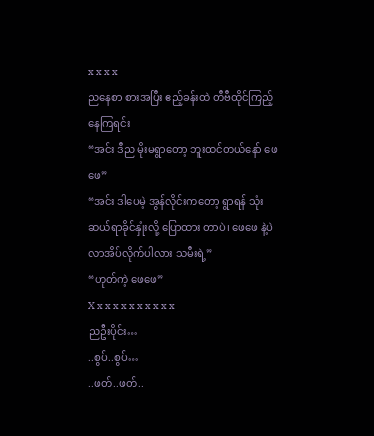x x x x
ညနေစာ စားအပြီး ဧည့်ခန်းထဲ တီဗီထိုင်ကြည့်နေကြရင်း
“အင်း ဒီည မိုးမရွာတော့ ဘူးထင်တယ်နော် ဖေဖေ”
“အင်း ဒါပေမဲ့ အွန်လိုင်းကတော့ ရွာရန် သုံးဆယ်ရာခိုင်နှုံးလို့ ပြောထား တာပဲ၊ ဖေဖေ နဲ့ပဲ လာအိပ်လိုက်ပါလား သမီးရဲ့”
“ဟုတ်ကဲ့ ဖေဖေ”
X x x x x x x x x x x
ညဦးပိုင်း…
..စွပ်..စွပ်…
..ဖတ်..ဖတ်..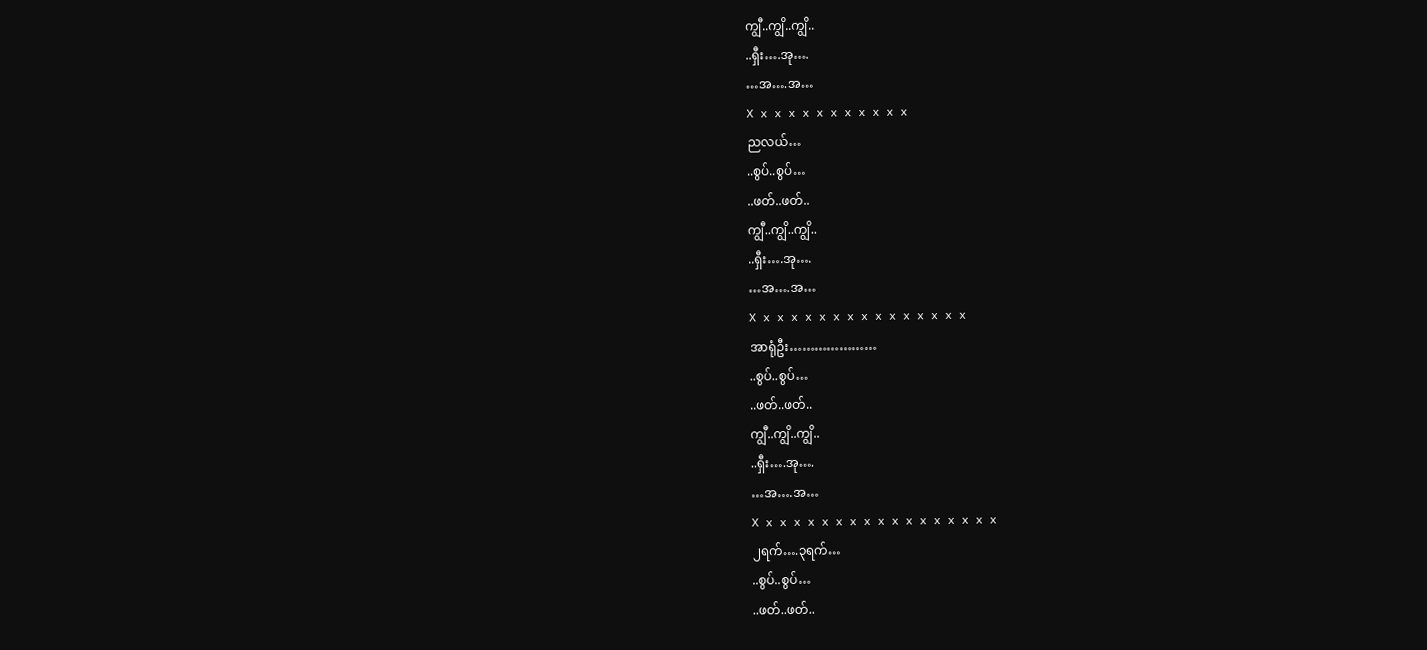ကျွီ..ကျွိ..ကျွိ..
..ရှီး….အု….
…အ….အ…
X x x x x x x x x x x x
ညလယ်…
..စွပ်..စွပ်…
..ဖတ်..ဖတ်..
ကျွီ..ကျွိ..ကျွိ..
..ရှီး….အု….
…အ….အ…
X x x x x x x x x x x x x x x x
အာရုံဦး…………………
..စွပ်..စွပ်…
..ဖတ်..ဖတ်..
ကျွီ..ကျွိ..ကျွိ..
..ရှီး….အု….
…အ….အ…
X x x x x x x x x x x x x x x x x x
၂ရက်….၃ရက်…
..စွပ်..စွပ်…
..ဖတ်..ဖတ်..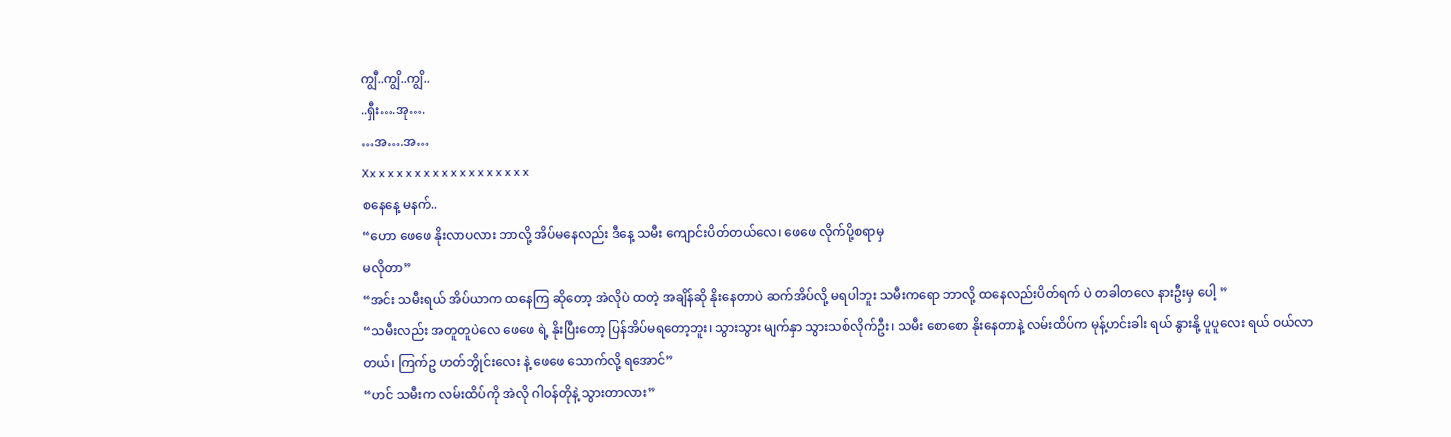ကျွီ..ကျွိ..ကျွိ..
..ရှီး….အု….
…အ….အ…
Xx x x x x x x x x x x x x x x x x x
စနေနေ့ မနက်..
“ဟော ဖေဖေ နိုးလာပလား ဘာလို့ အိပ်မနေလည်း ဒီနေ့ သမီး ကျောင်းပိတ်တယ်လေ၊ ဖေဖေ လိုက်ပို့စရာမှ
မလိုတာ”
“အင်း သမီးရယ် အိပ်ယာက ထနေကြ ဆိုတော့ အဲလိုပဲ ထတဲ့ အချိန်ဆို နိုးနေတာပဲ ဆက်အိပ်လို့ မရပါဘူး သမီးကရော ဘာလို့ ထနေလည်းပိတ်ရက် ပဲ တခါတလေ နားဦးမှ ပေါ့ ”
“သမီးလည်း အတူတူပဲလေ ဖေဖေ ရဲ့ နိုးပြီးတော့ ပြန်အိပ်မရတော့ဘူး၊ သွားသွား မျက်နှာ သွားသစ်လိုက်ဦး၊ သမီး စောစော နိုးနေတာနဲ့ လမ်းထိပ်က မုန့်ဟင်းခါး ရယ် နွားနို့ ပူပူလေး ရယ် ဝယ်လာတယ်၊ ကြက်ဥ ဟတ်ဘွိုင်းလေး နဲ့ ဖေဖေ သောက်လို့ ရအောင်”
“ဟင် သမီးက လမ်းထိပ်ကို အဲလို ဂါဝန်တိုနဲ့ သွားတာလား”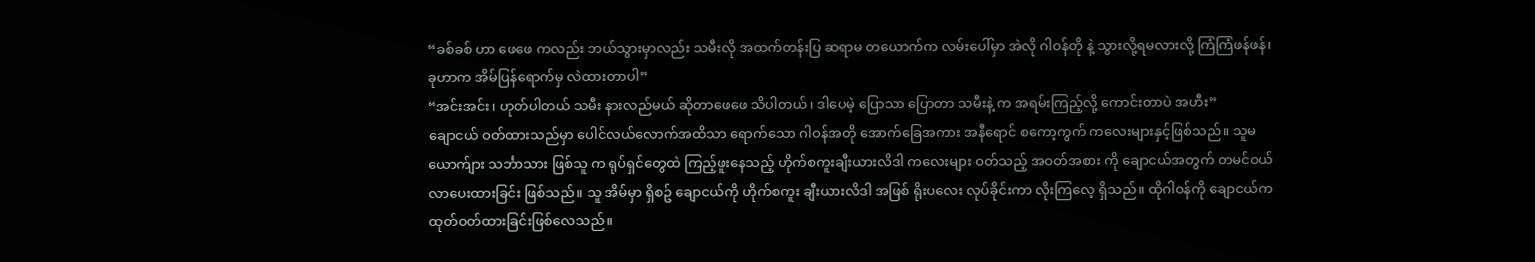“ခစ်ခစ် ဟာ ဖေဖေ ကလည်း ဘယ်သွားမှာလည်း သမီးလို အထက်တန်းပြ ဆရာမ တယောက်က လမ်းပေါ်မှာ အဲလို ဂါဝန်တို နဲ့ သွားလို့ရမလားလို့ ကြံကြံဖန်ဖန်၊ ခုဟာက အိမ်ပြန်ရောက်မှ လဲထားတာပါ”
“အင်းအင်း၊ ဟုတ်ပါတယ် သမီး နားလည်မယ် ဆိုတာဖေဖေ သိပါတယ်၊ ဒါပေမဲ့ ပြောသာ ပြောတာ သမီးနဲ့ က အရမ်းကြည့်လို့ ကောင်းတာပဲ အဟီး”
ချောငယ် ဝတ်ထားသည်မှာ ပေါင်လယ်လောက်အထိသာ ရောက်သော ဂါဝန်အတို အောက်ခြေအကား အနီရောင် စကော့ကွက် ကလေးများနှင့်ဖြစ်သည်။ သူမ ယောက်ျား သင်္ဘာသား ဖြစ်သူ က ရုပ်ရှင်တွေထဲ ကြည့်ဖူးနေသည့် ဟိုက်စကူးချီးယားလိဒါ ကလေးများ ဝတ်သည့် အဝတ်အစား ကို ချောငယ်အတွက် တမင်ဝယ်လာပေးထားခြင်း ဖြစ်သည်။ သူ အိမ်မှာ ရှိစဥ် ချောငယ်ကို ဟိုက်စကူး ချီးယားလိဒါ အဖြစ် ရိုးပလေး လုပ်ခိုင်းကာ လိုးကြလေ့ ရှိသည်။ ထိုဂါဝန်ကို ချောငယ်က ထုတ်ဝတ်ထားခြင်းဖြစ်လေသည်။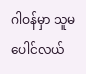ဂါဝန်မှာ သူမ ပေါင်လယ်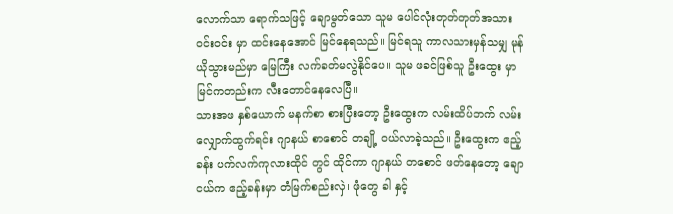လောက်သာ ရောက်သဖြင့် ချောမွတ်သော သူမ ပေါင်လုံးတုတ်တုတ်အသား ဝင်းဝင်း မှာ ထင်းနေအောင် မြင်နေရသည်။ မြင်ရသူ ကာလသားမှန်သမျှ မုန်ယိုသွားမည်မှာ မြေကြီး လက်ခတ်မလွဲနိုင်ပေ။ သူမ ဖခင်ဖြစ်သူ ဦးထွေး မှာ မြင်ကတည်းက လီးတောင်နေလေပြီ။
သားအဖ နှစ်ယောက် မနက်စာ စားပြီးတော့ ဦးထွေးက လမ်းထိပ်ဘက် လမ်းလျှောက်ထွက်ရင်း ဂျာနယ် စာစောင် တချို့ ဝယ်လာခဲ့သည်။ ဦးထွေးက ဧည့်ခန်း ပက်လက်ကုလားထိုင် တွင် ထိုင်ကာ ဂျာနယ် တစောင် ဖတ်နေတော့ ချောငယ်က ဧည့်ခန်းမှာ တံမြက်စည်းလှဲ၊ ဖုံတွေ ခါ နှင့်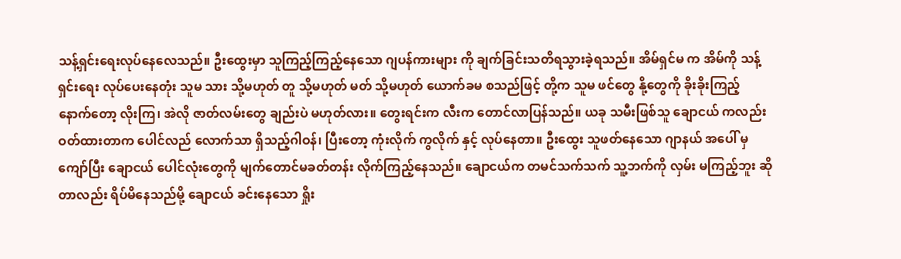သန့်ရှင်းရေးလုပ်နေလေသည်။ ဦးထွေးမှာ သူကြည့်ကြည့်နေသော ဂျပန်ကားများ ကို ချက်ခြင်းသတိရသွားခဲ့ရသည်။ အိမ်ရှင်မ က အိမ်ကို သန့်ရှင်းရေး လုပ်ပေးနေတုံး သူမ သား သို့မဟုတ် တူ သို့မဟုတ် မတ် သို့မဟုတ် ယောက်ခမ စသည်ဖြင့် တို့က သူမ ဖင်တွေ နို့တွေကို ခိုးခိုးကြည့် နောက်တော့ လိုးကြ၊ အဲလို ဇာတ်လမ်းတွေ ချည်းပဲ မဟုတ်လား။ တွေးရင်းက လီးက တောင်လာပြန်သည်။ ယခု သမီးဖြစ်သူ ချောငယ် ကလည်း ဝတ်ထားတာက ပေါင်လည် လောက်သာ ရှိသည့်ဂါဝန်၊ ပြီးတော့ ကုံးလိုက် ကွလိုက် နှင့် လုပ်နေတာ။ ဦးထွေး သူဖတ်နေသော ဂျာနယ် အပေါ် မှ ကျော်ပြီး ချောငယ် ပေါင်လုံးတွေကို မျက်တောင်မခတ်တန်း လိုက်ကြည့်နေသည်။ ချောငယ်က တမင်သက်သက် သူ့ဘက်ကို လှမ်း မကြည့်ဘူး ဆိုတာလည်း ရိပ်မိနေသည်မို့ ချောငယ် ခင်းနေသော ရှိုး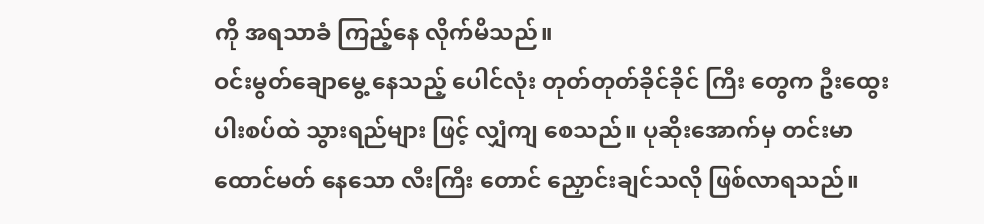ကို အရသာခံ ကြည့်နေ လိုက်မိသည်။
ဝင်းမွတ်ချောမွေ့ နေသည့် ပေါင်လုံး တုတ်တုတ်ခိုင်ခိုင် ကြီး တွေက ဦးထွေး ပါးစပ်ထဲ သွားရည်များ ဖြင့် လျှံကျ စေသည်။ ပုဆိုးအောက်မှ တင်းမာ ထောင်မတ် နေသော လီးကြီး တောင် ညှောင်းချင်သလို ဖြစ်လာရသည်။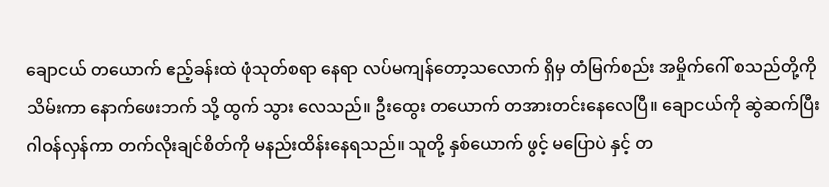ချောငယ် တယောက် ဧည့်ခန်းထဲ ဖုံသုတ်စရာ နေရာ လပ်မကျန်တော့သလောက် ရှိမှ တံမြက်စည်း အမှိုက်ဂေါ် စသည်တို့ကို သိမ်းကာ နောက်ဖေးဘက် သို့ ထွက် သွား လေသည်။ ဦးထွေး တယောက် တအားတင်းနေလေပြီ။ ချောငယ်ကို ဆွဲဆက်ပြီး ဂါဝန်လှန်ကာ တက်လိုးချင်စိတ်ကို မနည်းထိန်းနေရသည်။ သူတို့ နှစ်ယောက် ဖွင့် မပြောပဲ နှင့် တ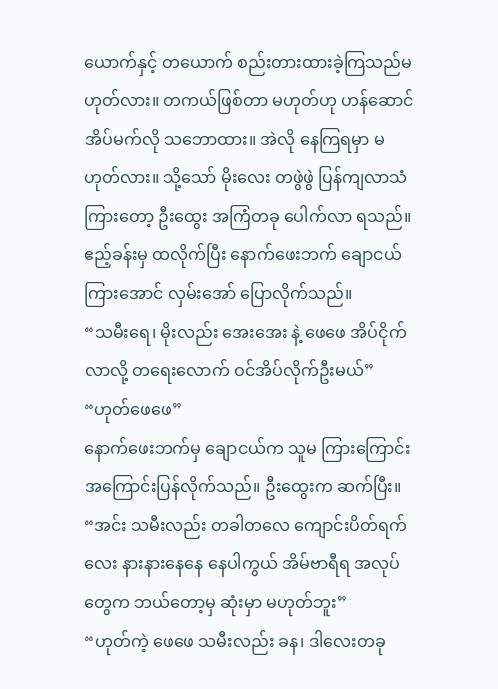ယောက်နှင့် တယောက် စည်းတားထားခဲ့ကြသည်မဟုတ်လား။ တကယ်ဖြစ်တာ မဟုတ်ဟု ဟန်ဆောင် အိပ်မက်လို သဘောထား။ အဲလို နေကြရမှာ မဟုတ်လား။ သို့သော် မိုးလေး တဖွဲဖွဲ ပြန်ကျလာသံကြားတော့ ဦးထွေး အကြံတခု ပေါက်လာ ရသည်။ ဧည့်ခန်းမှ ထလိုက်ပြီး နောက်ဖေးဘက် ချောငယ်ကြားအောင် လှမ်းအော် ပြောလိုက်သည်။
“သမီးရေ၊ မိုးလည်း အေးအေး နဲ့ ဖေဖေ အိပ်ငိုက်လာလို့ တရေးလောက် ဝင်အိပ်လိုက်ဦးမယ်”
“ဟုတ်ဖေဖေ”
နောက်ဖေးဘက်မှ ချောငယ်က သူမ ကြားကြောင်း အကြောင်းပြန်လိုက်သည်။ ဦးထွေးက ဆက်ပြီး။
“အင်း သမီးလည်း တခါတလေ ကျောင်းပိတ်ရက် လေး နားနားနေနေ နေပါကွယ် အိမ်ဗာရီရ အလုပ်တွေက ဘယ်တော့မှ ဆုံးမှာ မဟုတ်ဘူး”
“ဟုတ်ကဲ့ ဖေဖေ သမီးလည်း ခန၊ ဒါလေးတခု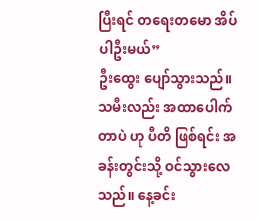ပြီးရင် တရေးတမော အိပ်ပါဦးမယ်”
ဦးထွေး ပျော်သွားသည်။ သမီးလည်း အထာပေါက်တာပဲ ဟု ပီတိ ဖြစ်ရင်း အခန်းတွင်းသို့ ဝင်သွားလေသည်။ နေ့ခင်း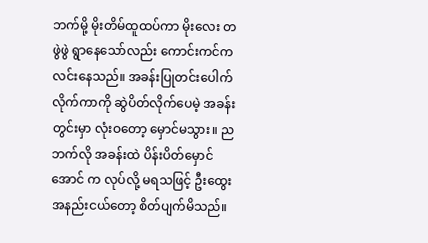ဘက်မို့ မိုးတိမ်ထူထပ်ကာ မိုးလေး တဖွဲဖွဲ ရွာနေသော်လည်း ကောင်းကင်က လင်းနေသည်။ အခန်းပြုတင်းပေါက် လိုက်ကာကို ဆွဲပိတ်လိုက်ပေမဲ့ အခန်းတွင်းမှာ လုံးဝတော့ မှောင်မသွား။ ညဘက်လို အခန်းထဲ ပိန်းပိတ်မှောင်အောင် က လုပ်လို့ မရသဖြင့် ဦးထွေး အနည်းငယ်တော့ စိတ်ပျက်မိသည်။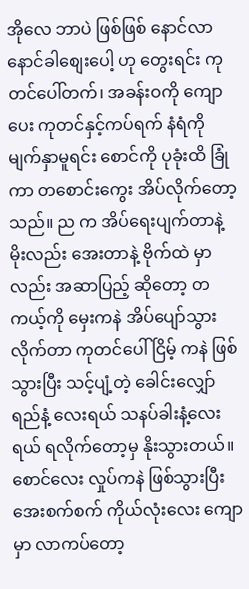အိုလေ ဘာပဲ ဖြစ်ဖြစ် နောင်လာ နောင်ခါစျေးပေါ့ ဟု တွေးရင်း ကုတင်ပေါ်တက်၊ အခန်းဝကို ကျောပေး ကုတင်နှင့်ကပ်ရက် နံရံကို မျက်နှာမူရင်း စောင်ကို ပုခုံးထိ ခြုံကာ တစောင်းကွေး အိပ်လိုက်တော့သည်။ ည က အိပ်ရေးပျက်တာနဲ့ မိုးလည်း အေးတာနဲ့ ဗိုက်ထဲ မှာလည်း အဆာပြည့် ဆိုတော့ တကယ့်ကို မှေးကနဲ အိပ်ပျော်သွားလိုက်တာ ကုတင်ပေါ် ငြိမ့် ကနဲ ဖြစ်သွားပြီး သင့်ပျံ့တဲ့ ခေါင်းလျှော်ရည်နံ့ လေးရယ် သနပ်ခါးနံ့လေး ရယ် ရလိုက်တော့မှ နိုးသွားတယ်။ စောင်လေး လှုပ်ကနဲ ဖြစ်သွားပြီး အေးစက်စက် ကိုယ်လုံးလေး ကျောမှာ လာကပ်တော့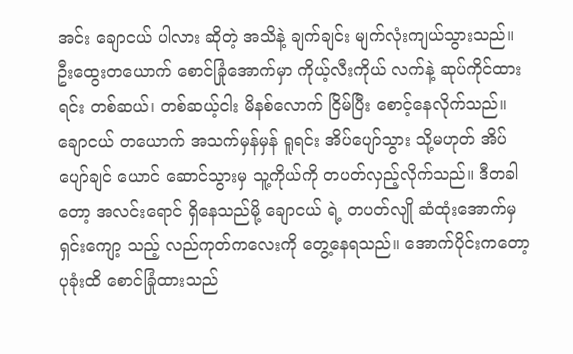အင်း ချောငယ် ပါလား ဆိုတဲ့ အသိနဲ့ ချက်ချင်း မျက်လုံးကျယ်သွားသည်။
ဦးထွေးတယောက် စောင်ခြုံအောက်မှာ ကိုယ့်လီးကိုယ် လက်နဲ့ ဆုပ်ကိုင်ထားရင်း တစ်ဆယ်၊ တစ်ဆယ့်ငါး မိနစ်လောက် ငြိမ်ပြီး စောင့်နေလိုက်သည်။ ချောငယ် တယောက် အသက်မှန်မှန် ရူရင်း အိပ်ပျော်သွား သို့မဟုတ် အိပ်ပျော်ချင် ယောင် ဆောင်သွားမှ သူ့ကိုယ်ကို တပတ်လှည့်လိုက်သည်။ ဒီတခါတော့ အလင်းရောင် ရှိနေသည်မို့ ချောငယ် ရဲ့ တပတ်လျို ဆံထုံးအောက်မှ ရှင်းကျော့ သည့် လည်ကုတ်ကလေးကို တွေ့နေရသည်။ အောက်ပိုင်းကတော့ ပုခုံးထိ စောင်ခြုံထားသည်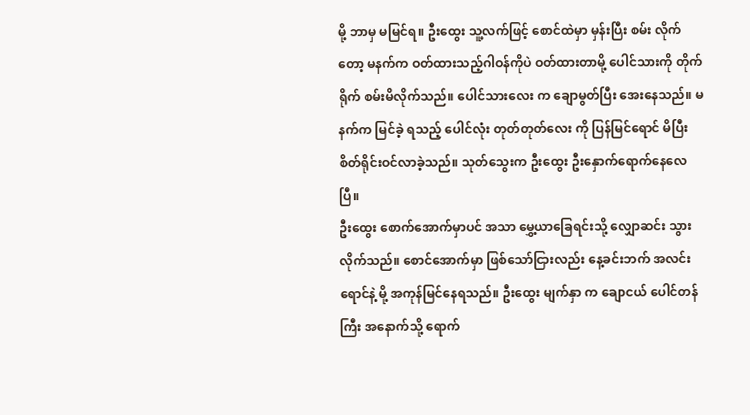မို့ ဘာမှ မမြင်ရ။ ဦးထွေး သူ့လက်ဖြင့် စောင်ထဲမှာ မှန်းပြီး စမ်း လိုက်တော့ မနက်က ဝတ်ထားသည့်ဂါဝန်ကိုပဲ ဝတ်ထားတာမို့ ပေါင်သားကို တိုက်ရိုက် စမ်းမိလိုက်သည်။ ပေါင်သားလေး က ချောမွတ်ပြီး အေးနေသည်။ မနက်က မြင်ခဲ့ ရသည့် ပေါင်လုံး တုတ်တုတ်လေး ကို ပြန်မြင်ရောင် မိပြီး စိတ်ရိုင်းဝင်လာခဲ့သည်။ သုတ်သွေးက ဦးထွေး ဦးနှောက်ရောက်နေလေပြီ။
ဦးထွေး စောက်အောက်မှာပင် အသာ မွှေ့ယာခြေရင်းသို့ လျှောဆင်း သွားလိုက်သည်။ စောင်အောက်မှာ ဖြစ်သော်ငြားလည်း နေ့ခင်းဘက် အလင်းရောင်နဲ့ မို့ အကုန်မြင်နေရသည်။ ဦးထွေး မျက်နှာ က ချောငယ် ပေါင်တန်ကြီး အနောက်သို့ ရောက်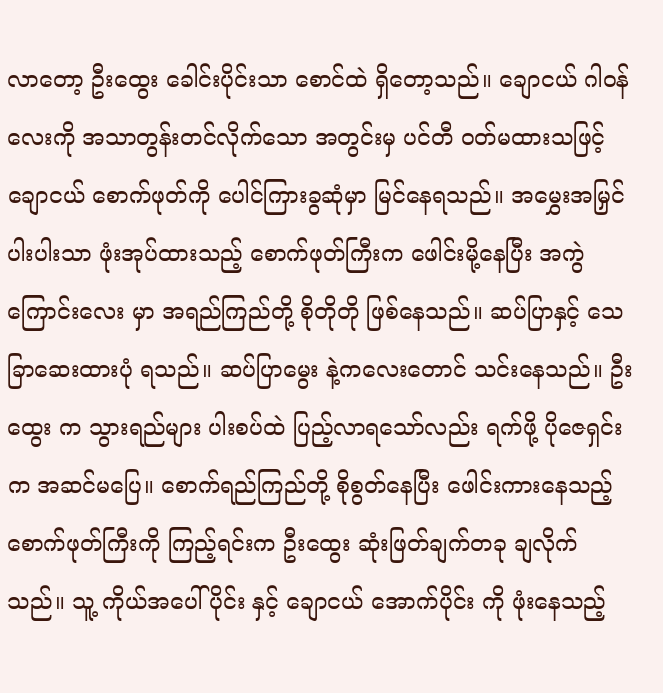လာတော့ ဦးထွေး ခေါင်းပိုင်းသာ စောင်ထဲ ရှိတော့သည်။ ချောငယ် ဂါဝန်လေးကို အသာတွန်းတင်လိုက်သော အတွင်းမှ ပင်တီ ဝတ်မထားသဖြင့် ချောငယ် စောက်ဖုတ်ကို ပေါင်ကြားခွဆုံမှာ မြင်နေရသည်။ အမွှေးအမြှင် ပါးပါးသာ ဖုံးအုပ်ထားသည့် စောက်ဖုတ်ကြီးက ဖေါင်းမို့နေပြီး အကွဲကြောင်းလေး မှာ အရည်ကြည်တို့ စိုတိုတို ဖြစ်နေသည်။ ဆပ်ပြာနှင့် သေခြာဆေးထားပုံ ရသည်။ ဆပ်ပြာမွေး နဲ့ကလေးတောင် သင်းနေသည်။ ဦးထွေး က သွားရည်များ ပါးစပ်ထဲ ပြည့်လာရသော်လည်း ရက်ဖို့ ပိုဇေရှင်း က အဆင်မပြေ။ စောက်ရည်ကြည်တို့ စိုစွတ်နေပြီး ဖေါင်းကားနေသည့် စောက်ဖုတ်ကြီးကို ကြည့်ရင်းက ဦးထွေး ဆုံးဖြတ်ချက်တခု ချလိုက်သည်။ သူ့ ကိုယ်အပေါ်ပိုင်း နှင့် ချောငယ် အောက်ပိုင်း ကို ဖုံးနေသည့်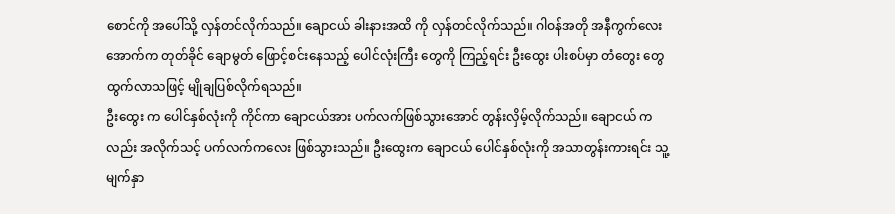စောင်ကို အပေါ်သို့ လှန်တင်လိုက်သည်။ ချောငယ် ခါးနားအထိ ကို လှန်တင်လိုက်သည်။ ဂါဝန်အတို အနီကွက်လေး အောက်က တုတ်ခိုင် ချောမွတ် ဖြောင့်စင်းနေသည့် ပေါင်လုံးကြီး တွေကို ကြည့်ရင်း ဦးထွေး ပါးစပ်မှာ တံတွေး တွေ ထွက်လာသဖြင့် မျိုချပြစ်လိုက်ရသည်။
ဦးထွေး က ပေါင်နှစ်လုံးကို ကိုင်ကာ ချောငယ်အား ပက်လက်ဖြစ်သွားအောင် တွန်းလှိမ့်လိုက်သည်။ ချောငယ် ကလည်း အလိုက်သင့် ပက်လက်ကလေး ဖြစ်သွားသည်။ ဦးထွေးက ချောငယ် ပေါင်နှစ်လုံးကို အသာတွန်းကားရင်း သူ့မျက်နှာ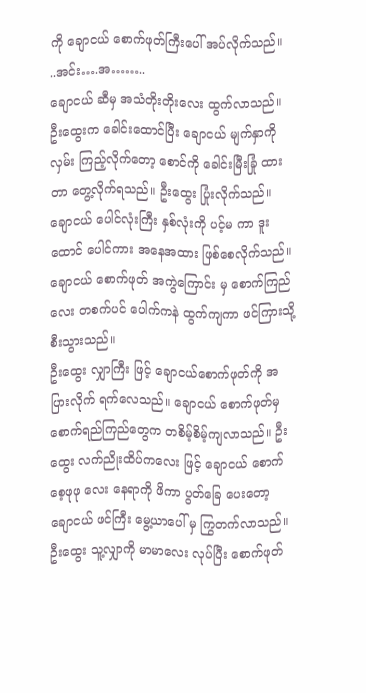ကို ချောငယ် စောက်ဖုတ်ကြီးပေါ် အပ်လိုက်သည်။
..အင်း….အ……..
ချောငယ် ဆီမှ အသံတိုးတိုးလေး ထွက်လာသည်။ ဦးထွေးက ခေါင်းထောင်ပြီး ချောငယ် မျက်နှာကို လှမ်း ကြည့်လိုက်တော့ စောင်ကို ခေါင်းမြီးခြုံ ထားတာ တွေ့လိုက်ရသည်။ ဦးထွေး ပြုံးလိုက်သည်။ ချောငယ် ပေါင်လုံးကြီး နှစ်လုံးကို ပင့်မ ကာ ဒူးထောင် ပေါင်ကား အနေအထား ဖြစ်စေလိုက်သည်။ ချောငယ် စောက်ဖုတ် အကွဲကြောင်း မှ စောက်ကြည်လေး တစက်ပင် ပေါက်ကနဲ ထွက်ကျကာ ဖင်ကြားသို့ စီးသွားသည်။
ဦးထွေး လျှာကြီး ဖြင့် ချောငယ်စောက်ဖုတ်ကို အပြားလိုက် ရက်လေသည်။ ချောငယ် စောက်ဖုတ်မှ စောက်ရည်ကြည်တွေက တစိမ့်စိမ့်ကျလာသည်။ ဦးထွေး လက်ညိုးထိပ်ကလေး ဖြင့် ချောငယ် စောက်စေ့ဖုဖု လေး နေရာကို ဖိကာ ပွတ်ခြေ ပေးတော့ ချောငယ် ဖင်ကြီး မွေ့ယာပေါ် မှ ကြွတက်လာသည်။ ဦးထွေး သူ့လျှာကို မာမာလေး လုပ်ပြီး စောက်ဖုတ်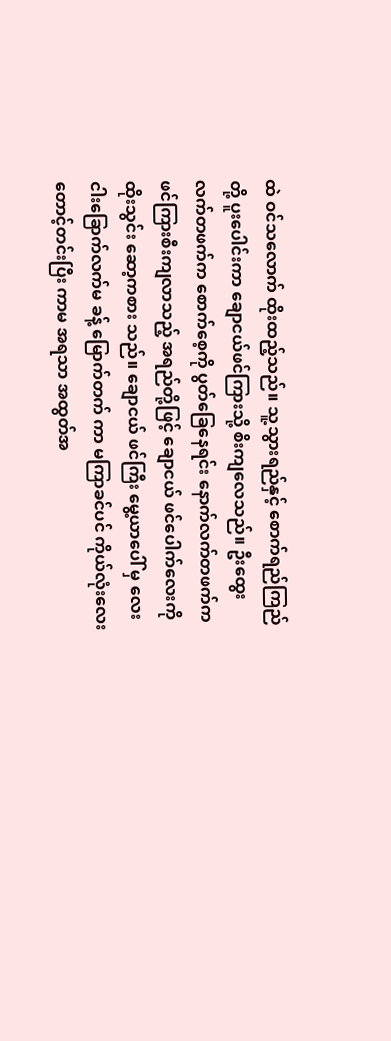ထဲ ဝင်သလောက် ထိုးထည့်သည်။ သူ့သွားရည်နှင့် စောက်ရည်ကြည်တို့ ပူးပေါင်းကာ ချောငယ်ဖင်ကြားသို့ စိးကျလေသည်။ ဦးထွေး လက်တဖက်က စောက်စေ့ကို ပွတ်ခြေနေရင်း နောက်လက်တဖက်က ဖင်ကြားစီးကျလာသည့် အရည်တို့ဖြင့် ချောငယ် ဖင်ပေါက်လေးကို ထိုးသွင်း ဆော့ကစား သည်။ ချောငယ် ဖင်ကြီး မွေ့ယာပေါ် မှ လေးငါးခြောက်လက်မ ခန့် မြောက်တက် ကာ မကြာခင်ပင် ကိုယ်လုံးလေး တောင့်တင်းပြီး ကာမ အရသာ အထွတ်အ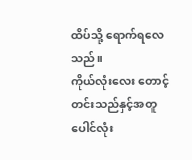ထိပ်သို့ ရောက်ရလေသည်။
ကိုယ်လုံးလေး တောင့်တင်းသည်နှင့်အတူ ပေါင်လုံး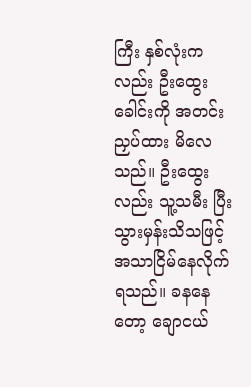ကြီး နှစ်လုံးကလည်း ဦးထွေးခေါင်းကို အတင်းညှပ်ထား မိလေသည်။ ဦးထွေးလည်း သူ့သမီး ပြီးသွားမှန်းသိသဖြင့် အသာငြိမ်နေလိုက်ရသည်။ ခနနေတော့ ချောငယ်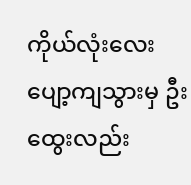ကိုယ်လုံးလေး ပျော့ကျသွားမှ ဦးထွေးလည်း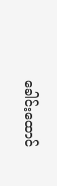ခေါင်းထောင်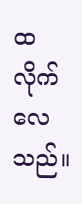ထ လိုက်လေသည်။